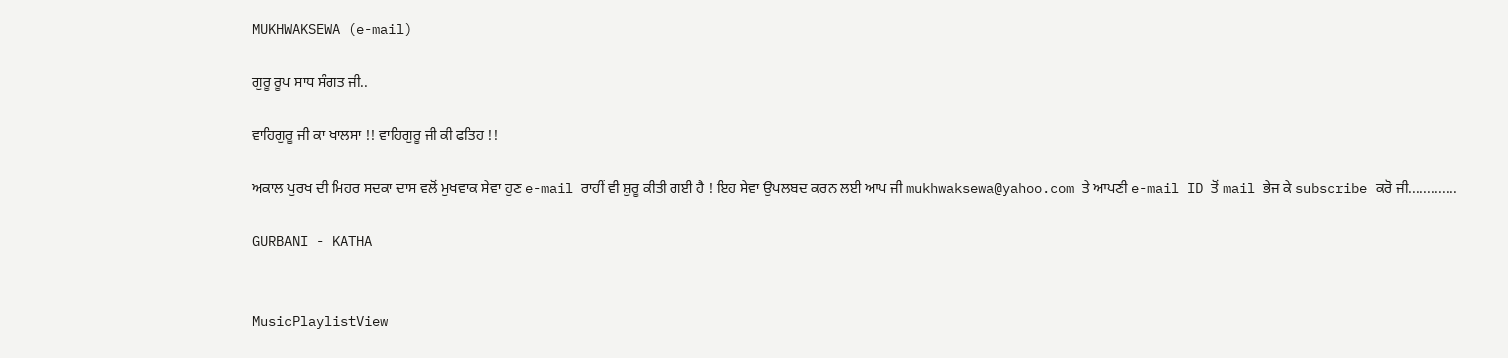MUKHWAKSEWA (e-mail)

ਗੁਰੂ ਰੂਪ ਸਾਧ ਸੰਗਤ ਜੀ..

ਵਾਹਿਗੁਰੂ ਜੀ ਕਾ ਖਾਲਸਾ !! ਵਾਹਿਗੁਰੂ ਜੀ ਕੀ ਫਤਿਹ !!

ਅਕਾਲ ਪੁਰਖ ਦੀ ਮਿਹਰ ਸਦਕਾ ਦਾਸ ਵਲੋਂ ਮੁਖਵਾਕ ਸੇਵਾ ਹੁਣ e-mail ਰਾਹੀਂ ਵੀ ਸ਼ੁਰੂ ਕੀਤੀ ਗਈ ਹੈ ! ਇਹ ਸੇਵਾ ਉਪਲਬਦ ਕਰਨ ਲਈ ਆਪ ਜੀ mukhwaksewa@yahoo.com ਤੇ ਆਪਣੀ e-mail ID ਤੋਂ mail ਭੇਜ ਕੇ subscribe ਕਰੋ ਜੀ.............

GURBANI - KATHA


MusicPlaylistView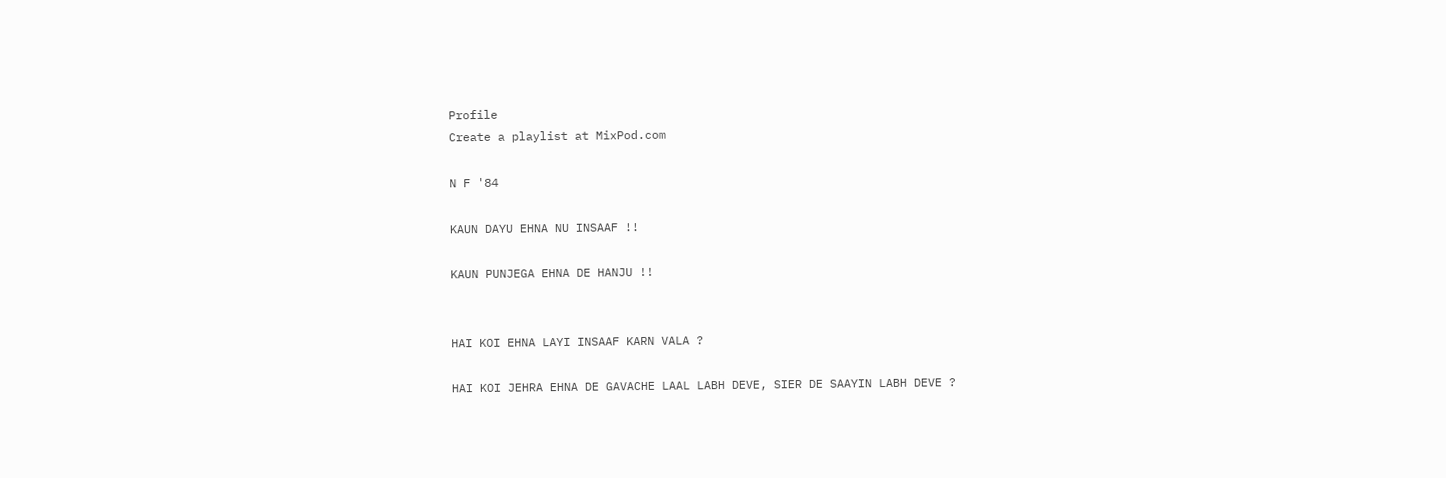Profile
Create a playlist at MixPod.com

N F '84

KAUN DAYU EHNA NU INSAAF !!

KAUN PUNJEGA EHNA DE HANJU !!


HAI KOI EHNA LAYI INSAAF KARN VALA ?

HAI KOI JEHRA EHNA DE GAVACHE LAAL LABH DEVE, SIER DE SAAYIN LABH DEVE ?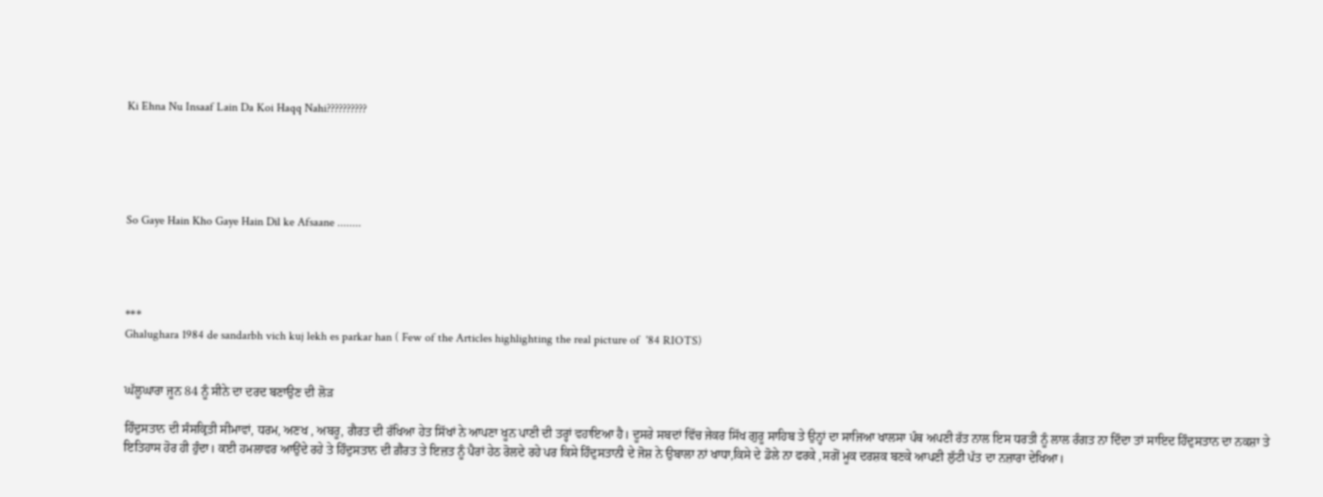Ki Ehna Nu Insaaf Lain Da Koi Haqq Nahi??????????





So Gaye Hain Kho Gaye Hain Dil ke Afsaane ........




***
Ghalughara 1984 de sandarbh vich kuj lekh es parkar han ( Few of the Articles highlighting the real picture of  '84 RIOTS)


ਘੱਲੂਘਾਰਾ ਜੂਨ 84 ਨੂੰ ਸੀਨੇ ਦਾ ਦਰਦ ਬਣਾਉਣ ਦੀ ਲੋੜ

ਹਿੰਦੁਸਤਾਨ ਦੀ ਸੰਸਕ੍ਰਿਤੀ ਸੀਮਾਵਾਂ, ਧਰਮ, ਅਣਖ , ਅਬਰੂ, ਗੈਰਤ ਦੀ ਰੱਖਿਆ ਹੇਤ ਸਿੱਖਾਂ ਨੇ ਆਪਣਾ ਖੂਨ ਪਾਣੀ ਦੀ ਤਰ੍ਹਾਂ ਵਹਾਇਆ ਹੈ। ਦੂਸਰੇ ਸਬਦਾਂ ਵਿੱਚ ਜੇਕਰ ਸਿੱਖ ਗੁਰੂ ਸਾਹਿਬ ਤੇ ਉਨ੍ਹਾਂ ਦਾ ਸਾਜਿਆ ਖਾਲਸਾ ਪੰਥ ਅਪਣੀ ਰੱਤ ਨਾਲ ਇਸ ਧਰਤੀ ਨੂੰ ਲਾਲ ਰੰਗਤ ਨਾ ਦਿੰਦਾ ਤਾਂ ਸਾਇਦ ਹਿੰਦੁਸਤਾਨ ਦਾ ਨਕਸ਼ਾ ਤੇ ਇਤਿਹਾਸ ਹੋਰ ਹੀ ਹੁੰਦਾ। ਕਈ ਹਮਲਾਵਰ ਆਉਂਦੇ ਰਹੇ ਤੇ ਹਿੰਦੁਸਤਾਨ ਦੀ ਗ਼ੈਰਤ ਤੇ ਇਜ਼ਤ ਨੂੰ ਪੈਰਾਂ ਹੇਠ ਰੋਲਦੇ ਰਹੇ ਪਰ ਕਿਸੇ ਹਿੰਦੁਸਤਾਨੀ ਦੇ ਜੋਸ਼ ਨੇ ਉਬਾਲਾ ਨਾਂ ਖਾਧਾ,ਕਿਸੇ ਦੇ ਡੋਲੇ ਨਾ ਫਰਕੇ ,ਸਗੋਂ ਮੂਕ ਦਰਸ਼ਕ ਬਣਕੇ ਆਪਣੀ ਲੁੱਟੀ ਪੱਤ ਦਾ ਨਜ਼ਾਰਾ ਦੇਖਿਆ।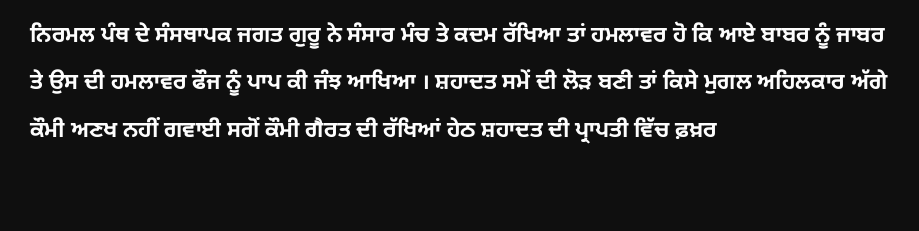ਨਿਰਮਲ ਪੰਥ ਦੇ ਸੰਸਥਾਪਕ ਜਗਤ ਗੁਰੂ ਨੇ ਸੰਸਾਰ ਮੰਚ ਤੇ ਕਦਮ ਰੱਖਿਆ ਤਾਂ ਹਮਲਾਵਰ ਹੋ ਕਿ ਆਏ ਬਾਬਰ ਨੂੰ ਜਾਬਰ ਤੇ ਉਸ ਦੀ ਹਮਲਾਵਰ ਫੌਜ ਨੂੰ ਪਾਪ ਕੀ ਜੰਝ ਆਖਿਆ । ਸ਼ਹਾਦਤ ਸਮੇਂ ਦੀ ਲੋੜ ਬਣੀ ਤਾਂ ਕਿਸੇ ਮੁਗਲ ਅਹਿਲਕਾਰ ਅੱਗੇ ਕੌਮੀ ਅਣਖ ਨਹੀਂ ਗਵਾਈ ਸਗੋਂ ਕੌਮੀ ਗੈਰਤ ਦੀ ਰੱਖਿਆਂ ਹੇਠ ਸ਼ਹਾਦਤ ਦੀ ਪ੍ਰਾਪਤੀ ਵਿੱਚ ਫ਼ਖ਼ਰ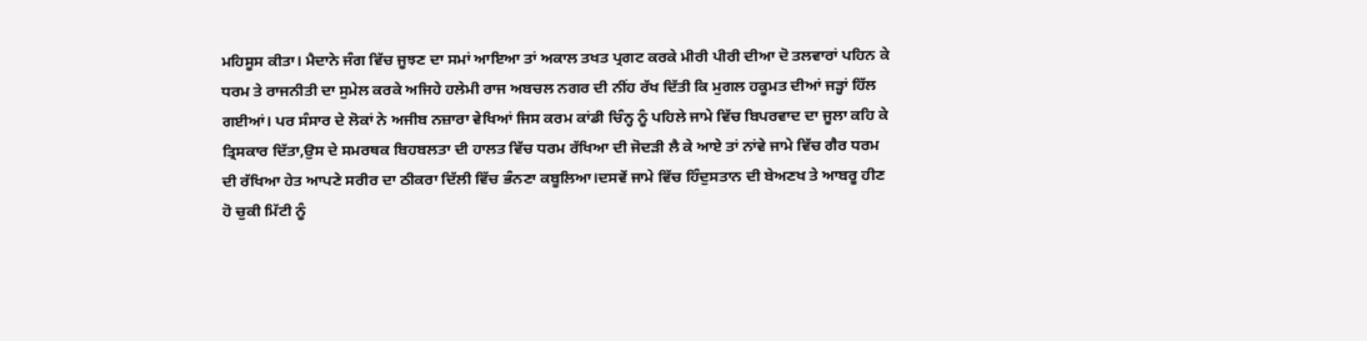ਮਹਿਸੂਸ ਕੀਤਾ। ਮੈਦਾਨੇ ਜੰਗ ਵਿੱਚ ਜੂਝਣ ਦਾ ਸਮਾਂ ਆਇਆ ਤਾਂ ਅਕਾਲ ਤਖਤ ਪ੍ਰਗਟ ਕਰਕੇ ਮੀਰੀ ਪੀਰੀ ਦੀਆ ਦੋ ਤਲਵਾਰਾਂ ਪਹਿਨ ਕੇ ਧਰਮ ਤੇ ਰਾਜਨੀਤੀ ਦਾ ਸੁਮੇਲ ਕਰਕੇ ਅਜਿਹੇ ਹਲੇਮੀ ਰਾਜ ਅਬਚਲ ਨਗਰ ਦੀ ਨੀਂਹ ਰੱਖ ਦਿੱਤੀ ਕਿ ਮੁਗਲ ਹਕੂਮਤ ਦੀਆਂ ਜੜ੍ਹਾਂ ਹਿੱਲ ਗਈਆਂ। ਪਰ ਸੰਸਾਰ ਦੇ ਲੋਕਾਂ ਨੇ ਅਜੀਬ ਨਜ਼ਾਰਾ ਵੇਖਿਆਂ ਜਿਸ ਕਰਮ ਕਾਂਡੀ ਚਿੰਨ੍ਹ ਨੂੰ ਪਹਿਲੇ ਜਾਮੇ ਵਿੱਚ ਬਿਪਰਵਾਦ ਦਾ ਜੂਲਾ ਕਹਿ ਕੇ ਤ੍ਰਿਸਕਾਰ ਦਿੱਤਾ,ਉਸ ਦੇ ਸਮਰਥਕ ਬਿਹਬਲਤਾ ਦੀ ਹਾਲਤ ਵਿੱਚ ਧਰਮ ਰੱਖਿਆ ਦੀ ਜੋਦੜੀ ਲੈ ਕੇ ਆਏ ਤਾਂ ਨਾਂਵੇ ਜਾਮੇ ਵਿੱਚ ਗੈਰ ਧਰਮ ਦੀ ਰੱਖਿਆ ਹੇਤ ਆਪਣੇ ਸਰੀਰ ਦਾ ਠੀਕਰਾ ਦਿੱਲੀ ਵਿੱਚ ਭੰਨਣਾ ਕਬੂਲਿਆ।ਦਸਵੇਂ ਜਾਮੇ ਵਿੱਚ ਹਿੰਦੁਸਤਾਨ ਦੀ ਬੇਅਣਖ ਤੇ ਆਬਰੂ ਹੀਣ ਹੋ ਚੁਕੀ ਮਿੱਟੀ ਨੂੰ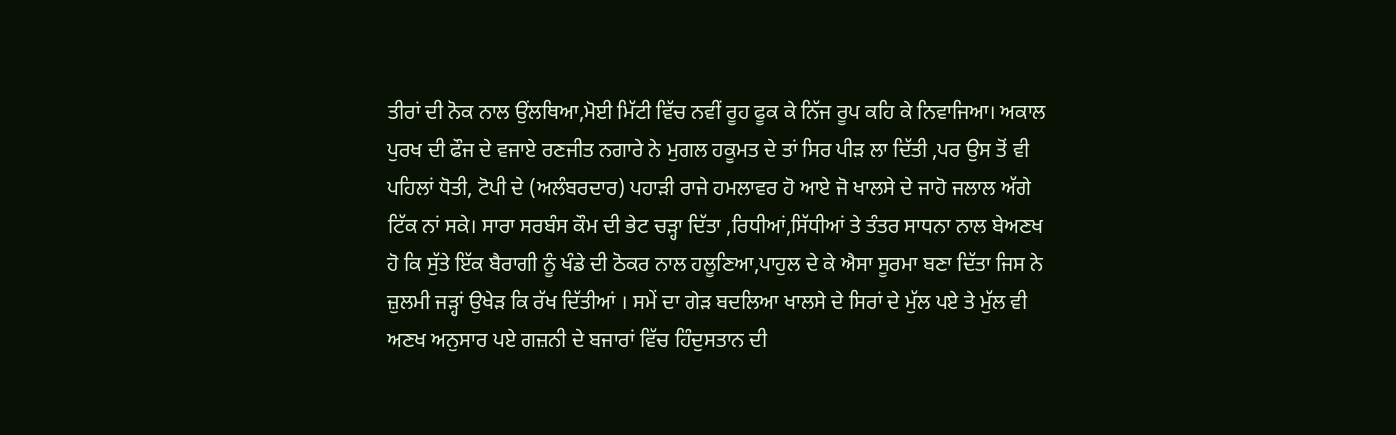ਤੀਰਾਂ ਦੀ ਨੋਕ ਨਾਲ ਉਂਲਥਿਆ,ਮੋਈ ਮਿੱਟੀ ਵਿੱਚ ਨਵੀਂ ਰੂਹ ਫੂਕ ਕੇ ਨਿੱਜ ਰੂਪ ਕਹਿ ਕੇ ਨਿਵਾਜਿਆ। ਅਕਾਲ ਪੁਰਖ ਦੀ ਫੌਜ ਦੇ ਵਜਾਏ ਰਣਜੀਤ ਨਗਾਰੇ ਨੇ ਮੁਗਲ ਹਕੂਮਤ ਦੇ ਤਾਂ ਸਿਰ ਪੀੜ ਲਾ ਦਿੱਤੀ ,ਪਰ ਉਸ ਤੋਂ ਵੀ ਪਹਿਲਾਂ ਧੋਤੀ, ਟੋਪੀ ਦੇ (ਅਲੰਬਰਦਾਰ) ਪਹਾੜੀ ਰਾਜੇ ਹਮਲਾਵਰ ਹੋ ਆਏ ਜੋ ਖਾਲਸੇ ਦੇ ਜਾਹੋ ਜਲਾਲ ਅੱਗੇ ਟਿੱਕ ਨਾਂ ਸਕੇ। ਸਾਰਾ ਸਰਬੰਸ ਕੌਮ ਦੀ ਭੇਟ ਚੜ੍ਹਾ ਦਿੱਤਾ ,ਰਿਧੀਆਂ,ਸਿੱਧੀਆਂ ਤੇ ਤੰਤਰ ਸਾਧਨਾ ਨਾਲ ਬੇਅਣਖ ਹੋ ਕਿ ਸੁੱਤੇ ਇੱਕ ਬੈਰਾਗੀ ਨੂੰ ਖੰਡੇ ਦੀ ਠੋਕਰ ਨਾਲ ਹਲੂਣਿਆ,ਪਾਹੁਲ ਦੇ ਕੇ ਐਸਾ ਸੂਰਮਾ ਬਣਾ ਦਿੱਤਾ ਜਿਸ ਨੇ ਜ਼ੁਲਮੀ ਜੜ੍ਹਾਂ ਉਖੇੜ ਕਿ ਰੱਖ ਦਿੱਤੀਆਂ । ਸਮੇਂ ਦਾ ਗੇੜ ਬਦਲਿਆ ਖਾਲਸੇ ਦੇ ਸਿਰਾਂ ਦੇ ਮੁੱਲ ਪਏ ਤੇ ਮੁੱਲ ਵੀ ਅਣਖ ਅਨੁਸਾਰ ਪਏ ਗਜ਼ਨੀ ਦੇ ਬਜਾਰਾਂ ਵਿੱਚ ਹਿੰਦੁਸਤਾਨ ਦੀ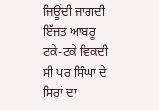ਜਿਊਂਦੀ ਜਾਗਦੀ ਇੱਜਤ ਆਬਰੂ ਟਕੇ-ਟਕੇ ਵਿਕਦੀ ਸੀ ਪਰ ਸਿੰਘਾ ਦੇ ਸਿਰਾਂ ਦਾ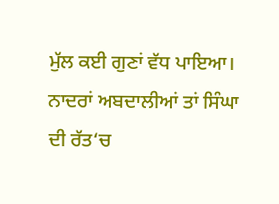ਮੁੱਲ ਕਈ ਗੁਣਾਂ ਵੱਧ ਪਾਇਆ। ਨਾਦਰਾਂ ਅਬਦਾਲੀਆਂ ਤਾਂ ਸਿੰਘਾ ਦੀ ਰੱਤ‘ਚ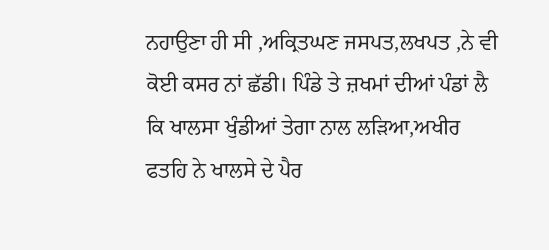ਨਹਾਉਣਾ ਹੀ ਸੀ ,ਅਕ੍ਰਿਤਘਣ ਜਸਪਤ,ਲਖਪਤ ,ਨੇ ਵੀ ਕੋਈ ਕਸਰ ਨਾਂ ਛੱਡੀ। ਪਿੰਡੇ ਤੇ ਜ਼ਖਮਾਂ ਦੀਆਂ ਪੰਡਾਂ ਲੈ ਕਿ ਖਾਲਸਾ ਖੁੰਡੀਆਂ ਤੇਗਾ ਨਾਲ ਲੜਿਆ,ਅਖੀਰ ਫਤਹਿ ਨੇ ਖਾਲਸੇ ਦੇ ਪੈਰ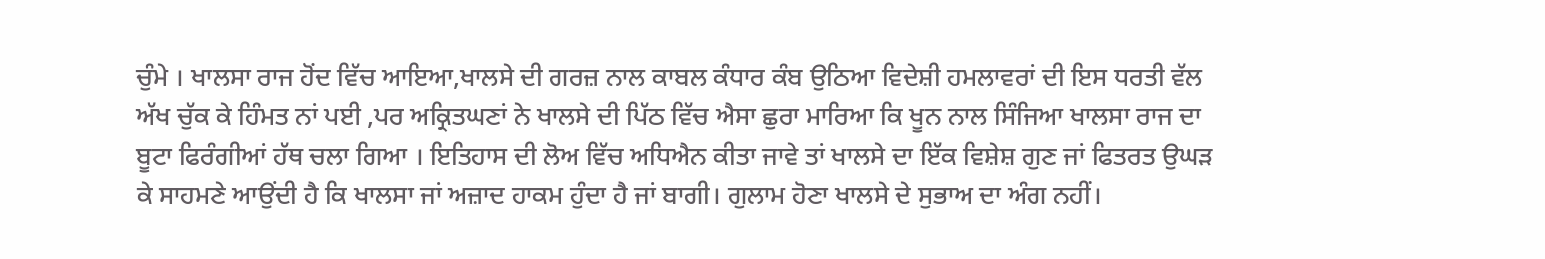ਚੁੰਮੇ । ਖਾਲਸਾ ਰਾਜ ਹੋਂਦ ਵਿੱਚ ਆਇਆ,ਖਾਲਸੇ ਦੀ ਗਰਜ਼ ਨਾਲ ਕਾਬਲ ਕੰਧਾਰ ਕੰਬ ਉਠਿਆ ਵਿਦੇਸ਼ੀ ਹਮਲਾਵਰਾਂ ਦੀ ਇਸ ਧਰਤੀ ਵੱਲ ਅੱਖ ਚੁੱਕ ਕੇ ਹਿੰਮਤ ਨਾਂ ਪਈ ,ਪਰ ਅਕ੍ਰਿਤਘਣਾਂ ਨੇ ਖਾਲਸੇ ਦੀ ਪਿੱਠ ਵਿੱਚ ਐਸਾ ਛੁਰਾ ਮਾਰਿਆ ਕਿ ਖੂਨ ਨਾਲ ਸਿੰਜਿਆ ਖਾਲਸਾ ਰਾਜ ਦਾ ਬੂਟਾ ਫਿਰੰਗੀਆਂ ਹੱਥ ਚਲਾ ਗਿਆ । ਇਤਿਹਾਸ ਦੀ ਲੋਅ ਵਿੱਚ ਅਧਿਐਨ ਕੀਤਾ ਜਾਵੇ ਤਾਂ ਖਾਲਸੇ ਦਾ ਇੱਕ ਵਿਸ਼ੇਸ਼ ਗੁਣ ਜਾਂ ਫਿਤਰਤ ਉਘੜ ਕੇ ਸਾਹਮਣੇ ਆਉਂਦੀ ਹੈ ਕਿ ਖਾਲਸਾ ਜਾਂ ਅਜ਼ਾਦ ਹਾਕਮ ਹੁੰਦਾ ਹੈ ਜਾਂ ਬਾਗੀ। ਗੁਲਾਮ ਹੋਣਾ ਖਾਲਸੇ ਦੇ ਸੁਭਾਅ ਦਾ ਅੰਗ ਨਹੀਂ।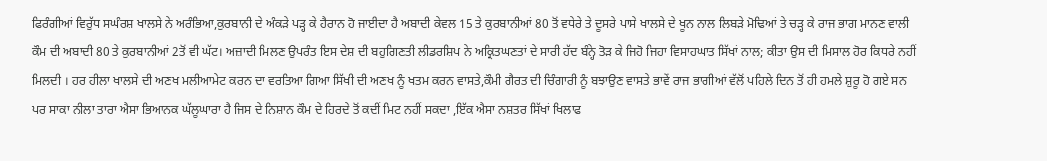ਫਿਰੰਗੀਆਂ ਵਿਰੁੱਧ ਸਘੰਰਸ਼ ਖਾਲਸੇ ਨੇ ਅਰੰਭਿਆ,ਕੁਰਬਾਨੀ ਦੇ ਅੰਕੜੇ ਪੜ੍ਹ ਕੇ ਹੈਰਾਨ ਹੋ ਜਾਈਦਾ ਹੈ ਅਬਾਦੀ ਕੇਵਲ 15 ਤੇ ਕੁਰਬਾਨੀਆਂ 80 ਤੋਂ ਵਧੇਰੇ ਤੇ ਦੂਸਰੇ ਪਾਸੇ ਖਾਲਸੇ ਦੇ ਖੂਨ ਨਾਲ ਲਿਬੜੇ ਮੋਢਿਆਂ ਤੇ ਚੜ੍ਹ ਕੇ ਰਾਜ ਭਾਗ ਮਾਨਣ ਵਾਲੀ ਕੌਮ ਦੀ ਅਬਾਦੀ 80 ਤੇ ਕੁਰਬਾਨੀਆਂ 2ਤੋਂ ਵੀ ਘੱਟ। ਅਜ਼ਾਦੀ ਮਿਲਣ ਉਪਰੰਤ ਇਸ ਦੇਸ਼ ਦੀ ਬਹੁਗਿਣਤੀ ਲੀਡਰਸ਼ਿਪ ਨੇ ਅਕ੍ਰਿਤਘਣਤਾਂ ਦੇ ਸਾਰੀ ਹੱਦ ਬੰਨ੍ਹੇ ਤੋੜ ਕੇ ਜਿਹੋ ਜਿਹਾ ਵਿਸਾਹਘਾਤ ਸਿੱਖਾਂ ਨਾਲ; ਕੀਤਾ ਉਸ ਦੀ ਮਿਸਾਲ ਹੋਰ ਕਿਧਰੇ ਨਹੀਂ ਮਿਲਦੀ । ਹਰ ਹੀਲਾ ਖਾਲਸੇ ਦੀ ਅਣਖ ਮਲੀਆਮੇਟ ਕਰਨ ਦਾ ਵਰਤਿਆ ਗਿਆ ਸਿੱਖੀ ਦੀ ਅਣਖ ਨੂੰ ਖਤਮ ਕਰਨ ਵਾਸਤੇ,ਕੌਮੀ ਗੈਰਤ ਦੀ ਚਿੰਗਾਰੀ ਨੂੰ ਬਝਾਉਣ ਵਾਸਤੇ ਭਾਵੇਂ ਰਾਜ ਭਾਗੀਆਂ ਵੱਲੋਂ ਪਹਿਲੇ ਦਿਨ ਤੋਂ ਹੀ ਹਮਲੇ ਸ਼ੁਰੂ ਹੋ ਗਏ ਸਨ ਪਰ ਸਾਕਾ ਨੀਲਾ ਤਾਰਾ ਐਸਾ ਭਿਆਨਕ ਘੱਲੂਘਾਰਾ ਹੈ ਜਿਸ ਦੇ ਨਿਸ਼ਾਨ ਕੌਮ ਦੇ ਹਿਰਦੇ ਤੋਂ ਕਦੀਂ ਮਿਟ ਨਹੀਂ ਸਕਦਾ ,ਇੱਕ ਐਸਾ ਨਸ਼ਤਰ ਸਿੱਖਾਂ ਖਿਲਾਫ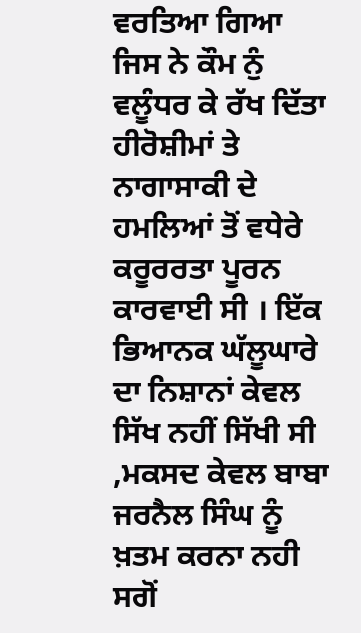ਵਰਤਿਆ ਗਿਆ ਜਿਸ ਨੇ ਕੌਮ ਨੁੰ ਵਲੂੰਧਰ ਕੇ ਰੱਖ ਦਿੱਤਾ ਹੀਰੋਸ਼ੀਮਾਂ ਤੇ ਨਾਗਾਸਾਕੀ ਦੇ ਹਮਲਿਆਂ ਤੋਂ ਵਧੇਰੇ ਕਰੂਰਰਤਾ ਪੂਰਨ ਕਾਰਵਾਈ ਸੀ । ਇੱਕ ਭਿਆਨਕ ਘੱਲੂਘਾਰੇ ਦਾ ਨਿਸ਼ਾਨਾਂ ਕੇਵਲ ਸਿੱਖ ਨਹੀਂ ਸਿੱਖੀ ਸੀ ,ਮਕਸਦ ਕੇਵਲ ਬਾਬਾ ਜਰਨੈਲ ਸਿੰਘ ਨੂੰ ਖ਼ਤਮ ਕਰਨਾ ਨਹੀ ਸਗੋਂ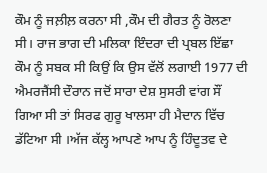ਕੌਮ ਨੂੰ ਜਲ਼ੀਲ਼ ਕਰਨਾ ਸੀ ,ਕੌਮ ਦੀ ਗੈਰਤ ਨੂੰ ਰੋਲਣਾ ਸੀ। ਰਾਜ ਭਾਗ ਦੀ ਮਲਿਕਾ ਇੰਦਰਾ ਦੀ ਪ੍ਰਬਲ ਇੱਛਾ ਕੌਮ ਨੂੰ ਸਬਕ ਸੀ ਕਿਉਂ ਕਿ ਉਸ ਵੱਲੋਂ ਲਗਾਈ 1977 ਦੀ ਐਮਰਜੈਂਸੀ ਦੌਰਾਨ ਜਦੋਂ ਸਾਰਾ ਦੇਸ਼ ਸੁਸਰੀ ਵਾਂਗ ਸੌਂ ਗਿਆ ਸੀ ਤਾਂ ਸਿਰਫ ਗੁਰੂ ਖਾਲਸਾ ਹੀ ਮੈਦਾਨ ਵਿੱਚ ਡੱਟਿਆ ਸੀ ।ਅੱਜ ਕੱਲ੍ਹ ਆਪਣੇ ਆਪ ਨੂੰ ਹਿੰਦੂਤਵ ਦੇ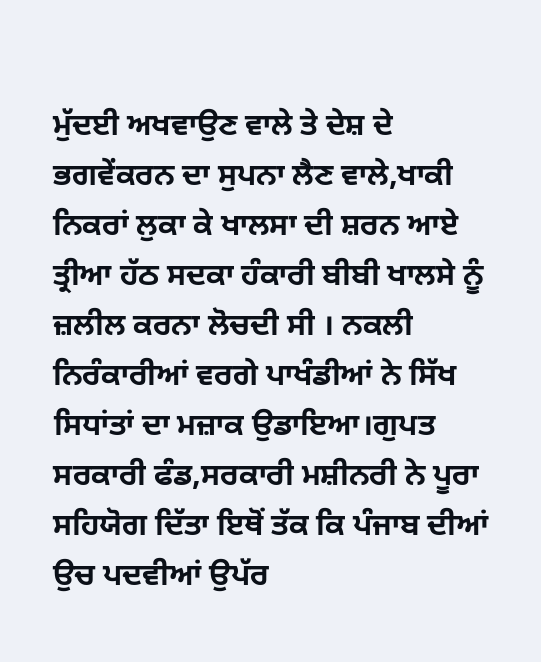ਮੁੱਦਈ ਅਖਵਾਉਣ ਵਾਲੇ ਤੇ ਦੇਸ਼ ਦੇ ਭਗਵੇਂਕਰਨ ਦਾ ਸੁਪਨਾ ਲੈਣ ਵਾਲੇ,ਖਾਕੀ ਨਿਕਰਾਂ ਲੁਕਾ ਕੇ ਖਾਲਸਾ ਦੀ ਸ਼ਰਨ ਆਏ ਤ੍ਰੀਆ ਹੱਠ ਸਦਕਾ ਹੰਕਾਰੀ ਬੀਬੀ ਖਾਲਸੇ ਨੂੰ ਜ਼ਲੀਲ ਕਰਨਾ ਲੋਚਦੀ ਸੀ । ਨਕਲੀ ਨਿਰੰਕਾਰੀਆਂ ਵਰਗੇ ਪਾਖੰਡੀਆਂ ਨੇ ਸਿੱਖ ਸਿਧਾਂਤਾਂ ਦਾ ਮਜ਼ਾਕ ਉਡਾਇਆ।ਗੁਪਤ ਸਰਕਾਰੀ ਫੰਡ,ਸਰਕਾਰੀ ਮਸ਼ੀਨਰੀ ਨੇ ਪੂਰਾ ਸਹਿਯੋਗ ਦਿੱਤਾ ਇਥੋਂ ਤੱਕ ਕਿ ਪੰਜਾਬ ਦੀਆਂ ਉਚ ਪਦਵੀਆਂ ਉਪੱਰ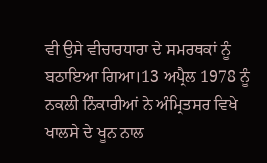ਵੀ ਉਸੇ ਵੀਚਾਰਧਾਰਾ ਦੇ ਸਮਰਥਕਾਂ ਨੂੰ ਬਠਾਇਆ ਗਿਆ।13 ਅਪ੍ਰੈਲ 1978 ਨੂੰ ਨਕਲੀ ਨਿੰਕਾਰੀਆਂ ਨੇ ਅੰਮ੍ਰਿਤਸਰ ਵਿਖੇ ਖਾਲਸੇ ਦੇ ਖੂਨ ਨਾਲ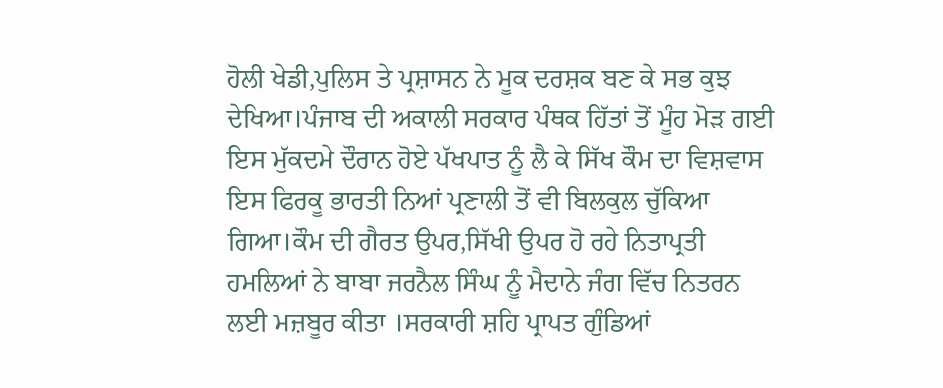ਹੋਲੀ ਖੇਡੀ,ਪੁਲਿਸ ਤੇ ਪ੍ਰਸ਼ਾਸਨ ਨੇ ਮੂਕ ਦਰਸ਼ਕ ਬਣ ਕੇ ਸਭ ਕੁਝ ਦੇਖਿਆ।ਪੰਜਾਬ ਦੀ ਅਕਾਲੀ ਸਰਕਾਰ ਪੰਥਕ ਹਿੱਤਾਂ ਤੋਂ ਮੂੰਹ ਮੋੜ ਗਈ ਇਸ ਮੁੱਕਦਮੇ ਦੌਰਾਨ ਹੋਏ ਪੱਖਪਾਤ ਨੂੰ ਲੈ ਕੇ ਸਿੱਖ ਕੌਮ ਦਾ ਵਿਸ਼ਵਾਸ ਇਸ ਫਿਰਕੂ ਭਾਰਤੀ ਨਿਆਂ ਪ੍ਰਣਾਲੀ ਤੋਂ ਵੀ ਬਿਲਕੁਲ ਚੁੱਕਿਆ ਗਿਆ।ਕੌਮ ਦੀ ਗੈਰਤ ਉਪਰ,ਸਿੱਖੀ ਉਪਰ ਹੋ ਰਹੇ ਨਿਤਾਪ੍ਰਤੀ ਹਮਲਿਆਂ ਨੇ ਬਾਬਾ ਜਰਨੈਲ ਸਿੰਘ ਨੂੰ ਮੈਦਾਨੇ ਜੰਗ ਵਿੱਚ ਨਿਤਰਨ ਲਈ ਮਜ਼ਬੂਰ ਕੀਤਾ ।ਸਰਕਾਰੀ ਸ਼ਹਿ ਪ੍ਰਾਪਤ ਗੁੰਡਿਆਂ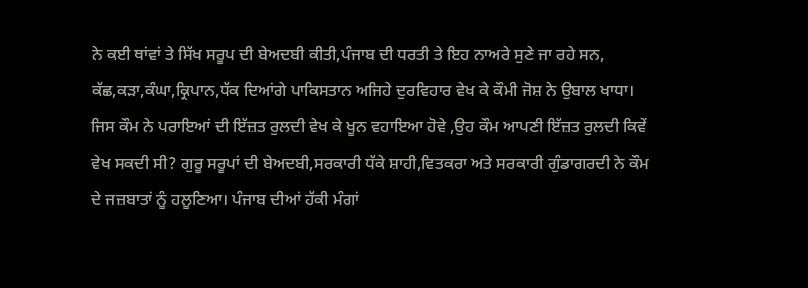ਨੇ ਕਈ ਥਾਂਵਾਂ ਤੇ ਸਿੱਖ ਸਰੂਪ ਦੀ ਬੇਅਦਬੀ ਕੀਤੀ,ਪੰਜਾਬ ਦੀ ਧਰਤੀ ਤੇ ਇਹ ਨਾਅਰੇ ਸੁਣੇ ਜਾ ਰਹੇ ਸਨ, ਕੱਛ,ਕੜਾ,ਕੰਘਾ,ਕ੍ਰਿਪਾਨ,ਧੱਕ ਦਿਆਂਗੇ ਪਾਕਿਸਤਾਨ ਅਜਿਹੇ ਦੁਰਵਿਹਾਰ ਵੇਖ ਕੇ ਕੌਮੀ ਜੋਸ਼ ਨੇ ਉਬਾਲ ਖਾਧਾ। ਜਿਸ ਕੌਮ ਨੇ ਪਰਾਇਆਂ ਦੀ ਇੱਜ਼ਤ ਰੁਲਦੀ ਵੇਖ ਕੇ ਖੂਨ ਵਹਾਇਆ ਹੋਵੇ ,ਉਹ ਕੌਮ ਆਪਣੀ ਇੱਜ਼ਤ ਰੁਲਦੀ ਕਿਵੇਂ ਵੇਖ ਸਕਦੀ ਸੀ? ਗੁਰੂ ਸਰੂਪਾਂ ਦੀ ਬੇਅਦਬੀ,ਸਰਕਾਰੀ ਧੱਕੇ ਸ਼ਾਹੀ,ਵਿਤਕਰਾ ਅਤੇ ਸਰਕਾਰੀ ਗੁੰਡਾਗਰਦੀ ਨੇ ਕੌਮ ਦੇ ਜਜ਼ਬਾਤਾਂ ਨੂੰ ਹਲੂਣਿਆ। ਪੰਜਾਬ ਦੀਆਂ ਹੱਕੀ ਮੰਗਾਂ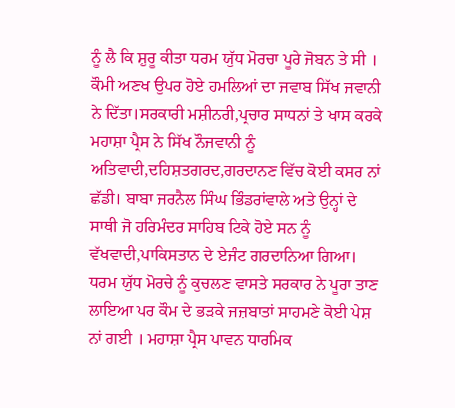ਨੂੰ ਲੈ ਕਿ ਸ਼ੁਰੂ ਕੀਤਾ ਧਰਮ ਯੁੱਧ ਮੋਰਚਾ ਪੂਰੇ ਜੋਬਨ ਤੇ ਸੀ । ਕੌਮੀ ਅਣਖ ਉਪਰ ਹੋਏ ਹਮਲਿਆਂ ਦਾ ਜਵਾਬ ਸਿੱਖ ਜਵਾਨੀ ਨੇ ਦਿੱਤਾ।ਸਰਕਾਰੀ ਮਸ਼ੀਨਰੀ,ਪ੍ਰਚਾਰ ਸਾਧਨਾਂ ਤੇ ਖਾਸ ਕਰਕੇ ਮਹਾਸ਼ਾ ਪ੍ਰੈਸ ਨੇ ਸਿੱਖ ਨੌਜਵਾਨੀ ਨੂੰ ਅਤਿਵਾਦੀ,ਦਹਿਸ਼ਤਗਰਦ,ਗਰਦਾਨਣ ਵਿੱਚ ਕੋਈ ਕਸਰ ਨਾਂ ਛੱਡੀ। ਬਾਬਾ ਜਰਨੈਲ ਸਿੰਘ ਭਿੰਡਰਾਂਵਾਲੇ ਅਤੇ ਉਨ੍ਹਾਂ ਦੇ ਸਾਥੀ ਜੋ ਹਰਿਮੰਦਰ ਸਾਹਿਬ ਟਿਕੇ ਹੋਏ ਸਨ ਨੂੰ ਵੱਖਵਾਦੀ,ਪਾਕਿਸਤਾਨ ਦੇ ਏਜੰਟ ਗਰਦਾਨਿਆ ਗਿਆ। ਧਰਮ ਯੁੱਧ ਮੋਰਚੇ ਨੂੰ ਕੁਚਲਣ ਵਾਸਤੇ ਸਰਕਾਰ ਨੇ ਪੂਰਾ ਤਾਣ ਲਾਇਆ ਪਰ ਕੌਮ ਦੇ ਭੜਕੇ ਜਜ਼ਬਾਤਾਂ ਸਾਹਮਣੇ ਕੋਈ ਪੇਸ਼ ਨਾਂ ਗਈ । ਮਹਾਸ਼ਾ ਪ੍ਰੈਸ ਪਾਵਨ ਧਾਰਮਿਕ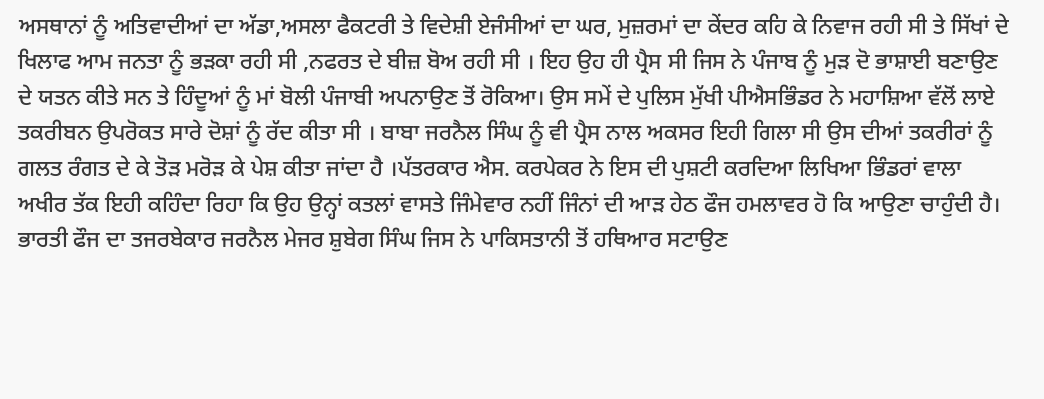ਅਸਥਾਨਾਂ ਨੂੰ ਅਤਿਵਾਦੀਆਂ ਦਾ ਅੱਡਾ,ਅਸਲਾ ਫੈਕਟਰੀ ਤੇ ਵਿਦੇਸ਼ੀ ਏਜੰਸੀਆਂ ਦਾ ਘਰ, ਮੁਜ਼ਰਮਾਂ ਦਾ ਕੇਂਦਰ ਕਹਿ ਕੇ ਨਿਵਾਜ ਰਹੀ ਸੀ ਤੇ ਸਿੱਖਾਂ ਦੇ ਖਿਲਾਫ ਆਮ ਜਨਤਾ ਨੂੰ ਭੜਕਾ ਰਹੀ ਸੀ ,ਨਫਰਤ ਦੇ ਬੀਜ਼ ਬੋਅ ਰਹੀ ਸੀ । ਇਹ ਉਹ ਹੀ ਪ੍ਰੈਸ ਸੀ ਜਿਸ ਨੇ ਪੰਜਾਬ ਨੂੰ ਮੁੜ ਦੋ ਭਾਸ਼ਾਈ ਬਣਾਉਣ ਦੇ ਯਤਨ ਕੀਤੇ ਸਨ ਤੇ ਹਿੰਦੂਆਂ ਨੂੰ ਮਾਂ ਬੋਲੀ ਪੰਜਾਬੀ ਅਪਨਾਉਣ ਤੋਂ ਰੋਕਿਆ। ਉਸ ਸਮੇਂ ਦੇ ਪੁਲਿਸ ਮੁੱਖੀ ਪੀਐਸਭਿੰਡਰ ਨੇ ਮਹਾਸ਼ਿਆ ਵੱਲੋਂ ਲਾਏ ਤਕਰੀਬਨ ਉਪਰੋਕਤ ਸਾਰੇ ਦੋਸ਼ਾਂ ਨੂੰ ਰੱਦ ਕੀਤਾ ਸੀ । ਬਾਬਾ ਜਰਨੈਲ ਸਿੰਘ ਨੂੰ ਵੀ ਪ੍ਰੈਸ ਨਾਲ ਅਕਸਰ ਇਹੀ ਗਿਲਾ ਸੀ ਉਸ ਦੀਆਂ ਤਕਰੀਰਾਂ ਨੂੰ ਗਲਤ ਰੰਗਤ ਦੇ ਕੇ ਤੋੜ ਮਰੋੜ ਕੇ ਪੇਸ਼ ਕੀਤਾ ਜਾਂਦਾ ਹੈ ।ਪੱਤਰਕਾਰ ਐਸ. ਕਰਪੇਕਰ ਨੇ ਇਸ ਦੀ ਪੁਸ਼ਟੀ ਕਰਦਿਆ ਲਿਖਿਆ ਭਿੰਡਰਾਂ ਵਾਲਾ ਅਖੀਰ ਤੱਕ ਇਹੀ ਕਹਿੰਦਾ ਰਿਹਾ ਕਿ ਉਹ ਉਨ੍ਹਾਂ ਕਤਲਾਂ ਵਾਸਤੇ ਜਿੰਮੇਵਾਰ ਨਹੀਂ ਜਿੰਨਾਂ ਦੀ ਆੜ ਹੇਠ ਫੌਜ ਹਮਲਾਵਰ ਹੋ ਕਿ ਆਉਣਾ ਚਾਹੁੰਦੀ ਹੈ। ਭਾਰਤੀ ਫੌਜ ਦਾ ਤਜਰਬੇਕਾਰ ਜਰਨੈਲ ਮੇਜਰ ਸ਼ੁਬੇਗ ਸਿੰਘ ਜਿਸ ਨੇ ਪਾਕਿਸਤਾਨੀ ਤੋਂ ਹਥਿਆਰ ਸਟਾਉਣ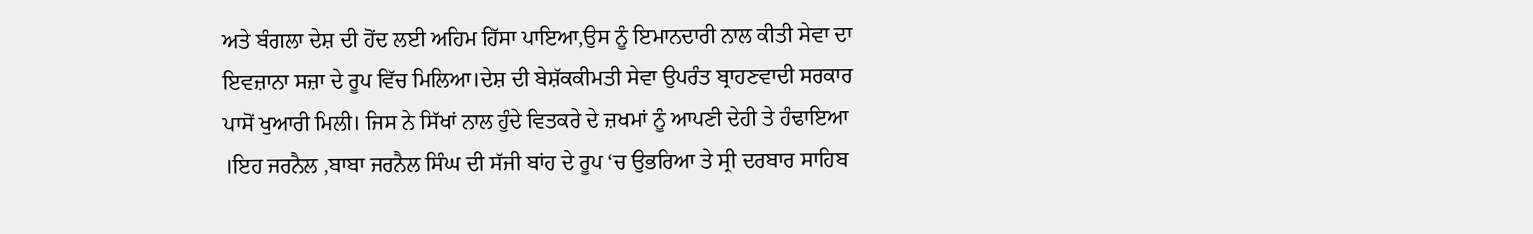ਅਤੇ ਬੰਗਲਾ ਦੇਸ਼ ਦੀ ਹੋਂਦ ਲਈ ਅਹਿਮ ਹਿੱਸਾ ਪਾਇਆ,ਉਸ ਨੂੰ ਇਮਾਨਦਾਰੀ ਨਾਲ ਕੀਤੀ ਸੇਵਾ ਦਾ ਇਵਜ਼ਾਨਾ ਸਜ਼ਾ ਦੇ ਰੂਪ ਵਿੱਚ ਮਿਲਿਆ।ਦੇਸ਼ ਦੀ ਬੇਸ਼ੱਕਕੀਮਤੀ ਸੇਵਾ ਉਪਰੰਤ ਬ੍ਰਾਹਣਵਾਦੀ ਸਰਕਾਰ ਪਾਸੋਂ ਖੁਆਰੀ ਮਿਲੀ। ਜਿਸ ਨੇ ਸਿੱਖਾਂ ਨਾਲ ਹੁੰਦੇ ਵਿਤਕਰੇ ਦੇ ਜ਼ਖਮਾਂ ਨੂੰ ਆਪਣੀ ਦੇਹੀ ਤੇ ਹੰਢਾਇਆ ।ਇਹ ਜਰਨੈਲ ,ਬਾਬਾ ਜਰਨੈਲ ਸਿੰਘ ਦੀ ਸੱਜੀ ਬਾਂਹ ਦੇ ਰੂਪ ‘ਚ ਉਭਰਿਆ ਤੇ ਸ੍ਰੀ ਦਰਬਾਰ ਸਾਹਿਬ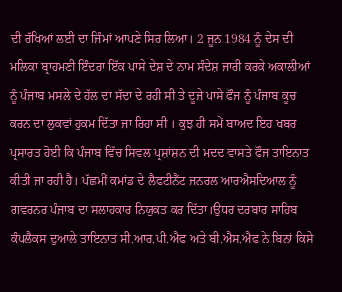ਦੀ ਰੱਖਿਆਂ ਲਈ ਦਾ ਜਿੰਮਾਂ ਆਪਣੇ ਸਿਰ ਲਿਆ। 2 ਜੂਨ 1984 ਨੂੰ ਦੇਸ ਦੀ ਮਲਿਕਾ ਬ੍ਰਾਹਮਣੀ ਇੰਦਰਾ ਇੱਕ ਪਾਸੇ ਦੇਸ਼ ਦੇ ਨਾਮ ਸੰਦੇਸ਼ ਜਾਰੀ ਕਰਕੇ ਅਕਾਲੀਆਂ ਨੂੰ ਪੰਜਾਬ ਮਸਲੇ ਦੇ ਹੱਲ ਦਾ ਸੱਦਾ ਦੇ ਰਹੀ ਸੀ ਤੇ ਦੂਜੇ ਪਾਸੇ ਫੌਜ ਨੂੰ ਪੰਜਾਬ ਕੂਚ ਕਰਨ ਦਾ ਲੁਕਵਾਂ ਹੁਕਮ ਦਿੱਤਾ ਜਾ ਰਿਹਾ ਸੀ । ਕੁਝ ਹੀ ਸਮੇਂ ਬਾਅਦ ਇਹ ਖਬਰ ਪ੍ਰਸਾਰਤ ਹੋਈ ਕਿ ਪੰਜਾਬ ਵਿੱਚ ਸਿਵਲ ਪ੍ਰਸ਼ਾਂਸ਼ਨ ਦੀ ਮਦਦ ਵਾਸਤੇ ਫੌਜ ਤਾਇਨਾਤ ਕੀਤੀ ਜਾ ਰਹੀ ਹੈ। ਪੱਛਮੀਂ ਕਮਾਂਡ ਦੇ ਲੈਫਟੀਨੈਂਟ ਜਨਰਲ ਆਰਐਸਦਿਆਲ ਨੂੰ ਗਵਰਨਰ ਪੰਜਾਬ ਦਾ ਸਲਾਹਕਾਰ ਨਿਯੁਕਤ ਕਰ ਦਿੱਤਾ।ਉਧਰ ਦਰਬਾਰ ਸਾਹਿਬ ਕੰਪਲੈਕਸ ਦੁਆਲੇ ਤਾਇਨਾਤ ਸੀ.ਆਰ.ਪੀ.ਐਫ ਅਤੇ ਬੀ.ਐਸ.ਐਫ ਨੇ ਬਿਨਾਂ ਕਿਸੇ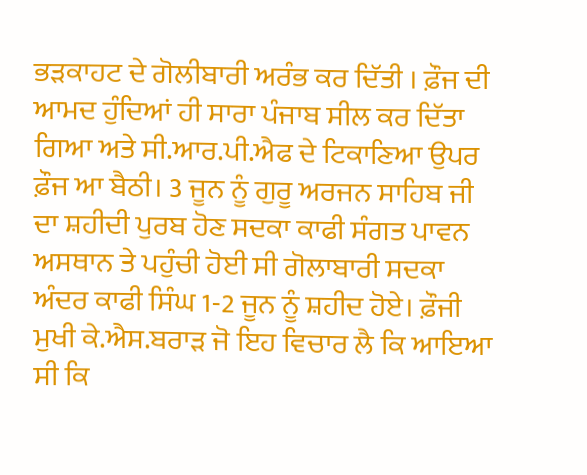ਭੜਕਾਹਟ ਦੇ ਗੋਲੀਬਾਰੀ ਅਰੰਭ ਕਰ ਦਿੱਤੀ । ਫ਼ੌਜ ਦੀ ਆਮਦ ਹੁੰਦਿਆਂ ਹੀ ਸਾਰਾ ਪੰਜਾਬ ਸੀਲ ਕਰ ਦਿੱਤਾ ਗਿਆ ਅਤੇ ਸੀ.ਆਰ.ਪੀ.ਐਫ ਦੇ ਟਿਕਾਣਿਆ ਉਪਰ ਫ਼ੌਜ ਆ ਬੈਠੀ। 3 ਜੂਨ ਨੂੰ ਗੁਰੂ ਅਰਜਨ ਸਾਹਿਬ ਜੀ ਦਾ ਸ਼ਹੀਦੀ ਪੁਰਬ ਹੋਣ ਸਦਕਾ ਕਾਫੀ ਸੰਗਤ ਪਾਵਨ ਅਸਥਾਨ ਤੇ ਪਹੁੰਚੀ ਹੋਈ ਸੀ ਗੋਲਾਬਾਰੀ ਸਦਕਾ ਅੰਦਰ ਕਾਫੀ ਸਿੰਘ 1-2 ਜੂਨ ਨੂੰ ਸ਼ਹੀਦ ਹੋਏ। ਫ਼ੌਜੀ ਮੁਖੀ ਕੇ.ਐਸ.ਬਰਾੜ ਜੋ ਇਹ ਵਿਚਾਰ ਲੈ ਕਿ ਆਇਆ ਸੀ ਕਿ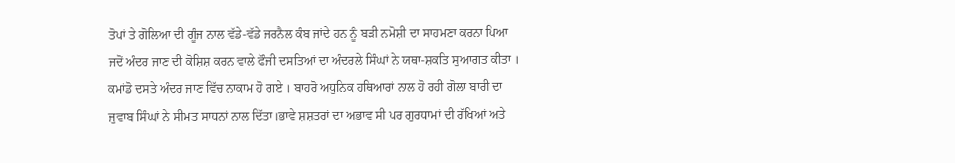ਤੋਪਾਂ ਤੇ ਗੋਲਿਆ ਦੀ ਗੂੰਜ ਨਾਲ ਵੱਡੇ-ਵੱਡੇ ਜਰਨੈਲ ਕੰਬ ਜਾਂਦੇ ਹਨ ਨੂੰ ਬੜੀ ਨਮੋਸ਼ੀ ਦਾ ਸਾਹਮਣਾ ਕਰਨਾ ਪਿਆ ਜਦੋਂ ਅੰਦਰ ਜਾਣ ਦੀ ਕੋਸ਼ਿਸ਼ ਕਰਨ ਵਾਲੇ ਫੌਜੀ ਦਸਤਿਆਂ ਦਾ ਅੰਦਰਲੇ ਸਿੰਘਾਂ ਨੇ ਯਥਾ-ਸ਼ਕਤਿ ਸੁਆਗਤ ਕੀਤਾ । ਕਮਾਂਡੋ ਦਸਤੇ ਅੰਦਰ ਜਾਣ ਵਿੱਚ ਨਾਕਾਮ ਹੋ ਗਏ । ਬਾਹਰੋ ਅਧੁਨਿਕ ਹਥਿਆਰਾਂ ਨਾਲ ਹੋ ਰਹੀ ਗੋਲਾ ਬਾਰੀ ਦਾ ਜੁਵਾਬ ਸਿੰਘਾਂ ਨੇ ਸੀਮਤ ਸਾਧਨਾਂ ਨਾਲ ਦਿੱਤਾ।ਭਾਵੇ ਸ਼ਸ਼ਤਰਾਂ ਦਾ ਅਭਾਵ ਸੀ ਪਰ ਗੁਰਧਾਮਾਂ ਦੀ ਰੱਖਿਆਂ ਅਤੇ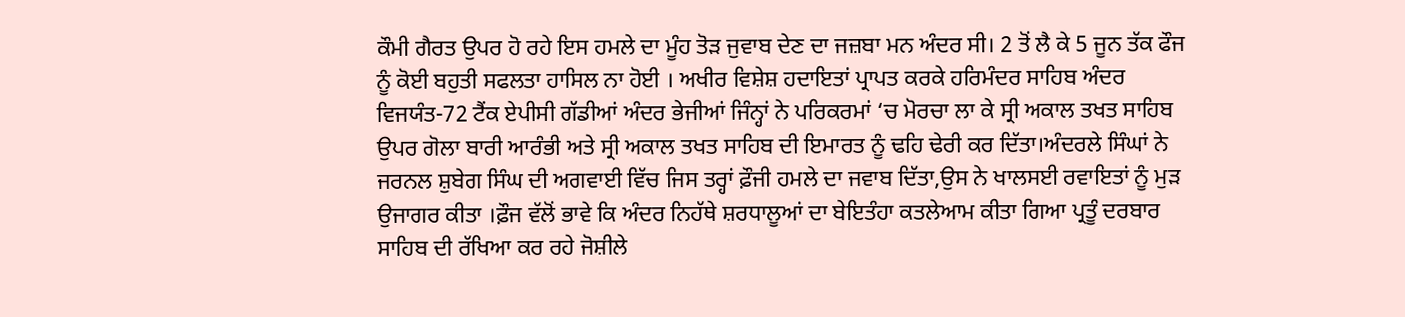ਕੌਮੀ ਗੈਰਤ ਉਪਰ ਹੋ ਰਹੇ ਇਸ ਹਮਲੇ ਦਾ ਮੂੰਹ ਤੋੜ ਜੁਵਾਬ ਦੇਣ ਦਾ ਜਜ਼ਬਾ ਮਨ ਅੰਦਰ ਸੀ। 2 ਤੋਂ ਲੈ ਕੇ 5 ਜੂਨ ਤੱਕ ਫੌਜ ਨੂੰ ਕੋਈ ਬਹੁਤੀ ਸਫਲਤਾ ਹਾਸਿਲ ਨਾ ਹੋਈ । ਅਖੀਰ ਵਿਸ਼ੇਸ਼ ਹਦਾਇਤਾਂ ਪ੍ਰਾਪਤ ਕਰਕੇ ਹਰਿਮੰਦਰ ਸਾਹਿਬ ਅੰਦਰ ਵਿਜਯੰਤ-72 ਟੈਂਕ ਏਪੀਸੀ ਗੱਡੀਆਂ ਅੰਦਰ ਭੇਜੀਆਂ ਜਿੰਨ੍ਹਾਂ ਨੇ ਪਰਿਕਰਮਾਂ ‘ਚ ਮੋਰਚਾ ਲਾ ਕੇ ਸ੍ਰੀ ਅਕਾਲ ਤਖਤ ਸਾਹਿਬ ਉਪਰ ਗੋਲਾ ਬਾਰੀ ਆਰੰਭੀ ਅਤੇ ਸ੍ਰੀ ਅਕਾਲ ਤਖਤ ਸਾਹਿਬ ਦੀ ਇਮਾਰਤ ਨੂੰ ਢਹਿ ਢੇਰੀ ਕਰ ਦਿੱਤਾ।ਅੰਦਰਲੇ ਸਿੰਘਾਂ ਨੇ ਜਰਨਲ ਸ਼ੁਬੇਗ ਸਿੰਘ ਦੀ ਅਗਵਾਈ ਵਿੱਚ ਜਿਸ ਤਰ੍ਹਾਂ ਫ਼ੌਜੀ ਹਮਲੇ ਦਾ ਜਵਾਬ ਦਿੱਤਾ,ਉਸ ਨੇ ਖਾਲਸਈ ਰਵਾਇਤਾਂ ਨੂੰ ਮੁੜ ਉਜਾਗਰ ਕੀਤਾ ।ਫ਼ੌਜ ਵੱਲੋਂ ਭਾਵੇ ਕਿ ਅੰਦਰ ਨਿਹੱਥੇ ਸ਼ਰਧਾਲੂਆਂ ਦਾ ਬੇਇਤੰਹਾ ਕਤਲੇਆਮ ਕੀਤਾ ਗਿਆ ਪ੍ਰਤੂੰ ਦਰਬਾਰ ਸਾਹਿਬ ਦੀ ਰੱਖਿਆ ਕਰ ਰਹੇ ਜੋਸ਼ੀਲੇ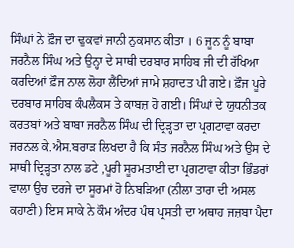ਸਿੰਘਾਂ ਨੇ ਫ਼ੌਜ ਦਾ ਢੁਕਵਾਂ ਜਾਨੀ ਨੁਕਸਾਨ ਕੀਤਾ । 6 ਜੂਨ ਨੂੰ ਬਾਬਾ ਜਰਨੈਲ ਸਿੰਘ ਅਤੇ ਉਨ੍ਹਾ ਦੇ ਸਾਥੀ ਦਰਬਾਰ ਸਾਹਿਬ ਜੀ ਦੀ ਰੱਖਿਆ ਕਰਦਿਆਂ ਫ਼ੌਜ ਨਾਲ ਲੋਹਾ ਲੈਂਦਿਆਂ ਜਾਮੇ ਸ਼ਹਾਦਤ ਪੀ ਗਏ। ਫ਼ੌਜ ਪੂਰੇ ਦਰਬਾਰ ਸਾਹਿਬ ਕੰਪਲੈਕਸ ਤੇ ਕਾਬਜ਼ ਹੋ ਗਈ। ਸਿੰਘਾਂ ਦੇ ਯੁਧਨੀਤਕ ਕਰਤਬਾਂ ਅਤੇ ਬਾਬਾ ਜਰਨੈਲ ਸਿੰਘ ਦੀ ਦ੍ਰਿੜ੍ਹਤਾ ਦਾ ਪ੍ਰਗਟਾਵਾ ਕਰਦਾ ਜਰਨਲ ਕੇ.ਐਸ.ਬਰਾੜ ਲਿਖਦਾ ਹੈ ਕਿ ਸੰਤ ਜਰਨੈਲ ਸਿੰਘ ਅਤੇ ਉਸ ਦੇ ਸਾਥੀ ਦ੍ਰਿੜ੍ਹਤਾ ਨਾਲ ਡਟੇ ,ਪੂਰੀ ਸੂਰਮਤਾਈ ਦਾ ਪ੍ਰਗਟਾਵਾ ਕੀਤਾ ਭਿੰਡਰਾਂ ਵਾਲਾ ਉਚ ਦਰਜੇ ਦਾ ਸੂਰਮਾਂ ਹੋ ਨਿਬੜਿਆ (ਨੀਲਾ ਤਾਰਾ ਦੀ ਅਸਲ ਕਹਾਣੀ) ਇਸ ਸਾਕੇ ਨੇ ਕੌਮ ਅੰਦਰ ਪੰਥ ਪ੍ਰਸਤੀ ਦਾ ਅਥਾਹ ਜਜ਼ਬਾ ਪੈਦਾ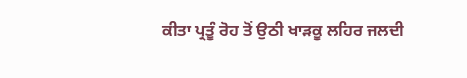ਕੀਤਾ ਪ੍ਰਤੂੰ ਰੋਹ ਤੋਂ ਉਠੀ ਖਾੜਕੂ ਲਹਿਰ ਜਲਦੀ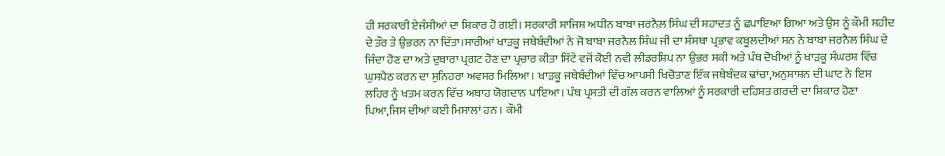ਹੀ ਸਰਕਾਰੀ ਏਜੰਸੀਆਂ ਦਾ ਸ਼ਿਕਾਰ ਹੋ ਗਈ। ਸਰਕਾਰੀ ਸ਼ਾਜਿਸ਼ ਅਧੀਨ ਬਾਬਾ ਜਰਨੈਲ਼ ਸਿੰਘ ਦੀ ਸ਼ਹਾਦਤ ਨੂੰ ਛਪਾਇਆ ਗਿਆ ਅਤੇ ਉਸ ਨੂੰ ਕੌਮੀ ਸ਼ਹੀਦ ਦੇ ਤੌਰ ਤੇ ਉਭਰਨ ਨਾ ਦਿੱਤਾ।ਸਾਰੀਆਂ ਖਾੜਕੂ ਜਥੇਬੰਦੀਆਂ ਨੇ ਜੋ ਬਾਬਾ ਜਰਨੈਲ ਸਿੰਘ ਜੀ ਦਾ ਸੰਸਥਾ ਪ੍ਰਭਾਵ ਕਬੂਲਦੀਆਂ ਸਨ ਨੇ ਬਾਬਾ ਜਰਨੈਲ ਸਿੰਘ ਦੇ ਜਿੰਦਾ ਹੋਣ ਦਾ ਅਤੇ ਦੁਬਾਰਾ ਪ੍ਰਗਟ ਹੋਣ ਦਾ ਪ੍ਰਚਾਰ ਕੀਤਾ ਸਿੱਟੇ ਵਜੋਂ ਕੋਈ ਨਵੀ ਲੀਡਰਸ਼ਿਪ ਨਾ ਉਭਰ ਸਕੀ ਅਤੇ ਪੰਥ ਦੋਖੀਆਂ ਨੂੰ ਖਾੜਕੂ ਸੰਘਰਸ਼ ਵਿੱਚ ਘੁਸਪੈਠ ਕਰਨ ਦਾ ਸੁਨਿਹਰਾ ਅਵਸਰ ਮਿਲਿਆ। ਖਾੜਕੂ ਜਥੇਬੰਦੀਆਂ ਵਿੱਚ ਆਪਸੀ ਖਿਚੋਤਾਣ ਇੱਕ ਜਥੇਬੰਦਕ ਢਾਂਚਾ,ਅਨੁਸ਼ਾਸ਼ਨ ਦੀ ਘਾਟ ਨੇ ਇਸ ਲਹਿਰ ਨੂੰ ਖਤਮ ਕਰਨ ਵਿੱਚ ਅਥਾਹ ਯੋਗਦਾਨ ਪਾਇਆ। ਪੰਥ ਪ੍ਰਸਤੀ ਦੀ ਗੱਲ ਕਰਨ ਵਾਲਿਆਂ ਨੂੰ ਸਰਕਾਰੀ ਦਹਿਸ਼ਤ ਗਰਦੀ ਦਾ ਸ਼ਿਕਾਰ ਹੋਣਾ ਪਿਆ,ਜਿਸ ਦੀਆਂ ਕਈ ਮਿਸਾਲਾਂ ਹਨ । ਕੌਮੀ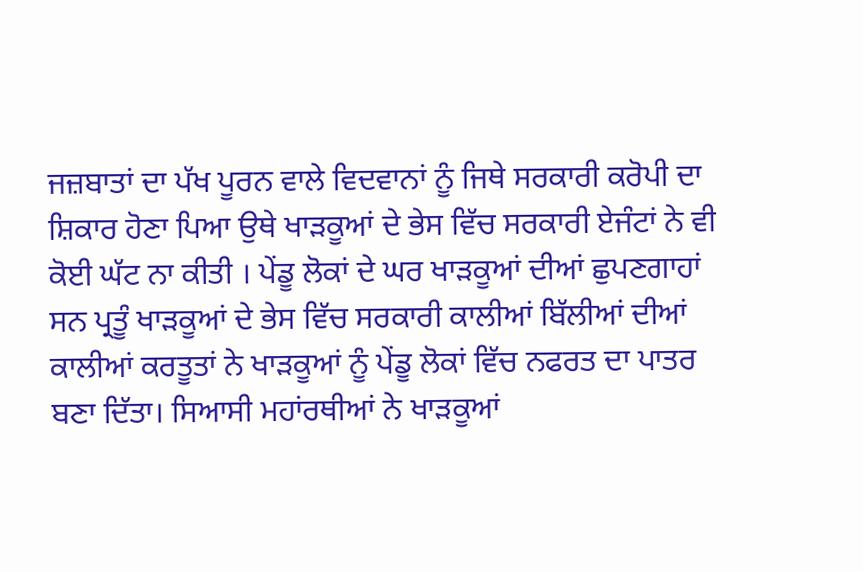ਜਜ਼ਬਾਤਾਂ ਦਾ ਪੱਖ ਪੂਰਨ ਵਾਲੇ ਵਿਦਵਾਨਾਂ ਨੂੰ ਜਿਥੇ ਸਰਕਾਰੀ ਕਰੋਪੀ ਦਾ ਸ਼ਿਕਾਰ ਹੋਣਾ ਪਿਆ ਉਥੇ ਖਾੜਕੂਆਂ ਦੇ ਭੇਸ ਵਿੱਚ ਸਰਕਾਰੀ ਏਜੰਟਾਂ ਨੇ ਵੀ ਕੋਈ ਘੱਟ ਨਾ ਕੀਤੀ । ਪੇਂਡੂ ਲੋਕਾਂ ਦੇ ਘਰ ਖਾੜਕੂਆਂ ਦੀਆਂ ਛੁਪਣਗਾਹਾਂ ਸਨ ਪ੍ਰਤੂੰ ਖਾੜਕੂਆਂ ਦੇ ਭੇਸ ਵਿੱਚ ਸਰਕਾਰੀ ਕਾਲੀਆਂ ਬਿੱਲੀਆਂ ਦੀਆਂ ਕਾਲੀਆਂ ਕਰਤੂਤਾਂ ਨੇ ਖਾੜਕੂਆਂ ਨੂੰ ਪੇਂਡੂ ਲੋਕਾਂ ਵਿੱਚ ਨਫਰਤ ਦਾ ਪਾਤਰ ਬਣਾ ਦਿੱਤਾ। ਸਿਆਸੀ ਮਹਾਂਰਥੀਆਂ ਨੇ ਖਾੜਕੂਆਂ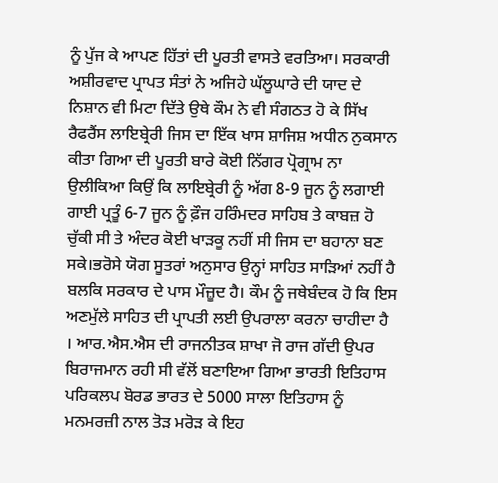ਨੂੰ ਪੁੱਜ ਕੇ ਆਪਣ ਹਿੱਤਾਂ ਦੀ ਪੂਰਤੀ ਵਾਸਤੇ ਵਰਤਿਆ। ਸਰਕਾਰੀ ਅਸ਼ੀਰਵਾਦ ਪ੍ਰਾਪਤ ਸੰਤਾਂ ਨੇ ਅਜਿਹੇ ਘੱਲੂਘਾਰੇ ਦੀ ਯਾਦ ਦੇ ਨਿਸ਼ਾਨ ਵੀ ਮਿਟਾ ਦਿੱਤੇ ਉਥੇ ਕੌਮ ਨੇ ਵੀ ਸੰਗਠਤ ਹੋ ਕੇ ਸਿੱਖ ਰੈਫਰੈਂਸ ਲਾਇਬ੍ਰੇਰੀ ਜਿਸ ਦਾ ਇੱਕ ਖਾਸ ਸ਼ਾਜਿਸ਼ ਅਧੀਨ ਨੁਕਸਾਨ ਕੀਤਾ ਗਿਆ ਦੀ ਪੂਰਤੀ ਬਾਰੇ ਕੋਈ ਨਿੱਗਰ ਪ੍ਰੋਗ੍ਰਾਮ ਨਾ ਉਲੀਕਿਆ ਕਿਉਂ ਕਿ ਲਾਇਬ੍ਰੇਰੀ ਨੂੰ ਅੱਗ 8-9 ਜੂਨ ਨੂੰ ਲਗਾਈ ਗਾਈ ਪ੍ਰਤੂੰ 6-7 ਜੂਨ ਨੂੰ ਫ਼ੌਜ ਹਰਿੰਮਦਰ ਸਾਹਿਬ ਤੇ ਕਾਬਜ਼ ਹੋ ਚੁੱਕੀ ਸੀ ਤੇ ਅੰਦਰ ਕੋਈ ਖਾੜਕੂ ਨਹੀਂ ਸੀ ਜਿਸ ਦਾ ਬਹਾਨਾ ਬਣ ਸਕੇ।ਭਰੋਸੇ ਯੋਗ ਸੂਤਰਾਂ ਅਨੁਸਾਰ ਉਨ੍ਹਾਂ ਸਾਹਿਤ ਸਾੜਿਆਂ ਨਹੀਂ ਹੈ ਬਲਕਿ ਸਰਕਾਰ ਦੇ ਪਾਸ ਮੌਜ਼ੂਦ ਹੈ। ਕੌਮ ਨੂੰ ਜਥੇਬੰਦਕ ਹੋ ਕਿ ਇਸ ਅਣਮੁੱਲੇ ਸਾਹਿਤ ਦੀ ਪ੍ਰਾਪਤੀ ਲਈ ਉਪਰਾਲਾ ਕਰਨਾ ਚਾਹੀਦਾ ਹੈ । ਆਰ.ਐਸ.ਐਸ ਦੀ ਰਾਜਨੀਤਕ ਸ਼ਾਖਾ ਜੋ ਰਾਜ ਗੱਦੀ ਉਪਰ ਬਿਰਾਜਮਾਨ ਰਹੀ ਸੀ ਵੱਲੋਂ ਬਣਾਇਆ ਗਿਆ ਭਾਰਤੀ ਇਤਿਹਾਸ ਪਰਿਕਲਪ ਬੋਰਡ ਭਾਰਤ ਦੇ 5000 ਸਾਲਾ ਇਤਿਹਾਸ ਨੂੰ ਮਨਮਰਜ਼ੀ ਨਾਲ ਤੋੜ ਮਰੋੜ ਕੇ ਇਹ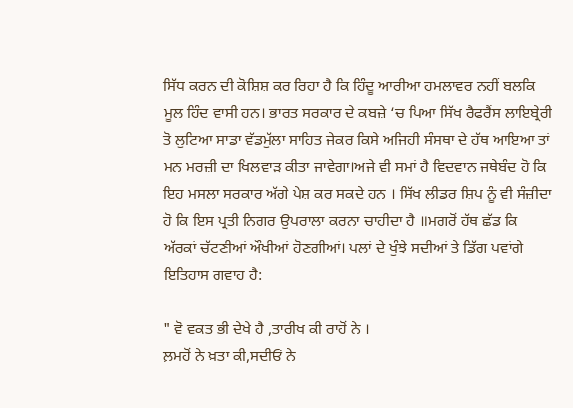ਸਿੱਧ ਕਰਨ ਦੀ ਕੋਸ਼ਿਸ਼ ਕਰ ਰਿਹਾ ਹੈ ਕਿ ਹਿੰਦੂ ਆਰੀਆ ਹਮਲਾਵਰ ਨਹੀਂ ਬਲਕਿ ਮੂਲ ਹਿੰਦ ਵਾਸੀ ਹਨ। ਭਾਰਤ ਸਰਕਾਰ ਦੇ ਕਬਜ਼ੇ ‘ਚ ਪਿਆ ਸਿੱਖ ਰੈਫਰੈਂਸ ਲਾਇਬ੍ਰੇਰੀ ਤੋ ਲੁਟਿਆ ਸਾਡਾ ਵੱਡਮੁੱਲਾ ਸਾਹਿਤ ਜੇਕਰ ਕਿਸੇ ਅਜਿਹੀ ਸੰਸਥਾ ਦੇ ਹੱਥ ਆਇਆ ਤਾਂ ਮਨ ਮਰਜ਼ੀ ਦਾ ਖਿਲਵਾੜ ਕੀਤਾ ਜਾਵੇਗਾ।ਅਜੇ ਵੀ ਸਮਾਂ ਹੈ ਵਿਦਵਾਨ ਜਥੇਬੰਦ ਹੋ ਕਿ ਇਹ ਮਸਲਾ ਸਰਕਾਰ ਅੱਗੇ ਪੇਸ਼ ਕਰ ਸਕਦੇ ਹਨ । ਸਿੱਖ ਲੀਡਰ ਸ਼ਿਪ ਨੂੰ ਵੀ ਸੰਜ਼ੀਦਾ ਹੋ ਕਿ ਇਸ ਪ੍ਰਤੀ ਨਿਗਰ ਉਪਰਾਲਾ ਕਰਨਾ ਚਾਹੀਦਾ ਹੈ ॥ਮਗਰੋਂ ਹੱਥ ਛੱਡ ਕਿ ਅੱਰਕਾਂ ਚੱਟਣੀਆਂ ਔਖੀਆਂ ਹੋਣਗੀਆਂ। ਪਲਾਂ ਦੇ ਖੁੰਝੇ ਸਦੀਆਂ ਤੇ ਡਿੱਗ ਪਵਾਂਗੇ ਇਤਿਹਾਸ ਗਵਾਹ ਹੈ:

" ਵੋ ਵਕਤ ਭੀ ਦੇਖੇ ਹੈ ,ਤਾਰੀਖ ਕੀ ਰਾਹੋਂ ਨੇ ।
ਲ਼ਮਹੋਂ ਨੇ ਖ਼ਤਾ ਕੀ,ਸਦੀਓਂ ਨੇ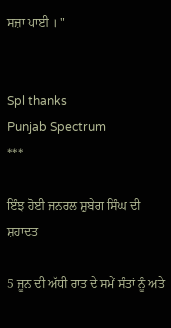ਸਜ਼ਾ ਪਾਈ । "


Spl thanks
Punjab Spectrum
***

ਇੰਝ ਹੋਈ ਜਨਰਲ ਸ਼ੁਬੇਗ ਸਿੰਘ ਦੀ ਸ਼ਹਾਦਤ

5 ਜੂਨ ਦੀ ਅੱਧੀ ਰਾਤ ਦੇ ਸਮੇਂ ਸੰਤਾਂ ਨੂੰ ਅਤੇ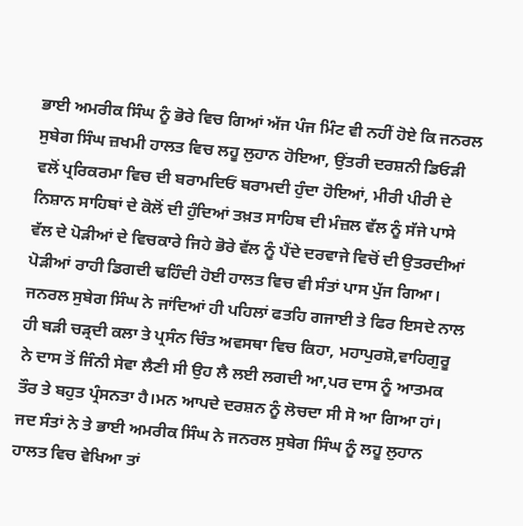ਭਾਈ ਅਮਰੀਕ ਸਿੰਘ ਨੂੰ ਭੋਰੇ ਵਿਚ ਗਿਆਂ ਅੱਜ ਪੰਜ ਮਿੰਟ ਵੀ ਨਹੀਂ ਹੋਏ ਕਿ ਜਨਰਲ ਸੁਬੇਗ ਸਿੰਘ ਜ਼ਖਮੀ ਹਾਲਤ ਵਿਚ ਲਹੂ ਲੁਹਾਨ ਹੋਇਆ, ਉਂਤਰੀ ਦਰਸ਼ਨੀ ਡਿਓੜੀ ਵਲੋਂ ਪ੍ਰਰਿਕਰਮਾ ਵਿਚ ਦੀ ਬਰਾਮਦਿਓਂ ਬਰਾਮਦੀ ਹੁੰਦਾ ਹੋਇਆਂ, ਮੀਰੀ ਪੀਰੀ ਦੇ ਨਿਸ਼ਾਨ ਸਾਹਿਬਾਂ ਦੇ ਕੋਲੋਂ ਦੀ ਹੁੰਦਿਆਂ ਤਖ਼ਤ ਸਾਹਿਬ ਦੀ ਮੰਜ਼ਲ ਵੱਲ ਨੂੰ ਸੱਜੇ ਪਾਸੇ ਵੱਲ ਦੇ ਪੋੜੀਆਂ ਦੇ ਵਿਚਕਾਰੇ ਜਿਹੇ ਭੋਰੇ ਵੱਲ ਨੂੰ ਪੈਂਦੇ ਦਰਵਾਜੇ ਵਿਚੋਂ ਦੀ ਉਤਰਦੀਆਂ ਪੋੜੀਆਂ ਰਾਹੀ ਡਿਗਦੀ ਢਹਿੰਦੀ ਹੋਈ ਹਾਲਤ ਵਿਚ ਵੀ ਸੰਤਾਂ ਪਾਸ ਪੁੱਜ ਗਿਆ। ਜਨਰਲ ਸੁਬੇਗ ਸਿੰਘ ਨੇ ਜਾਂਦਿਆਂ ਹੀ ਪਹਿਲਾਂ ਫਤਹਿ ਗਜਾਈ ਤੇ ਫਿਰ ਇਸਦੇ ਨਾਲ ਹੀ ਬੜੀ ਚੜ੍ਰਦੀ ਕਲਾ ਤੇ ਪ੍ਰਸੰਨ ਚਿੰਤ ਅਵਸਥਾ ਵਿਚ ਕਿਹਾ, ਮਹਾਪੁਰਸ਼ੋ,ਵਾਹਿਗੁਰੂ ਨੇ ਦਾਸ ਤੋਂ ਜਿੰਨੀ ਸੇਵਾ ਲੈਣੀ ਸੀ ਉਹ ਲੈ ਲਈ ਲਗਦੀ ਆ,ਪਰ ਦਾਸ ਨੂੰ ਆਤਮਕ ਤੌਰ ਤੇ ਬਹੁਤ ਪ੍ਰੰਸਨਤਾ ਹੈ।ਮਨ ਆਪਦੇ ਦਰਸ਼ਨ ਨੂੰ ਲੋਚਦਾ ਸੀ ਸੋ ਆ ਗਿਆ ਹਾਂ। ਜਦ ਸੰਤਾਂ ਨੇ ਤੇ ਭਾਈ ਅਮਰੀਕ ਸਿੰਘ ਨੇ ਜਨਰਲ ਸੁਬੇਗ ਸਿੰਘ ਨੂੰ ਲਹੂ ਲੁਹਾਨ ਹਾਲਤ ਵਿਚ ਵੇਖਿਆ ਤਾਂ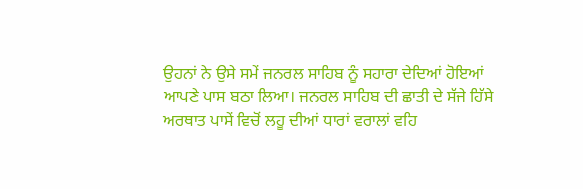ਉਹਨਾਂ ਨੇ ਉਸੇ ਸਮੇਂ ਜਨਰਲ ਸਾਹਿਬ ਨੂੰ ਸਹਾਰਾ ਦੇਦਿਆਂ ਹੋਇਆਂ ਆਪਣੇ ਪਾਸ ਬਠਾ ਲਿਆ। ਜਨਰਲ ਸਾਹਿਬ ਦੀ ਛਾਤੀ ਦੇ ਸੱਜੇ ਹਿੱਸੇ ਅਰਥਾਤ ਪਾਸੇਂ ਵਿਚੋਂ ਲਹੂ ਦੀਆਂ ਧਾਰਾਂ ਵਰਾਲਾਂ ਵਹਿ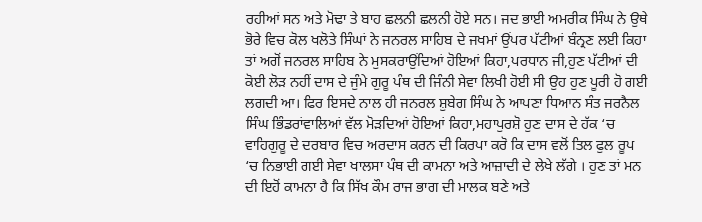ਰਹੀਆਂ ਸਨ ਅਤੇ ਮੋਢਾ ਤੇ ਬਾਹ ਛਲਨੀ ਛਲਨੀ ਹੋਏ ਸਨ। ਜਦ ਭਾਈ ਅਮਰੀਕ ਸਿੰਘ ਨੇ ਉਥੇ ਭੋਰੇ ਵਿਚ ਕੋਲ ਖਲੋਤੇ ਸਿੰਘਾਂ ਨੇ ਜਨਰਲ ਸਾਹਿਬ ਦੇ ਜਖਮਾਂ ਉਂਪਰ ਪੱਟੀਆਂ ਬੰਨ੍ਰਣ ਲਈ ਕਿਹਾ ਤਾਂ ਅਗੋਂ ਜਨਰਲ ਸਾਹਿਬ ਨੇ ਮੁਸਕਰਾਉਂਦਿਆਂ ਹੋਇਆਂ ਕਿਹਾ,ਪਰਧਾਨ ਜੀ,ਹੁਣ ਪੱਟੀਆਂ ਦੀ ਕੋਈ ਲੋੜ ਨਹੀਂ ਦਾਸ ਦੇ ਜੁੰਮੇ ਗੁਰੂ ਪੰਥ ਦੀ ਜਿੰਨੀ ਸੇਵਾ ਲਿਖੀ ਹੋਈ ਸੀ ਉਹ ਹੁਣ ਪੂਰੀ ਹੋ ਗਈ ਲਗਦੀ ਆ। ਫਿਰ ਇਸਦੇ ਨਾਲ ਹੀ ਜਨਰਲ ਸ਼ੁਬੇਗ ਸਿੰਘ ਨੇ ਆਪਣਾ ਧਿਆਨ ਸੰਤ ਜਰਨੈਲ ਸਿੰਘ ਭਿੰਡਰਾਂਵਾਲਿਆਂ ਵੱਲ ਮੋੜਦਿਆਂ ਹੋਇਆਂ ਕਿਹਾ,ਮਹਾਪੁਰਸ਼ੋ ਹੁਣ ਦਾਸ ਦੇ ਹੱਕ ‘ਚ ਵਾਹਿਗੁਰੂ ਦੇ ਦਰਬਾਰ ਵਿਚ ਅਰਦਾਸ ਕਰਨ ਦੀ ਕਿਰਪਾ ਕਰੋ ਕਿ ਦਾਸ ਵਲੋਂ ਤਿਲ ਫੁਲ ਰੂਪ ‘ਚ ਨਿਭਾਈ ਗਈ ਸੇਵਾ ਖਾਲਸਾ ਪੰਥ ਦੀ ਕਾਮਨਾ ਅਤੇ ਆਜ਼ਾਦੀ ਦੇ ਲੇਖੇ ਲੱਗੇ । ਹੁਣ ਤਾਂ ਮਨ ਦੀ ਇਹੋਂ ਕਾਮਨਾ ਹੈ ਕਿ ਸਿੱਖ ਕੌਮ ਰਾਜ ਭਾਗ ਦੀ ਮਾਲਕ ਬਣੇ ਅਤੇ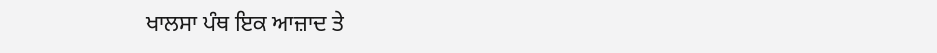ਖਾਲਸਾ ਪੰਥ ਇਕ ਆਜ਼ਾਦ ਤੇ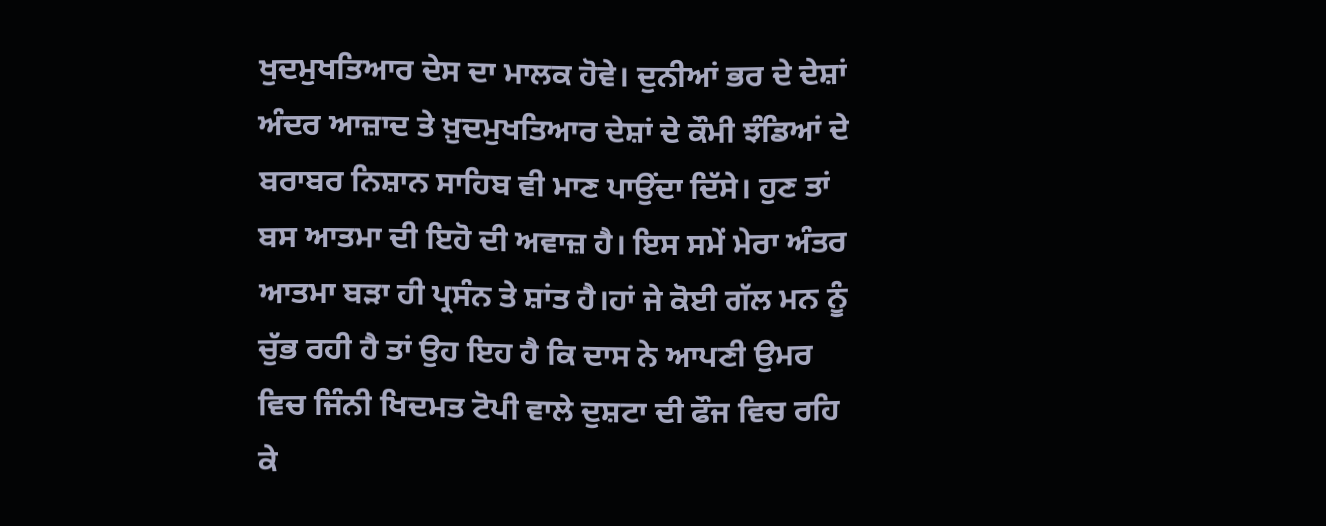ਖੁਦਮੁਖਤਿਆਰ ਦੇਸ ਦਾ ਮਾਲਕ ਹੋਵੇ। ਦੁਨੀਆਂ ਭਰ ਦੇ ਦੇਸ਼ਾਂ ਅੰਦਰ ਆਜ਼ਾਦ ਤੇ ਖ਼ੁਦਮੁਖਤਿਆਰ ਦੇਸ਼ਾਂ ਦੇ ਕੌਮੀ ਝੰਡਿਆਂ ਦੇ ਬਰਾਬਰ ਨਿਸ਼ਾਨ ਸਾਹਿਬ ਵੀ ਮਾਣ ਪਾਉਂਦਾ ਦਿੱਸੇ। ਹੁਣ ਤਾਂ ਬਸ ਆਤਮਾ ਦੀ ਇਹੋ ਦੀ ਅਵਾਜ਼ ਹੈ। ਇਸ ਸਮੇਂ ਮੇਰਾ ਅੰਤਰ ਆਤਮਾ ਬੜਾ ਹੀ ਪ੍ਰਸੰਨ ਤੇ ਸ਼ਾਂਤ ਹੈ।ਹਾਂ ਜੇ ਕੋਈ ਗੱਲ ਮਨ ਨੂੰ ਚੁੱਭ ਰਹੀ ਹੈ ਤਾਂ ਉਹ ਇਹ ਹੈ ਕਿ ਦਾਸ ਨੇ ਆਪਣੀ ਉਮਰ ਵਿਚ ਜਿੰਨੀ ਖਿਦਮਤ ਟੋਪੀ ਵਾਲੇ ਦੁਸ਼ਟਾ ਦੀ ਫੌਜ ਵਿਚ ਰਹਿ ਕੇ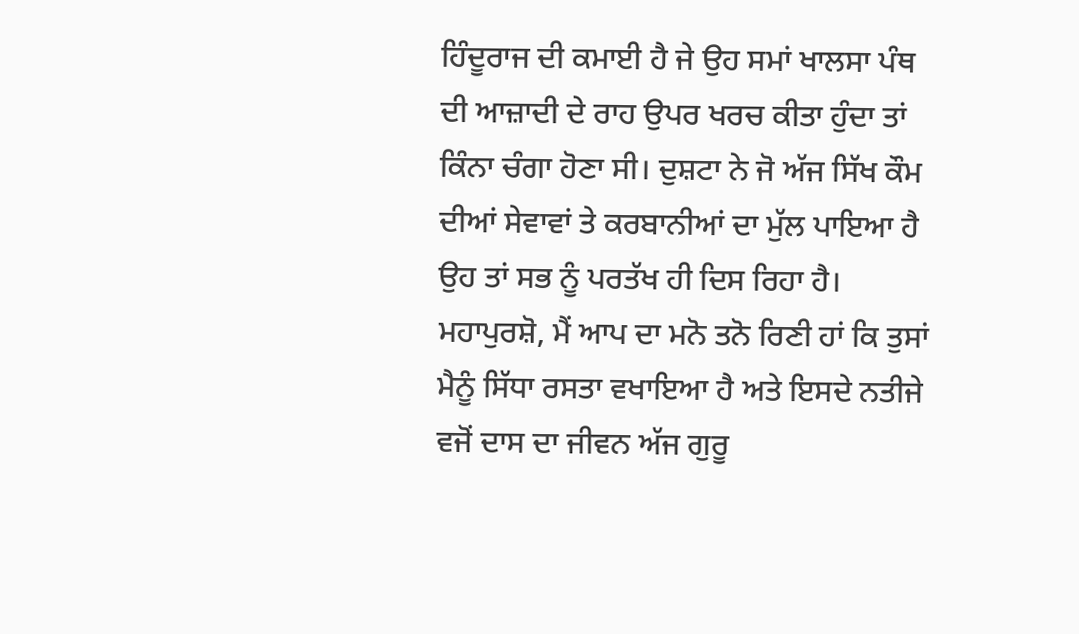ਹਿੰਦੂਰਾਜ ਦੀ ਕਮਾਈ ਹੈ ਜੇ ਉਹ ਸਮਾਂ ਖਾਲਸਾ ਪੰਥ ਦੀ ਆਜ਼ਾਦੀ ਦੇ ਰਾਹ ਉਪਰ ਖਰਚ ਕੀਤਾ ਹੁੰਦਾ ਤਾਂ ਕਿੰਨਾ ਚੰਗਾ ਹੋਣਾ ਸੀ। ਦੁਸ਼ਟਾ ਨੇ ਜੋ ਅੱਜ ਸਿੱਖ ਕੌਮ ਦੀਆਂ ਸੇਵਾਵਾਂ ਤੇ ਕਰਬਾਨੀਆਂ ਦਾ ਮੁੱਲ ਪਾਇਆ ਹੈ ਉਹ ਤਾਂ ਸਭ ਨੂੰ ਪਰਤੱਖ ਹੀ ਦਿਸ ਰਿਹਾ ਹੈ। ਮਹਾਪੁਰਸ਼ੋ, ਮੈਂ ਆਪ ਦਾ ਮਨੋ ਤਨੋ ਰਿਣੀ ਹਾਂ ਕਿ ਤੁਸਾਂ ਮੈਨੂੰ ਸਿੱਧਾ ਰਸਤਾ ਵਖਾਇਆ ਹੈ ਅਤੇ ਇਸਦੇ ਨਤੀਜੇ ਵਜੋਂ ਦਾਸ ਦਾ ਜੀਵਨ ਅੱਜ ਗੁਰੂ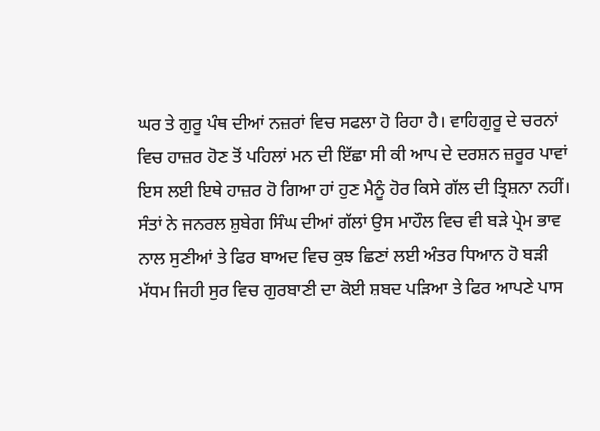ਘਰ ਤੇ ਗੁਰੂ ਪੰਥ ਦੀਆਂ ਨਜ਼ਰਾਂ ਵਿਚ ਸਫਲਾ ਹੋ ਰਿਹਾ ਹੈ। ਵਾਹਿਗੁਰੂ ਦੇ ਚਰਨਾਂ ਵਿਚ ਹਾਜ਼ਰ ਹੋਣ ਤੋਂ ਪਹਿਲਾਂ ਮਨ ਦੀ ਇੱਛਾ ਸੀ ਕੀ ਆਪ ਦੇ ਦਰਸ਼ਨ ਜ਼ਰੂਰ ਪਾਵਾਂ ਇਸ ਲਈ ਇਥੇ ਹਾਜ਼ਰ ਹੋ ਗਿਆ ਹਾਂ ਹੁਣ ਮੈਨੂੰ ਹੋਰ ਕਿਸੇ ਗੱਲ ਦੀ ਤ੍ਰਿਸ਼ਨਾ ਨਹੀਂ। ਸੰਤਾਂ ਨੇ ਜਨਰਲ ਸ਼ੁਬੇਗ ਸਿੰਘ ਦੀਆਂ ਗੱਲਾਂ ਉਸ ਮਾਹੌਲ ਵਿਚ ਵੀ ਬੜੇ ਪ੍ਰੇਮ ਭਾਵ ਨਾਲ ਸੁਣੀਆਂ ਤੇ ਫਿਰ ਬਾਅਦ ਵਿਚ ਕੁਝ ਛਿਣਾਂ ਲਈ ਅੰਤਰ ਧਿਆਨ ਹੋ ਬੜੀ ਮੱਧਮ ਜਿਹੀ ਸੁਰ ਵਿਚ ਗੁਰਬਾਣੀ ਦਾ ਕੋਈ ਸ਼ਬਦ ਪੜਿਆ ਤੇ ਫਿਰ ਆਪਣੇ ਪਾਸ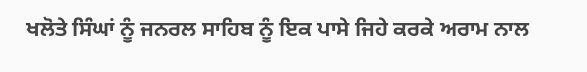ਖਲੋਤੇ ਸਿੰਘਾਂ ਨੂੰ ਜਨਰਲ ਸਾਹਿਬ ਨੂੰ ਇਕ ਪਾਸੇ ਜਿਹੇ ਕਰਕੇ ਅਰਾਮ ਨਾਲ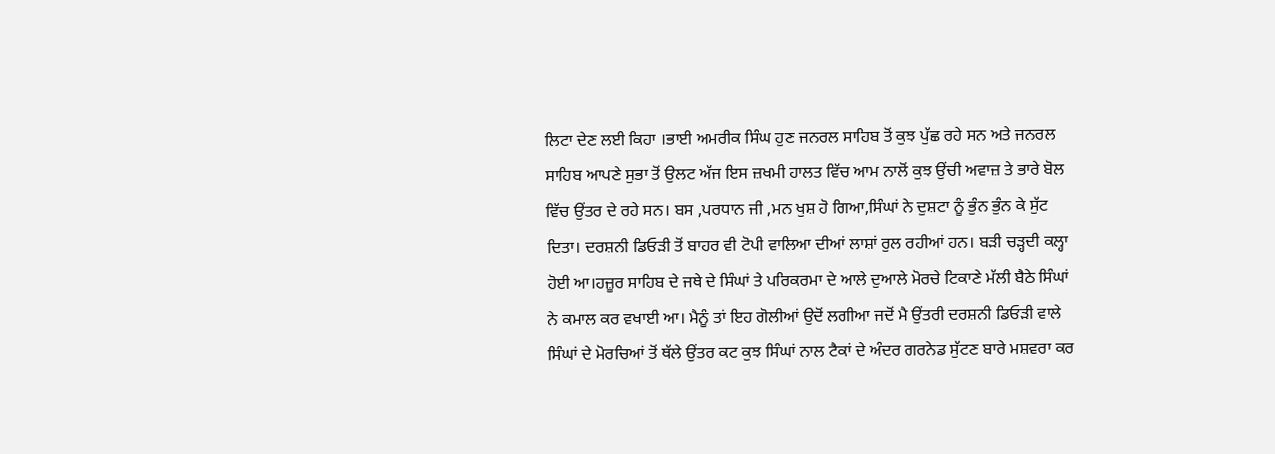ਲਿਟਾ ਦੇਣ ਲਈ ਕਿਹਾ ।ਭਾਈ ਅਮਰੀਕ ਸਿੰਘ ਹੁਣ ਜਨਰਲ ਸਾਹਿਬ ਤੋਂ ਕੁਝ ਪੁੱਛ ਰਹੇ ਸਨ ਅਤੇ ਜਨਰਲ ਸਾਹਿਬ ਆਪਣੇ ਸੁਭਾ ਤੋਂ ਉਲਟ ਅੱਜ ਇਸ ਜ਼ਖਮੀ ਹਾਲਤ ਵਿੱਚ ਆਮ ਨਾਲੋਂ ਕੁਝ ਉਂਚੀ ਅਵਾਜ਼ ਤੇ ਭਾਰੇ ਬੋਲ ਵਿੱਚ ਉਂਤਰ ਦੇ ਰਹੇ ਸਨ। ਬਸ ,ਪਰਧਾਨ ਜੀ ,ਮਨ ਖੁਸ਼ ਹੋ ਗਿਆ,ਸਿੰਘਾਂ ਨੇ ਦੁਸ਼ਟਾ ਨੂੰ ਭੁੰਨ ਭੁੰਨ ਕੇ ਸੁੱਟ ਦਿਤਾ। ਦਰਸ਼ਨੀ ਡਿਓੜੀ ਤੋਂ ਬਾਹਰ ਵੀ ਟੋਪੀ ਵਾਲਿਆ ਦੀਆਂ ਲਾਸ਼ਾਂ ਰੁਲ ਰਹੀਆਂ ਹਨ। ਬੜੀ ਚੜ੍ਹਦੀ ਕਲ੍ਹਾ ਹੋਈ ਆ।ਹਜ਼ੂਰ ਸਾਹਿਬ ਦੇ ਜਥੇ ਦੇ ਸਿੰਘਾਂ ਤੇ ਪਰਿਕਰਮਾ ਦੇ ਆਲੇ ਦੁਆਲੇ ਮੋਰਚੇ ਟਿਕਾਣੇ ਮੱਲੀ ਬੈਠੇ ਸਿੰਘਾਂ ਨੇ ਕਮਾਲ ਕਰ ਵਖਾਈ ਆ। ਮੈਨੂੰ ਤਾਂ ਇਹ ਗੋਲੀਆਂ ਉਦੋਂ ਲਗੀਆ ਜਦੋਂ ਮੈ ਉਂਤਰੀ ਦਰਸ਼ਨੀ ਡਿਓੜੀ ਵਾਲੇ ਸਿੰਘਾਂ ਦੇ ਮੋਰਚਿਆਂ ਤੋਂ ਥੱਲੇ ਉਂਤਰ ਕਟ ਕੁਝ ਸਿੰਘਾਂ ਨਾਲ ਟੈਕਾਂ ਦੇ ਅੰਦਰ ਗਰਨੇਡ ਸੁੱਟਣ ਬਾਰੇ ਮਸ਼ਵਰਾ ਕਰ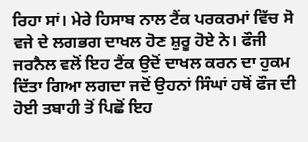ਰਿਹਾ ਸਾਂ। ਮੇਰੇ ਹਿਸਾਬ ਨਾਲ ਟੈਂਕ ਪਰਕਰਮਾਂ ਵਿੱਚ ਸੋ ਵਜੇ ਦੇ ਲਗਭਗ ਦਾਖਲ ਹੋਣ ਸ਼ੁਰੂ ਹੋਏ ਨੇ। ਫੌਜੀ ਜਰਨੈਲ ਵਲੋਂ ਇਹ ਟੈਂਕ ਉਦੋਂ ਦਾਖਲ ਕਰਨ ਦਾ ਹੁਕਮ ਦਿੱਤਾ ਗਿਆ ਲਗਦਾ ਜਦੋਂ ਉਹਨਾਂ ਸਿੰਘਾਂ ਹਥੋਂ ਫੌਜ ਦੀ ਹੋਈ ਤਬਾਹੀ ਤੋਂ ਪਿਛੋਂ ਇਹ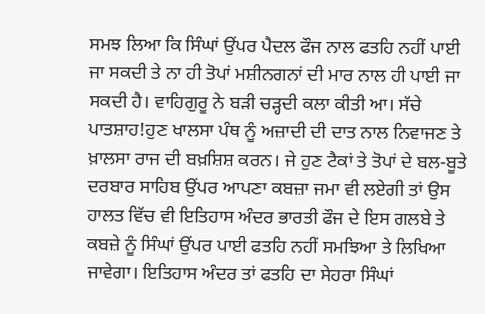ਸਮਝ ਲਿਆ ਕਿ ਸਿੰਘਾਂ ਉਂਪਰ ਪੈਦਲ ਫੌਜ ਨਾਲ ਫਤਹਿ ਨਹੀਂ ਪਾਈ ਜਾ ਸਕਦੀ ਤੇ ਨਾ ਹੀ ਤੋਪਾਂ ਮਸ਼ੀਨਗਨਾਂ ਦੀ ਮਾਰ ਨਾਲ ਹੀ ਪਾਈ ਜਾ ਸਕਦੀ ਹੈ। ਵਾਹਿਗੁਰੂ ਨੇ ਬੜੀ ਚੜ੍ਹਦੀ ਕਲਾ ਕੀਤੀ ਆ। ਸੱਚੇ ਪਾਤਸ਼ਾਹ!ਹੁਣ ਖਾਲਸਾ ਪੰਥ ਨੂੰ ਅਜ਼ਾਦੀ ਦੀ ਦਾਤ ਨਾਲ ਨਿਵਾਜਣ ਤੇ ਖ਼ਾਲਸਾ ਰਾਜ ਦੀ ਬਖ਼ਸ਼ਿਸ਼ ਕਰਨ। ਜੇ ਹੁਣ ਟੈਕਾਂ ਤੇ ਤੋਪਾਂ ਦੇ ਬਲ-ਬੂਤੇ ਦਰਬਾਰ ਸਾਹਿਬ ਉਂਪਰ ਆਪਣਾ ਕਬਜ਼ਾ ਜਮਾ ਵੀ ਲਏਗੀ ਤਾਂ ਉਸ ਹਾਲਤ ਵਿੱਚ ਵੀ ਇਤਿਹਾਸ ਅੰਦਰ ਭਾਰਤੀ ਫੌਜ ਦੇ ਇਸ ਗਲਬੇ ਤੇ ਕਬਜ਼ੇ ਨੂੰ ਸਿੰਘਾਂ ਉਂਪਰ ਪਾਈ ਫਤਹਿ ਨਹੀਂ ਸਮਝਿਆ ਤੇ ਲਿਖਿਆ ਜਾਵੇਗਾ। ਇਤਿਹਾਸ ਅੰਦਰ ਤਾਂ ਫਤਹਿ ਦਾ ਸੇਹਰਾ ਸਿੰਘਾਂ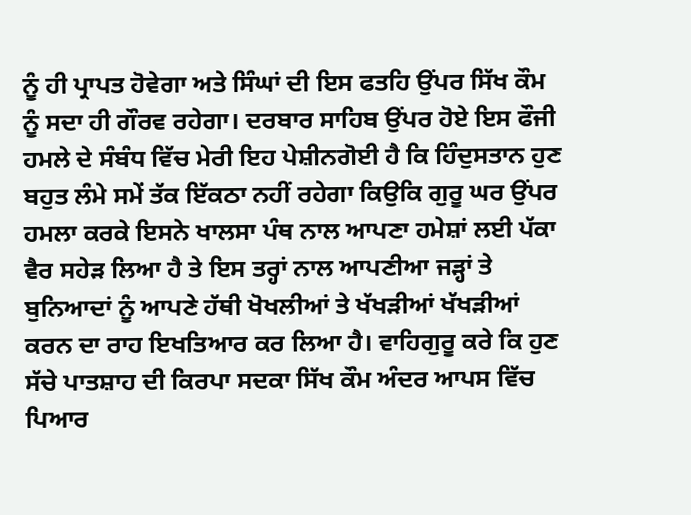ਨੂੰ ਹੀ ਪ੍ਰਾਪਤ ਹੋਵੇਗਾ ਅਤੇ ਸਿੰਘਾਂ ਦੀ ਇਸ ਫਤਹਿ ਉਂਪਰ ਸਿੱਖ ਕੌਮ ਨੂੰ ਸਦਾ ਹੀ ਗੌਰਵ ਰਹੇਗਾ। ਦਰਬਾਰ ਸਾਹਿਬ ਉਂਪਰ ਹੋਏ ਇਸ ਫੌਜੀ ਹਮਲੇ ਦੇ ਸੰਬੰਧ ਵਿੱਚ ਮੇਰੀ ਇਹ ਪੇਸ਼ੀਨਗੋਈ ਹੈ ਕਿ ਹਿੰਦੁਸਤਾਨ ਹੁਣ ਬਹੁਤ ਲੰਮੇ ਸਮੇਂ ਤੱਕ ਇੱਕਠਾ ਨਹੀਂ ਰਹੇਗਾ ਕਿਉਕਿ ਗੁਰੂ ਘਰ ਉਂਪਰ ਹਮਲਾ ਕਰਕੇ ਇਸਨੇ ਖਾਲਸਾ ਪੰਥ ਨਾਲ ਆਪਣਾ ਹਮੇਸ਼ਾਂ ਲਈ ਪੱਕਾ ਵੈਰ ਸਹੇੜ ਲਿਆ ਹੈ ਤੇ ਇਸ ਤਰ੍ਹਾਂ ਨਾਲ ਆਪਣੀਆ ਜੜ੍ਹਾਂ ਤੇ ਬੁਨਿਆਦਾਂ ਨੂੰ ਆਪਣੇ ਹੱਥੀ ਖੋਖਲੀਆਂ ਤੇ ਖੱਖੜੀਆਂ ਖੱਖੜੀਆਂ ਕਰਨ ਦਾ ਰਾਹ ਇਖਤਿਆਰ ਕਰ ਲਿਆ ਹੈ। ਵਾਹਿਗੁਰੂ ਕਰੇ ਕਿ ਹੁਣ ਸੱਚੇ ਪਾਤਸ਼ਾਹ ਦੀ ਕਿਰਪਾ ਸਦਕਾ ਸਿੱਖ ਕੌਮ ਅੰਦਰ ਆਪਸ ਵਿੱਚ ਪਿਆਰ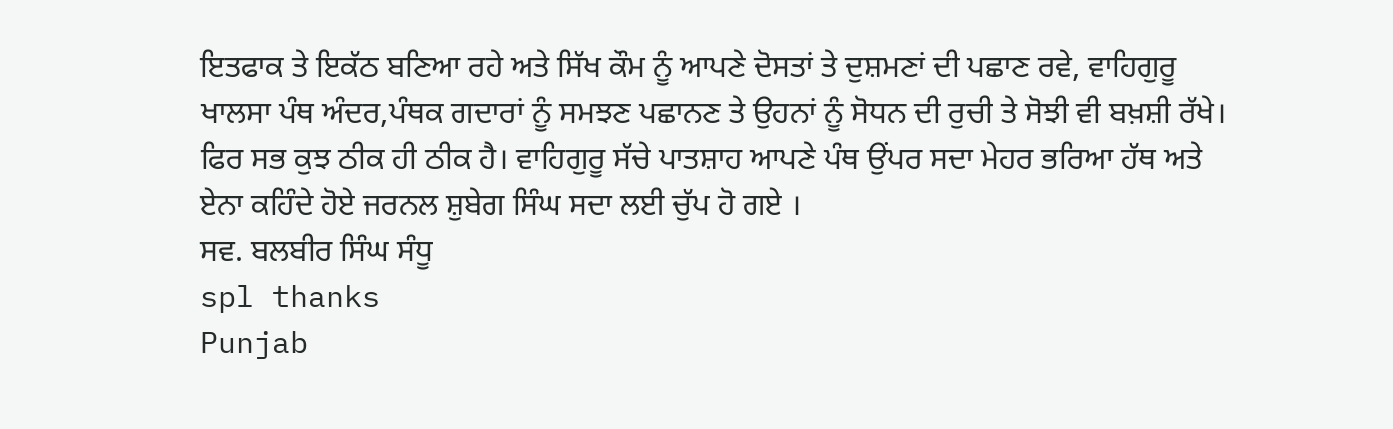ਇਤਫਾਕ ਤੇ ਇਕੱਠ ਬਣਿਆ ਰਹੇ ਅਤੇ ਸਿੱਖ ਕੌਮ ਨੂੰ ਆਪਣੇ ਦੋਸਤਾਂ ਤੇ ਦੁਸ਼ਮਣਾਂ ਦੀ ਪਛਾਣ ਰਵੇ, ਵਾਹਿਗੁਰੂ ਖਾਲਸਾ ਪੰਥ ਅੰਦਰ,ਪੰਥਕ ਗਦਾਰਾਂ ਨੂੰ ਸਮਝਣ ਪਛਾਨਣ ਤੇ ਉਹਨਾਂ ਨੂੰ ਸੋਧਨ ਦੀ ਰੁਚੀ ਤੇ ਸੋਝੀ ਵੀ ਬਖ਼ਸ਼ੀ ਰੱਖੇ। ਫਿਰ ਸਭ ਕੁਝ ਠੀਕ ਹੀ ਠੀਕ ਹੈ। ਵਾਹਿਗੁਰੂ ਸੱਚੇ ਪਾਤਸ਼ਾਹ ਆਪਣੇ ਪੰਥ ਉਂਪਰ ਸਦਾ ਮੇਹਰ ਭਰਿਆ ਹੱਥ ਅਤੇ ਏਨਾ ਕਹਿੰਦੇ ਹੋਏ ਜਰਨਲ ਸ਼ੁਬੇਗ ਸਿੰਘ ਸਦਾ ਲਈ ਚੁੱਪ ਹੋ ਗਏ ।
ਸਵ. ਬਲਬੀਰ ਸਿੰਘ ਸੰਧੂ
spl thanks
Punjab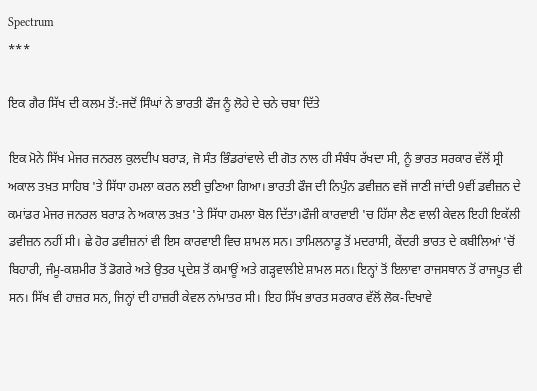Spectrum
***

ਇਕ ਗੈਰ ਸਿੱਖ ਦੀ ਕਲਮ ਤੋਂ:-ਜਦੋਂ ਸਿੰਘਾਂ ਨੇ ਭਾਰਤੀ ਫੌਜ ਨੂੰ ਲੋਹੇ ਦੇ ਚਨੇ ਚਬਾ ਦਿੱਤੇ

ਇਕ ਮੋਨੇ ਸਿੱਖ ਮੇਜਰ ਜਨਰਲ ਕੁਲਦੀਪ ਬਰਾੜ, ਜੋ ਸੰਤ ਭਿੰਡਰਾਂਵਾਲੇ ਦੀ ਗੋਤ ਨਾਲ ਹੀ ਸੰਬੰਧ ਰੱਖਦਾ ਸੀ, ਨੂੰ ਭਾਰਤ ਸਰਕਾਰ ਵੱਲੋਂ ਸ੍ਰੀ ਅਕਾਲ ਤਖ਼ਤ ਸਾਹਿਬ 'ਤੇ ਸਿੱਧਾ ਹਮਲਾ ਕਰਨ ਲਈ ਚੁਣਿਆ ਗਿਆ। ਭਾਰਤੀ ਫੌਜ ਦੀ ਨਿਪੁੰਨ ਡਵੀਜ਼ਨ ਵਜੋਂ ਜਾਣੀ ਜਾਂਦੀ 9ਵੀਂ ਡਵੀਜ਼ਨ ਦੇ ਕਮਾਂਡਰ ਮੇਜਰ ਜਨਰਲ ਬਰਾੜ ਨੇ ਅਕਾਲ ਤਖ਼ਤ 'ਤੇ ਸਿੱਧਾ ਹਮਲਾ ਬੋਲ ਦਿੱਤਾ।ਫੌਜੀ ਕਾਰਵਾਈ 'ਚ ਹਿੱਸਾ ਲੈਣ ਵਾਲੀ ਕੇਵਲ ਇਹੀ ਇਕੱਲੀ ਡਵੀਜ਼ਨ ਨਹੀਂ ਸੀ। ਛੇ ਹੋਰ ਡਵੀਜ਼ਨਾਂ ਵੀ ਇਸ ਕਾਰਵਾਈ ਵਿਚ ਸ਼ਾਮਲ ਸਨ। ਤਾਮਿਲਨਾਡੂ ਤੋਂ ਮਦਰਾਸੀ, ਕੇਂਦਰੀ ਭਾਰਤ ਦੇ ਕਬੀਲਿਆਂ 'ਚੋਂ ਬਿਹਾਰੀ, ਜੰਮੂ-ਕਸ਼ਮੀਰ ਤੋਂ ਡੋਗਰੇ ਅਤੇ ਉਤਰ ਪ੍ਰਦੇਸ਼ ਤੋਂ ਕਮਾਊਂ ਅਤੇ ਗੜ੍ਹਵਾਲੀਏ ਸ਼ਾਮਲ ਸਨ। ਇਨ੍ਹਾਂ ਤੋਂ ਇਲਾਵਾ ਰਾਜਸਥਾਨ ਤੋਂ ਰਾਜਪੂਤ ਵੀ ਸਨ। ਸਿੱਖ ਵੀ ਹਾਜ਼ਰ ਸਨ, ਜਿਨ੍ਹਾਂ ਦੀ ਹਾਜ਼ਰੀ ਕੇਵਲ ਨਾਂਮਾਤਰ ਸੀ। ਇਹ ਸਿੱਖ ਭਾਰਤ ਸਰਕਾਰ ਵੱਲੋਂ ਲੋਕ-ਦਿਖਾਵੇ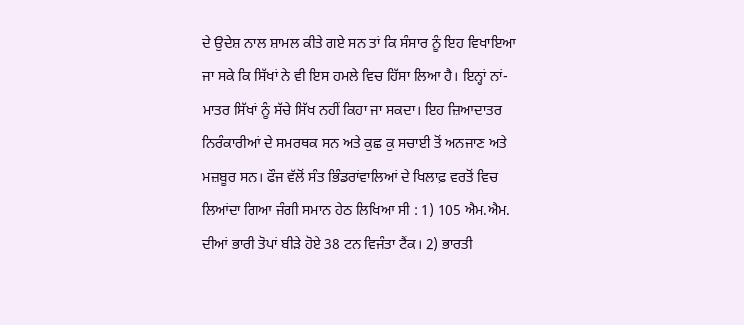ਦੇ ਉਦੇਸ਼ ਨਾਲ ਸ਼ਾਮਲ ਕੀਤੇ ਗਏ ਸਨ ਤਾਂ ਕਿ ਸੰਸਾਰ ਨੂੰ ਇਹ ਵਿਖਾਇਆ ਜਾ ਸਕੇ ਕਿ ਸਿੱਖਾਂ ਨੇ ਵੀ ਇਸ ਹਮਲੇ ਵਿਚ ਹਿੱਸਾ ਲਿਆ ਹੈ। ਇਨ੍ਹਾਂ ਨਾਂ-ਮਾਤਰ ਸਿੱਖਾਂ ਨੂੰ ਸੱਚੇ ਸਿੱਖ ਨਹੀਂ ਕਿਹਾ ਜਾ ਸਕਦਾ। ਇਹ ਜ਼ਿਆਦਾਤਰ ਨਿਰੰਕਾਰੀਆਂ ਦੇ ਸਮਰਥਕ ਸਨ ਅਤੇ ਕੁਛ ਕੁ ਸਚਾਈ ਤੋਂ ਅਨਜਾਣ ਅਤੇ ਮਜ਼ਬੂਰ ਸਨ। ਫੌਜ ਵੱਲੋਂ ਸੰਤ ਭਿੰਡਰਾਂਵਾਲਿਆਂ ਦੇ ਖਿਲਾਫ਼ ਵਰਤੋਂ ਵਿਚ ਲਿਆਂਦਾ ਗਿਆ ਜੰਗੀ ਸਮਾਨ ਹੇਠ ਲਿਖਿਆ ਸੀ : 1) 105 ਐਮ.ਐਮ. ਦੀਆਂ ਭਾਰੀ ਤੋਪਾਂ ਬੀੜੇ ਹੋਏ 38 ਟਨ ਵਿਜੰਤਾ ਟੈਂਕ। 2) ਭਾਰਤੀ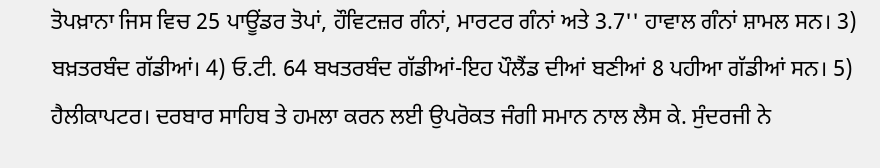ਤੋਪਖ਼ਾਨਾ ਜਿਸ ਵਿਚ 25 ਪਾਊਂਡਰ ਤੋਪਾਂ, ਹੌਵਿਟਜ਼ਰ ਗੰਨਾਂ, ਮਾਰਟਰ ਗੰਨਾਂ ਅਤੇ 3.7'' ਹਾਵਾਲ ਗੰਨਾਂ ਸ਼ਾਮਲ ਸਨ। 3) ਬਖ਼ਤਰਬੰਦ ਗੱਡੀਆਂ। 4) ਓ.ਟੀ. 64 ਬਖਤਰਬੰਦ ਗੱਡੀਆਂ-ਇਹ ਪੌਲੈਂਡ ਦੀਆਂ ਬਣੀਆਂ 8 ਪਹੀਆ ਗੱਡੀਆਂ ਸਨ। 5) ਹੈਲੀਕਾਪਟਰ। ਦਰਬਾਰ ਸਾਹਿਬ ਤੇ ਹਮਲਾ ਕਰਨ ਲਈ ਉਪਰੋਕਤ ਜੰਗੀ ਸਮਾਨ ਨਾਲ ਲੈਸ ਕੇ. ਸੁੰਦਰਜੀ ਨੇ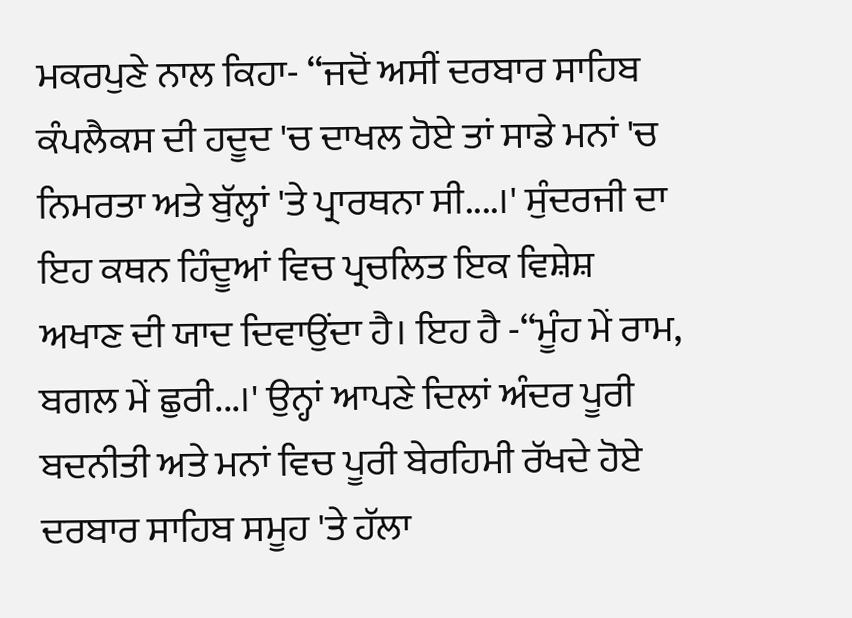ਮਕਰਪੁਣੇ ਨਾਲ ਕਿਹਾ- ‘‘ਜਦੋਂ ਅਸੀਂ ਦਰਬਾਰ ਸਾਹਿਬ ਕੰਪਲੈਕਸ ਦੀ ਹਦੂਦ 'ਚ ਦਾਖਲ ਹੋਏ ਤਾਂ ਸਾਡੇ ਮਨਾਂ 'ਚ ਨਿਮਰਤਾ ਅਤੇ ਬੁੱਲ੍ਹਾਂ 'ਤੇ ਪ੍ਰਾਰਥਨਾ ਸੀ....।' ਸੁੰਦਰਜੀ ਦਾ ਇਹ ਕਥਨ ਹਿੰਦੂਆਂ ਵਿਚ ਪ੍ਰਚਲਿਤ ਇਕ ਵਿਸ਼ੇਸ਼ ਅਖਾਣ ਦੀ ਯਾਦ ਦਿਵਾਉਂਦਾ ਹੈ। ਇਹ ਹੈ -‘‘ਮੂੰਹ ਮੇਂ ਰਾਮ, ਬਗਲ ਮੇਂ ਛੁਰੀ...।' ਉਨ੍ਹਾਂ ਆਪਣੇ ਦਿਲਾਂ ਅੰਦਰ ਪੂਰੀ ਬਦਨੀਤੀ ਅਤੇ ਮਨਾਂ ਵਿਚ ਪੂਰੀ ਬੇਰਹਿਮੀ ਰੱਖਦੇ ਹੋਏ ਦਰਬਾਰ ਸਾਹਿਬ ਸਮੂਹ 'ਤੇ ਹੱਲਾ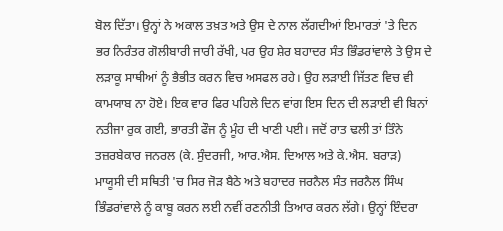ਬੋਲ ਦਿੱਤਾ। ਉਨ੍ਹਾਂ ਨੇ ਅਕਾਲ ਤਖ਼ਤ ਅਤੇ ਉਸ ਦੇ ਨਾਲ ਲੱਗਦੀਆਂ ਇਮਾਰਤਾਂ 'ਤੇ ਦਿਨ ਭਰ ਨਿਰੰਤਰ ਗੋਲੀਬਾਰੀ ਜਾਰੀ ਰੱਖੀ, ਪਰ ਉਹ ਸ਼ੇਰ ਬਹਾਦਰ ਸੰਤ ਭਿੰਡਰਾਂਵਾਲੇ ਤੇ ਉਸ ਦੇ ਲੜਾਕੂ ਸਾਥੀਆਂ ਨੂੰ ਭੈਭੀਤ ਕਰਨ ਵਿਚ ਅਸਫਲ ਰਹੇ। ਉਹ ਲੜਾਈ ਜਿੱਤਣ ਵਿਚ ਵੀ ਕਾਮਯਾਬ ਨਾ ਹੋਏ। ਇਕ ਵਾਰ ਫਿਰ ਪਹਿਲੇ ਦਿਨ ਵਾਂਗ ਇਸ ਦਿਨ ਦੀ ਲੜਾਈ ਵੀ ਬਿਨਾਂ ਨਤੀਜਾ ਰੁਕ ਗਈ, ਭਾਰਤੀ ਫੌਜ ਨੂੰ ਮੂੰਹ ਦੀ ਖਾਣੀ ਪਈ। ਜਦੋਂ ਰਾਤ ਢਲੀ ਤਾਂ ਤਿੰਨੇ ਤਜ਼ਰਬੇਕਾਰ ਜਨਰਲ (ਕੇ. ਸੁੰਦਰਜੀ, ਆਰ.ਐਸ. ਦਿਆਲ ਅਤੇ ਕੇ.ਐਸ. ਬਰਾੜ) ਮਾਯੂਸੀ ਦੀ ਸਥਿਤੀ 'ਚ ਸਿਰ ਜੋੜ ਬੈਠੇ ਅਤੇ ਬਹਾਦਰ ਜਰਨੈਲ ਸੰਤ ਜਰਨੈਲ ਸਿੰਘ ਭਿੰਡਰਾਂਵਾਲੇ ਨੂੰ ਕਾਬੂ ਕਰਨ ਲਈ ਨਵੀਂ ਰਣਨੀਤੀ ਤਿਆਰ ਕਰਨ ਲੱਗੇ। ਉਨ੍ਹਾਂ ਇੰਦਰਾ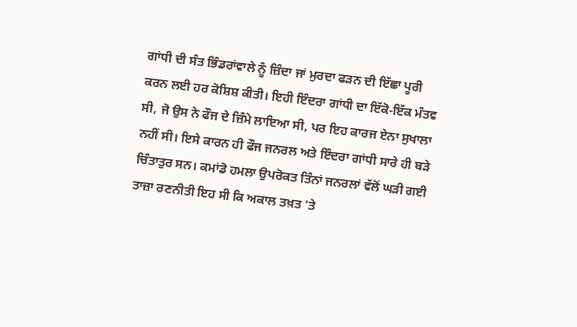ਗਾਂਧੀ ਦੀ ਸੰਤ ਭਿੰਡਰਾਂਵਾਲੇ ਨੂੰ ਜ਼ਿੰਦਾ ਜਾਂ ਮੁਰਦਾ ਫੜਨ ਦੀ ਇੱਛਾ ਪੂਰੀ ਕਰਨ ਲਈ ਹਰ ਕੋਸ਼ਿਸ਼ ਕੀਤੀ। ਇਹੀ ਇੰਦਰਾ ਗਾਂਧੀ ਦਾ ਇੱਕੋ-ਇੱਕ ਮੰਤਵ ਸੀ, ਜੋ ਉਸ ਨੇ ਫੌਜ ਦੇ ਜ਼ਿੰਮੇ ਲਾਇਆ ਸੀ, ਪਰ ਇਹ ਕਾਰਜ ਏਨਾ ਸੁਖਾਲਾ ਨਹੀਂ ਸੀ। ਇਸੇ ਕਾਰਨ ਹੀ ਫੌਜ ਜਨਰਲ ਅਤੇ ਇੰਦਰਾ ਗਾਂਧੀ ਸਾਰੇ ਹੀ ਬੜੇ ਚਿੰਤਾਤੁਰ ਸਨ। ਕਮਾਂਡੋ ਹਮਲਾ ਉਪਰੋਕਤ ਤਿੰਨਾਂ ਜਨਰਲਾਂ ਵੱਲੋਂ ਘੜੀ ਗਈ ਤਾਜ਼ਾ ਰਣਨੀਤੀ ਇਹ ਸੀ ਕਿ ਅਕਾਲ ਤਖ਼ਤ 'ਤੇ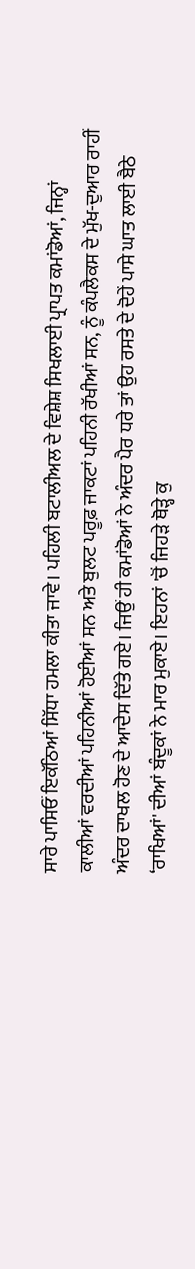ਸਾਰੇ ਪਾਸਿਓਂ ਇਕੱਠਿਆਂ ਸਿੱਧਾ ਹਮਲਾ ਕੀਤਾ ਜਾਵੇ। ਪਹਿਲੀ ਬਟਾਲੀਅਲ ਦੇ ਵਿਸ਼ੇਸ਼ ਸਿਖਲਾਈ ਪ੍ਰਾਪਤ ਕਮਾਂਡੋਆਂ, ਜਿਨ੍ਹਾਂ ਕਾਲੀਆਂ ਵਰਦੀਆਂ ਪਹਿਨੀਆਂ ਹੋਈਆਂ ਸਨ ਅਤੇ ਬੁਲਟ ਪਰੂਫ਼ ਜਾਕਟਾਂ ਪਹਿਨੀ ਰੱਖੀਆਂ ਸਨ, ਨੂੰ ਕੰਪਲੈਕਸ ਦੇ ਮੁੱਖ-ਦੁਆਰ ਰਾਹੀਂ ਅੰਦਰ ਦਾਖਲ ਹੋਣ ਦੇ ਆਦੇਸ ਦਿੱਤੇ ਗਏ। ਜਿਉਂ ਹੀ ਕਮਾਂਡੋਆਂ ਨੇ ਅੰਦਰ ਪੈਰ ਧਰੇ ਤਾਂ ਉਹ ਰਸਤੇ ਦੇ ਦੋਹੇਂ ਪਾਸੇ ਘਾਤ ਲਾਈ ਬੈਠੇ ‘ਰਾਖਿਆਂ' ਦੀਆਂ ਬੰਦੂਕਾਂ ਨੇ ਮਾਰ ਮੁਕਾਏ। ਇਹਨਾਂ 'ਚੋਂ ਜਿਹੜੇ ਥੋੜ੍ਹੇ ਕੁ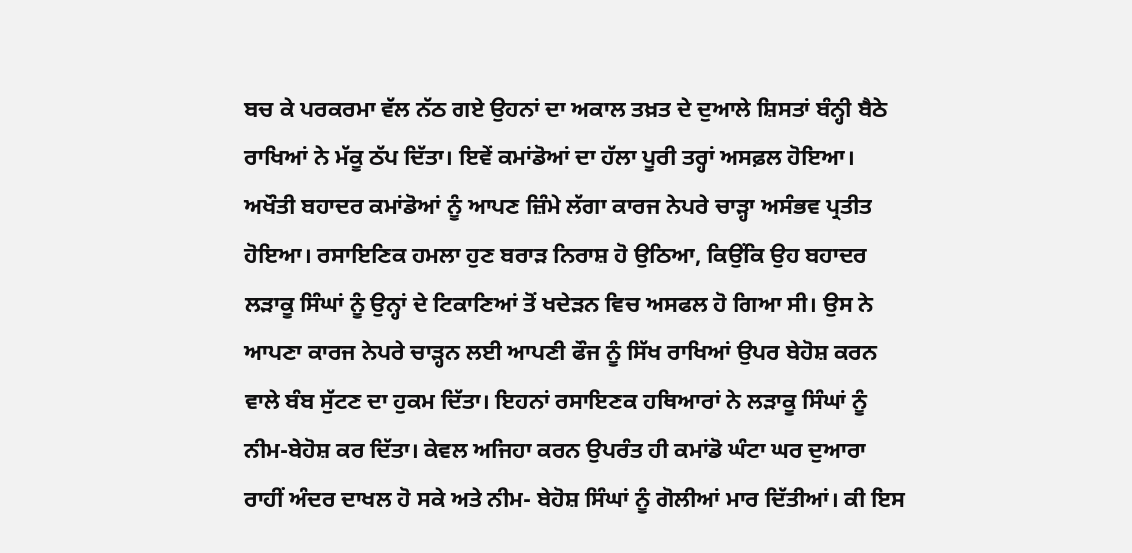ਬਚ ਕੇ ਪਰਕਰਮਾ ਵੱਲ ਨੱਠ ਗਏ ਉਹਨਾਂ ਦਾ ਅਕਾਲ ਤਖ਼ਤ ਦੇ ਦੁਆਲੇ ਸ਼ਿਸਤਾਂ ਬੰਨ੍ਹੀ ਬੈਠੇ ਰਾਖਿਆਂ ਨੇ ਮੱਕੂ ਠੱਪ ਦਿੱਤਾ। ਇਵੇਂ ਕਮਾਂਡੋਆਂ ਦਾ ਹੱਲਾ ਪੂਰੀ ਤਰ੍ਹਾਂ ਅਸਫ਼ਲ ਹੋਇਆ। ਅਖੌਤੀ ਬਹਾਦਰ ਕਮਾਂਡੋਆਂ ਨੂੰ ਆਪਣ ਜ਼ਿੰਮੇ ਲੱਗਾ ਕਾਰਜ ਨੇਪਰੇ ਚਾੜ੍ਹਾ ਅਸੰਭਵ ਪ੍ਰਤੀਤ ਹੋਇਆ। ਰਸਾਇਣਿਕ ਹਮਲਾ ਹੁਣ ਬਰਾੜ ਨਿਰਾਸ਼ ਹੋ ਉਠਿਆ, ਕਿਉਂਕਿ ਉਹ ਬਹਾਦਰ ਲੜਾਕੂ ਸਿੰਘਾਂ ਨੂੰ ਉਨ੍ਹਾਂ ਦੇ ਟਿਕਾਣਿਆਂ ਤੋਂ ਖਦੇੜਨ ਵਿਚ ਅਸਫਲ ਹੋ ਗਿਆ ਸੀ। ਉਸ ਨੇ ਆਪਣਾ ਕਾਰਜ ਨੇਪਰੇ ਚਾੜ੍ਹਨ ਲਈ ਆਪਣੀ ਫੌਜ ਨੂੰ ਸਿੱਖ ਰਾਖਿਆਂ ਉਪਰ ਬੇਹੋਸ਼ ਕਰਨ ਵਾਲੇ ਬੰਬ ਸੁੱਟਣ ਦਾ ਹੁਕਮ ਦਿੱਤਾ। ਇਹਨਾਂ ਰਸਾਇਣਕ ਹਥਿਆਰਾਂ ਨੇ ਲੜਾਕੂ ਸਿੰਘਾਂ ਨੂੰ ਨੀਮ-ਬੇਹੋਸ਼ ਕਰ ਦਿੱਤਾ। ਕੇਵਲ ਅਜਿਹਾ ਕਰਨ ਉਪਰੰਤ ਹੀ ਕਮਾਂਡੋ ਘੰਟਾ ਘਰ ਦੁਆਰਾ ਰਾਹੀਂ ਅੰਦਰ ਦਾਖਲ ਹੋ ਸਕੇ ਅਤੇ ਨੀਮ- ਬੇਹੋਸ਼ ਸਿੰਘਾਂ ਨੂੰ ਗੋਲੀਆਂ ਮਾਰ ਦਿੱਤੀਆਂ। ਕੀ ਇਸ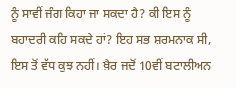ਨੂੰ ਸਾਵੀਂ ਜੰਗ ਕਿਹਾ ਜਾ ਸਕਦਾ ਹੈ? ਕੀ ਇਸ ਨੂੰ ਬਹਾਦਰੀ ਕਹਿ ਸਕਦੇ ਹਾਂ? ਇਹ ਸਭ ਸ਼ਰਮਨਾਕ ਸੀ, ਇਸ ਤੋਂ ਵੱਧ ਕੁਝ ਨਹੀਂ। ਖ਼ੈਰ ਜਦੋਂ 10ਵੀਂ ਬਟਾਲੀਅਨ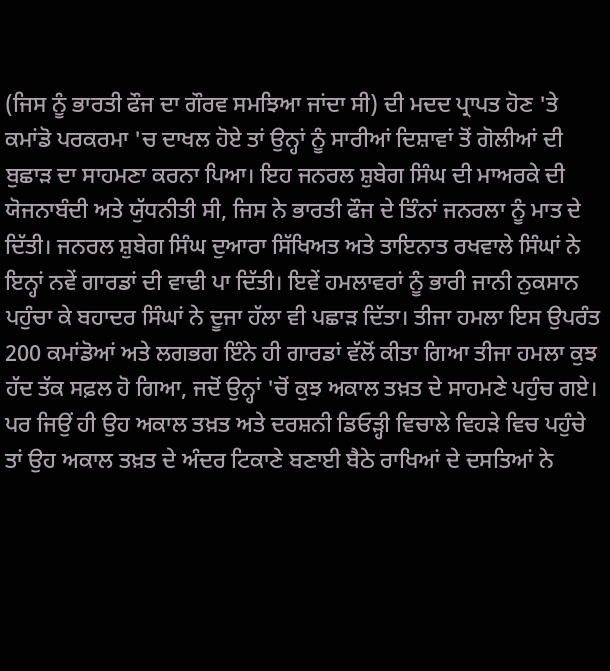(ਜਿਸ ਨੂੰ ਭਾਰਤੀ ਫੌਜ ਦਾ ਗੌਰਵ ਸਮਝਿਆ ਜਾਂਦਾ ਸੀ) ਦੀ ਮਦਦ ਪ੍ਰਾਪਤ ਹੋਣ 'ਤੇ ਕਮਾਂਡੋ ਪਰਕਰਮਾ 'ਚ ਦਾਖਲ ਹੋਏ ਤਾਂ ਉਨ੍ਹਾਂ ਨੂੰ ਸਾਰੀਆਂ ਦਿਸ਼ਾਵਾਂ ਤੋਂ ਗੋਲੀਆਂ ਦੀ ਬੁਛਾੜ ਦਾ ਸਾਹਮਣਾ ਕਰਨਾ ਪਿਆ। ਇਹ ਜਨਰਲ ਸ਼ੁਬੇਗ ਸਿੰਘ ਦੀ ਮਾਅਰਕੇ ਦੀ ਯੋਜਨਾਬੰਦੀ ਅਤੇ ਯੁੱਧਨੀਤੀ ਸੀ, ਜਿਸ ਨੇ ਭਾਰਤੀ ਫੌਜ ਦੇ ਤਿੰਨਾਂ ਜਨਰਲਾ ਨੂੰ ਮਾਤ ਦੇ ਦਿੱਤੀ। ਜਨਰਲ ਸ਼ੁਬੇਗ ਸਿੰਘ ਦੁਆਰਾ ਸਿੱਖਿਅਤ ਅਤੇ ਤਾਇਨਾਤ ਰਖਵਾਲੇ ਸਿੰਘਾਂ ਨੇ ਇਨ੍ਹਾਂ ਨਵੇਂ ਗਾਰਡਾਂ ਦੀ ਵਾਢੀ ਪਾ ਦਿੱਤੀ। ਇਵੇਂ ਹਮਲਾਵਰਾਂ ਨੂੰ ਭਾਰੀ ਜਾਨੀ ਨੁਕਸਾਨ ਪਹੁੰਚਾ ਕੇ ਬਹਾਦਰ ਸਿੰਘਾਂ ਨੇ ਦੂਜਾ ਹੱਲਾ ਵੀ ਪਛਾੜ ਦਿੱਤਾ। ਤੀਜਾ ਹਮਲਾ ਇਸ ਉਪਰੰਤ 200 ਕਮਾਂਡੋਆਂ ਅਤੇ ਲਗਭਗ ਇੰਨੇ ਹੀ ਗਾਰਡਾਂ ਵੱਲੋਂ ਕੀਤਾ ਗਿਆ ਤੀਜਾ ਹਮਲਾ ਕੁਝ ਹੱਦ ਤੱਕ ਸਫ਼ਲ ਹੋ ਗਿਆ, ਜਦੋਂ ਉਨ੍ਹਾਂ 'ਚੋਂ ਕੁਝ ਅਕਾਲ ਤਖ਼ਤ ਦੇ ਸਾਹਮਣੇ ਪਹੁੰਚ ਗਏ। ਪਰ ਜਿਉਂ ਹੀ ਉਹ ਅਕਾਲ ਤਖ਼ਤ ਅਤੇ ਦਰਸ਼ਨੀ ਡਿਓੜ੍ਹੀ ਵਿਚਾਲੇ ਵਿਹੜੇ ਵਿਚ ਪਹੁੰਚੇ ਤਾਂ ਉਹ ਅਕਾਲ ਤਖ਼ਤ ਦੇ ਅੰਦਰ ਟਿਕਾਣੇ ਬਣਾਈ ਬੈਠੇ ਰਾਖਿਆਂ ਦੇ ਦਸਤਿਆਂ ਨੇ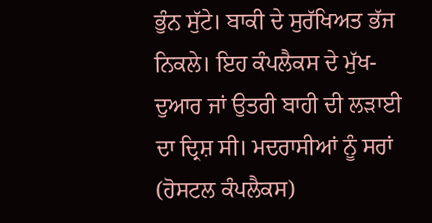ਭੁੰਨ ਸੁੱਟੇ। ਬਾਕੀ ਦੇ ਸੁਰੱਖਿਅਤ ਭੱਜ ਨਿਕਲੇ। ਇਹ ਕੰਪਲੈਕਸ ਦੇ ਮੁੱਖ-ਦੁਆਰ ਜਾਂ ਉਤਰੀ ਬਾਹੀ ਦੀ ਲੜਾਈ ਦਾ ਦ੍ਰਿਸ਼ ਸੀ। ਮਦਰਾਸੀਆਂ ਨੂੰ ਸਰਾਂ (ਹੋਸਟਲ ਕੰਪਲੈਕਸ)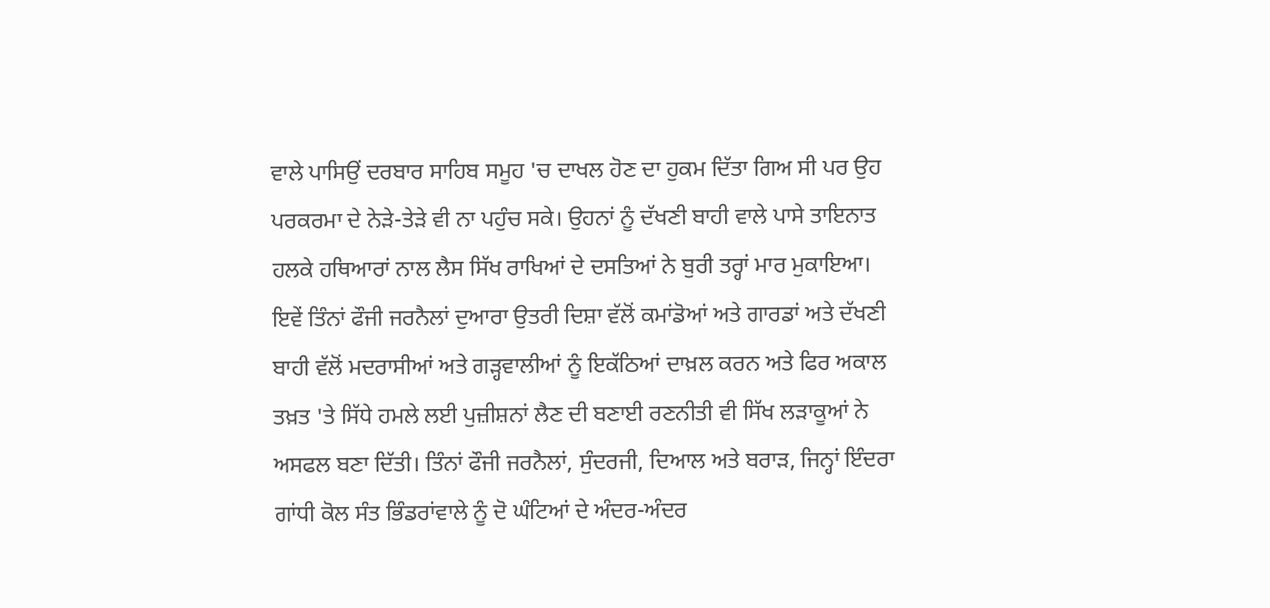ਵਾਲੇ ਪਾਸਿਉਂ ਦਰਬਾਰ ਸਾਹਿਬ ਸਮੂਹ 'ਚ ਦਾਖਲ ਹੋਣ ਦਾ ਹੁਕਮ ਦਿੱਤਾ ਗਿਅ ਸੀ ਪਰ ਉਹ ਪਰਕਰਮਾ ਦੇ ਨੇੜੇ-ਤੇੜੇ ਵੀ ਨਾ ਪਹੁੰਚ ਸਕੇ। ਉਹਨਾਂ ਨੂੰ ਦੱਖਣੀ ਬਾਹੀ ਵਾਲੇ ਪਾਸੇ ਤਾਇਨਾਤ ਹਲਕੇ ਹਥਿਆਰਾਂ ਨਾਲ ਲੈਸ ਸਿੱਖ ਰਾਖਿਆਂ ਦੇ ਦਸਤਿਆਂ ਨੇ ਬੁਰੀ ਤਰ੍ਹਾਂ ਮਾਰ ਮੁਕਾਇਆ। ਇਵੇਂ ਤਿੰਨਾਂ ਫੌਜੀ ਜਰਨੈਲਾਂ ਦੁਆਰਾ ਉਤਰੀ ਦਿਸ਼ਾ ਵੱਲੋਂ ਕਮਾਂਡੋਆਂ ਅਤੇ ਗਾਰਡਾਂ ਅਤੇ ਦੱਖਣੀ ਬਾਹੀ ਵੱਲੋਂ ਮਦਰਾਸੀਆਂ ਅਤੇ ਗੜ੍ਹਵਾਲੀਆਂ ਨੂੰ ਇਕੱਠਿਆਂ ਦਾਖ਼ਲ ਕਰਨ ਅਤੇ ਫਿਰ ਅਕਾਲ ਤਖ਼ਤ 'ਤੇ ਸਿੱਧੇ ਹਮਲੇ ਲਈ ਪੁਜ਼ੀਸ਼ਨਾਂ ਲੈਣ ਦੀ ਬਣਾਈ ਰਣਨੀਤੀ ਵੀ ਸਿੱਖ ਲੜਾਕੂਆਂ ਨੇ ਅਸਫਲ ਬਣਾ ਦਿੱਤੀ। ਤਿੰਨਾਂ ਫੌਜੀ ਜਰਨੈਲਾਂ, ਸੁੰਦਰਜੀ, ਦਿਆਲ ਅਤੇ ਬਰਾੜ, ਜਿਨ੍ਹਾਂ ਇੰਦਰਾ ਗਾਂਧੀ ਕੋਲ ਸੰਤ ਭਿੰਡਰਾਂਵਾਲੇ ਨੂੰ ਦੋ ਘੰਟਿਆਂ ਦੇ ਅੰਦਰ-ਅੰਦਰ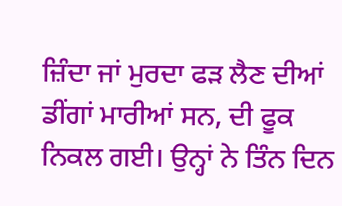ਜ਼ਿੰਦਾ ਜਾਂ ਮੁਰਦਾ ਫੜ ਲੈਣ ਦੀਆਂ ਡੀਂਗਾਂ ਮਾਰੀਆਂ ਸਨ, ਦੀ ਫੂਕ ਨਿਕਲ ਗਈ। ਉਨ੍ਹਾਂ ਨੇ ਤਿੰਨ ਦਿਨ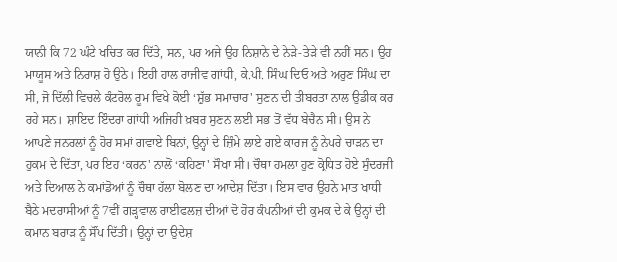ਯਾਨੀ ਕਿ 72 ਘੰਟੇ ਖਚਿਤ ਕਰ ਦਿੱਤੇ, ਸਨ, ਪਰ ਅਜੇ ਉਹ ਨਿਸ਼ਾਨੇ ਦੇ ਨੇੜੇ-ਤੇੜੇ ਵੀ ਨਹੀਂ ਸਨ। ਉਹ ਮਾਯੂਸ ਅਤੇ ਨਿਰਾਸ਼ ਹੋ ਉਠੇ। ਇਹੀ ਹਾਲ ਰਾਜੀਵ ਗਾਂਧੀ, ਕੇ.ਪੀ. ਸਿੰਘ ਦਿਓ ਅਤੇ ਅਰੁਣ ਸਿੰਘ ਦਾ ਸੀ, ਜੋ ਦਿੱਲੀ ਵਿਚਲੇ ਕੰਟਰੋਲ ਰੂਮ ਵਿਖੇ ਕੋਈ ‘ਸ਼ੁੱਭ ਸਮਾਚਾਰ' ਸੁਣਨ ਦੀ ਤੀਬਰਤਾ ਨਾਲ ਉਡੀਕ ਕਰ ਰਹੇ ਸਨ। ਸ਼ਾਇਦ ਇੰਦਰਾ ਗਾਂਧੀ ਅਜਿਹੀ ਖ਼ਬਰ ਸੁਣਨ ਲਈ ਸਭ ਤੋਂ ਵੱਧ ਬੇਚੈਨ ਸੀ। ਉਸ ਨੇ ਆਪਣੇ ਜਨਰਲਾਂ ਨੂੰ ਹੋਰ ਸਮਾਂ ਗਵਾਏ ਬਿਨਾਂ, ਉਨ੍ਹਾਂ ਦੇ ਜ਼ਿੰਮੇ ਲਾਏ ਗਏ ਕਾਰਜ ਨੂੰ ਨੇਪਰੇ ਚਾੜਨ ਦਾ ਹੁਕਮ ਦੇ ਦਿੱਤਾ, ਪਰ ਇਹ ‘ਕਰਨ' ਨਾਲੋਂ ‘ਕਹਿਣਾ' ਸੌਖਾ ਸੀ। ਚੌਥਾ ਹਮਲਾ ਹੁਣ ਕ੍ਰੋਧਿਤ ਹੋਏ ਸੁੰਦਰਜੀ ਅਤੇ ਦਿਆਲ ਨੇ ਕਮਾਂਡੋਆਂ ਨੂੰ ਚੌਥਾ ਹੱਲਾ ਬੋਲਣ ਦਾ ਆਦੇਸ਼ ਦਿੱਤਾ। ਇਸ ਵਾਰ ਉਹਨੇ ਮਾਤ ਖਾਧੀ ਬੈਠੇ ਮਦਰਾਸੀਆਂ ਨੂੰ 7ਵੀਂ ਗੜ੍ਹਵਾਲ ਰਾਈਫਲਜ਼ ਦੀਆਂ ਦੋ ਹੋਰ ਕੰਪਨੀਆਂ ਦੀ ਕੁਮਕ ਦੇ ਕੇ ਉਨ੍ਹਾਂ ਦੀ ਕਮਾਨ ਬਰਾੜ ਨੂੰ ਸੌਂਪ ਦਿੱਤੀ। ਉਨ੍ਹਾਂ ਦਾ ਉਦੇਸ਼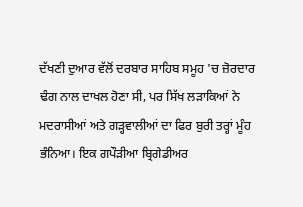ਦੱਖਣੀ ਦੁਆਰ ਵੱਲੋਂ ਦਰਬਾਰ ਸਾਹਿਬ ਸਮੂਹ 'ਚ ਜ਼ੋਰਦਾਰ ਢੰਗ ਨਾਲ ਦਾਖਲ ਹੋਣਾ ਸੀ, ਪਰ ਸਿੱਖ ਲੜਾਕਿਆਂ ਨੇ ਮਦਰਾਸੀਆਂ ਅਤੇ ਗੜ੍ਹਵਾਲੀਆਂ ਦਾ ਫਿਰ ਬੁਰੀ ਤਰ੍ਹਾਂ ਮੂੰਹ ਭੰਨਿਆ। ਇਕ ਗਪੌੜੀਆ ਬ੍ਰਿਗੇਡੀਅਰ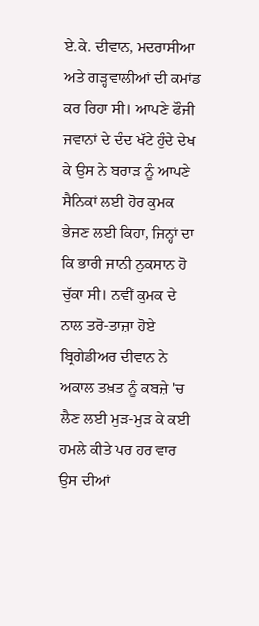ਏ.ਕੇ. ਦੀਵਾਨ, ਮਦਰਾਸੀਆ ਅਤੇ ਗੜ੍ਹਵਾਲੀਆਂ ਦੀ ਕਮਾਂਡ ਕਰ ਰਿਹਾ ਸੀ। ਆਪਣੇ ਫੌਜੀ ਜਵਾਨਾਂ ਦੇ ਦੰਦ ਖੱਟੇ ਹੁੰਦੇ ਦੇਖ ਕੇ ਉਸ ਨੇ ਬਰਾੜ ਨੂੰ ਆਪਣੇ ਸੈਨਿਕਾਂ ਲਈ ਹੋਰ ਕੁਮਕ ਭੇਜਣ ਲਈ ਕਿਹਾ, ਜਿਨ੍ਹਾਂ ਦਾ ਕਿ ਭਾਰੀ ਜਾਨੀ ਨੁਕਸਾਨ ਹੋ ਚੁੱਕਾ ਸੀ। ਨਵੀਂ ਕੁਮਕ ਦੇ ਨਾਲ ਤਰੋ-ਤਾਜ਼ਾ ਹੋਏ ਬ੍ਰਿਗੇਡੀਅਰ ਦੀਵਾਨ ਨੇ ਅਕਾਲ ਤਖ਼ਤ ਨੂੰ ਕਬਜ਼ੇ 'ਚ ਲੈਣ ਲਈ ਮੁੜ-ਮੁੜ ਕੇ ਕਈ ਹਮਲੇ ਕੀਤੇ ਪਰ ਹਰ ਵਾਰ ਉਸ ਦੀਆਂ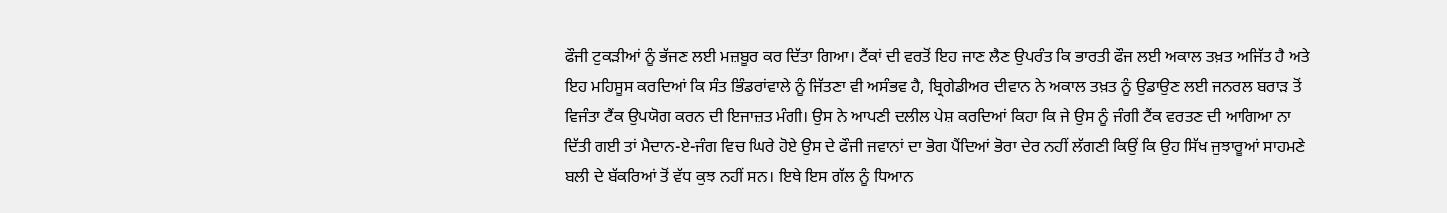ਫੌਜੀ ਟੁਕੜੀਆਂ ਨੂੰ ਭੱਜਣ ਲਈ ਮਜ਼ਬੂਰ ਕਰ ਦਿੱਤਾ ਗਿਆ। ਟੈਂਕਾਂ ਦੀ ਵਰਤੋਂ ਇਹ ਜਾਣ ਲੈਣ ਉਪਰੰਤ ਕਿ ਭਾਰਤੀ ਫੌਜ ਲਈ ਅਕਾਲ ਤਖ਼ਤ ਅਜਿੱਤ ਹੈ ਅਤੇ ਇਹ ਮਹਿਸੂਸ ਕਰਦਿਆਂ ਕਿ ਸੰਤ ਭਿੰਡਰਾਂਵਾਲੇ ਨੂੰ ਜਿੱਤਣਾ ਵੀ ਅਸੰਭਵ ਹੈ, ਬ੍ਰਿਗੇਡੀਅਰ ਦੀਵਾਨ ਨੇ ਅਕਾਲ ਤਖ਼ਤ ਨੂੰ ਉਡਾਉਣ ਲਈ ਜਨਰਲ ਬਰਾੜ ਤੋਂ ਵਿਜੰਤਾ ਟੈਂਕ ਉਪਯੋਗ ਕਰਨ ਦੀ ਇਜਾਜ਼ਤ ਮੰਗੀ। ਉਸ ਨੇ ਆਪਣੀ ਦਲੀਲ ਪੇਸ਼ ਕਰਦਿਆਂ ਕਿਹਾ ਕਿ ਜੇ ਉਸ ਨੂੰ ਜੰਗੀ ਟੈਂਕ ਵਰਤਣ ਦੀ ਆਗਿਆ ਨਾ ਦਿੱਤੀ ਗਈ ਤਾਂ ਮੈਦਾਨ-ਏ-ਜੰਗ ਵਿਚ ਘਿਰੇ ਹੋਏ ਉਸ ਦੇ ਫੌਜੀ ਜਵਾਨਾਂ ਦਾ ਭੋਗ ਪੈਂਦਿਆਂ ਭੋਰਾ ਦੇਰ ਨਹੀਂ ਲੱਗਣੀ ਕਿਉਂ ਕਿ ਉਹ ਸਿੱਖ ਜੁਝਾਰੂਆਂ ਸਾਹਮਣੇ ਬਲੀ ਦੇ ਬੱਕਰਿਆਂ ਤੋਂ ਵੱਧ ਕੁਝ ਨਹੀਂ ਸਨ। ਇਥੇ ਇਸ ਗੱਲ ਨੂੰ ਧਿਆਨ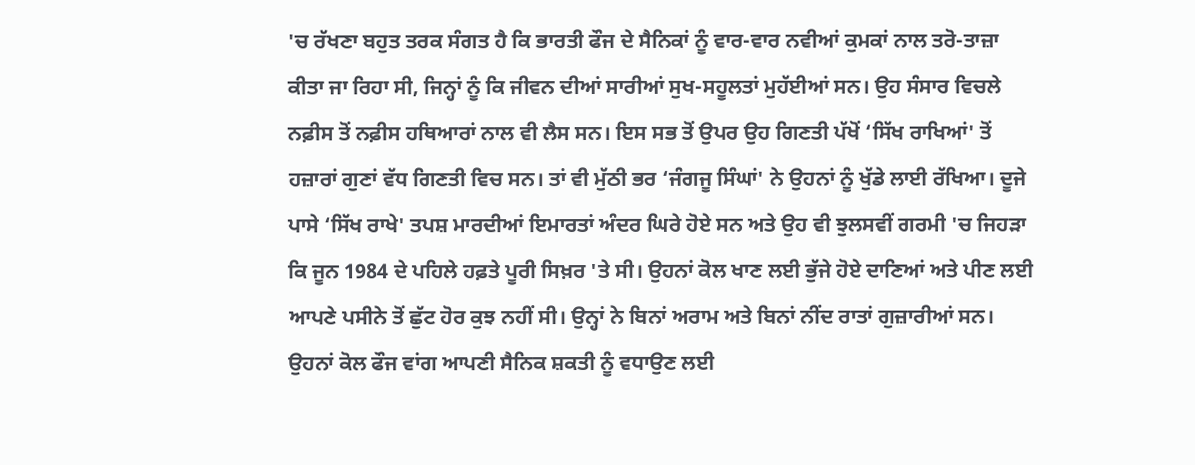'ਚ ਰੱਖਣਾ ਬਹੁਤ ਤਰਕ ਸੰਗਤ ਹੈ ਕਿ ਭਾਰਤੀ ਫੌਜ ਦੇ ਸੈਨਿਕਾਂ ਨੂੰ ਵਾਰ-ਵਾਰ ਨਵੀਆਂ ਕੁਮਕਾਂ ਨਾਲ ਤਰੋ-ਤਾਜ਼ਾ ਕੀਤਾ ਜਾ ਰਿਹਾ ਸੀ, ਜਿਨ੍ਹਾਂ ਨੂੰ ਕਿ ਜੀਵਨ ਦੀਆਂ ਸਾਰੀਆਂ ਸੁਖ-ਸਹੂਲਤਾਂ ਮੁਹੱਈਆਂ ਸਨ। ਉਹ ਸੰਸਾਰ ਵਿਚਲੇ ਨਫ਼ੀਸ ਤੋਂ ਨਫ਼ੀਸ ਹਥਿਆਰਾਂ ਨਾਲ ਵੀ ਲੈਸ ਸਨ। ਇਸ ਸਭ ਤੋਂ ਉਪਰ ਉਹ ਗਿਣਤੀ ਪੱਖੋਂ ‘ਸਿੱਖ ਰਾਖਿਆਂ' ਤੋਂ ਹਜ਼ਾਰਾਂ ਗੁਣਾਂ ਵੱਧ ਗਿਣਤੀ ਵਿਚ ਸਨ। ਤਾਂ ਵੀ ਮੁੱਠੀ ਭਰ ‘ਜੰਗਜੂ ਸਿੰਘਾਂ' ਨੇ ਉਹਨਾਂ ਨੂੰ ਖੁੱਡੇ ਲਾਈ ਰੱਖਿਆ। ਦੂਜੇ ਪਾਸੇ ‘ਸਿੱਖ ਰਾਖੇ' ਤਪਸ਼ ਮਾਰਦੀਆਂ ਇਮਾਰਤਾਂ ਅੰਦਰ ਘਿਰੇ ਹੋਏ ਸਨ ਅਤੇ ਉਹ ਵੀ ਝੁਲਸਵੀਂ ਗਰਮੀ 'ਚ ਜਿਹੜਾ ਕਿ ਜੂਨ 1984 ਦੇ ਪਹਿਲੇ ਹਫ਼ਤੇ ਪੂਰੀ ਸਿਖ਼ਰ 'ਤੇ ਸੀ। ਉਹਨਾਂ ਕੋਲ ਖਾਣ ਲਈ ਭੁੱਜੇ ਹੋਏ ਦਾਣਿਆਂ ਅਤੇ ਪੀਣ ਲਈ ਆਪਣੇ ਪਸੀਨੇ ਤੋਂ ਛੁੱਟ ਹੋਰ ਕੁਝ ਨਹੀਂ ਸੀ। ਉਨ੍ਹਾਂ ਨੇ ਬਿਨਾਂ ਅਰਾਮ ਅਤੇ ਬਿਨਾਂ ਨੀਂਦ ਰਾਤਾਂ ਗੁਜ਼ਾਰੀਆਂ ਸਨ। ਉਹਨਾਂ ਕੋਲ ਫੌਜ ਵਾਂਗ ਆਪਣੀ ਸੈਨਿਕ ਸ਼ਕਤੀ ਨੂੰ ਵਧਾਉਣ ਲਈ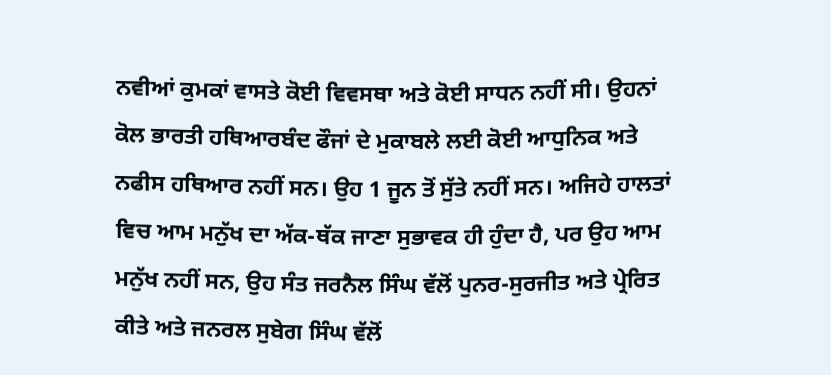ਨਵੀਆਂ ਕੁਮਕਾਂ ਵਾਸਤੇ ਕੋਈ ਵਿਵਸਥਾ ਅਤੇ ਕੋਈ ਸਾਧਨ ਨਹੀਂ ਸੀ। ਉਹਨਾਂ ਕੋਲ ਭਾਰਤੀ ਹਥਿਆਰਬੰਦ ਫੌਜਾਂ ਦੇ ਮੁਕਾਬਲੇ ਲਈ ਕੋਈ ਆਧੁਨਿਕ ਅਤੇ ਨਫੀਸ ਹਥਿਆਰ ਨਹੀਂ ਸਨ। ਉਹ 1 ਜੂਨ ਤੋਂ ਸੁੱਤੇ ਨਹੀਂ ਸਨ। ਅਜਿਹੇ ਹਾਲਤਾਂ ਵਿਚ ਆਮ ਮਨੁੱਖ ਦਾ ਅੱਕ-ਥੱਕ ਜਾਣਾ ਸੁਭਾਵਕ ਹੀ ਹੁੰਦਾ ਹੈ, ਪਰ ਉਹ ਆਮ ਮਨੁੱਖ ਨਹੀਂ ਸਨ, ਉਹ ਸੰਤ ਜਰਨੈਲ ਸਿੰਘ ਵੱਲੋਂ ਪੁਨਰ-ਸੁਰਜੀਤ ਅਤੇ ਪ੍ਰੇਰਿਤ ਕੀਤੇ ਅਤੇ ਜਨਰਲ ਸੁਬੇਗ ਸਿੰਘ ਵੱਲੋਂ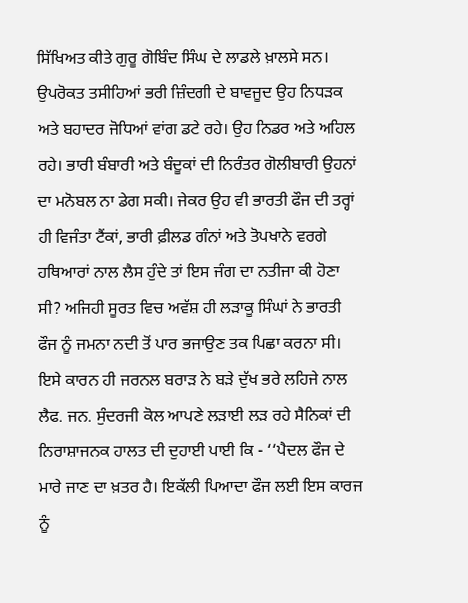ਸਿੱਖਿਅਤ ਕੀਤੇ ਗੁਰੂ ਗੋਬਿੰਦ ਸਿੰਘ ਦੇ ਲਾਡਲੇ ਖ਼ਾਲਸੇ ਸਨ। ਉਪਰੋਕਤ ਤਸੀਹਿਆਂ ਭਰੀ ਜ਼ਿੰਦਗੀ ਦੇ ਬਾਵਜੂਦ ਉਹ ਨਿਧੜਕ ਅਤੇ ਬਹਾਦਰ ਜੋਧਿਆਂ ਵਾਂਗ ਡਟੇ ਰਹੇ। ਉਹ ਨਿਡਰ ਅਤੇ ਅਹਿਲ ਰਹੇ। ਭਾਰੀ ਬੰਬਾਰੀ ਅਤੇ ਬੰਦੂਕਾਂ ਦੀ ਨਿਰੰਤਰ ਗੋਲੀਬਾਰੀ ਉਹਨਾਂ ਦਾ ਮਨੋਬਲ ਨਾ ਡੇਗ ਸਕੀ। ਜੇਕਰ ਉਹ ਵੀ ਭਾਰਤੀ ਫੌਜ ਦੀ ਤਰ੍ਹਾਂ ਹੀ ਵਿਜੰਤਾ ਟੈਂਕਾਂ, ਭਾਰੀ ਫ਼ੀਲਡ ਗੰਨਾਂ ਅਤੇ ਤੋਪਖਾਨੇ ਵਰਗੇ ਹਥਿਆਰਾਂ ਨਾਲ ਲੈਸ ਹੁੰਦੇ ਤਾਂ ਇਸ ਜੰਗ ਦਾ ਨਤੀਜਾ ਕੀ ਹੋਣਾ ਸੀ? ਅਜਿਹੀ ਸੂਰਤ ਵਿਚ ਅਵੱਸ਼ ਹੀ ਲੜਾਕੂ ਸਿੰਘਾਂ ਨੇ ਭਾਰਤੀ ਫੌਜ ਨੂੰ ਜਮਨਾ ਨਦੀ ਤੋਂ ਪਾਰ ਭਜਾਉਣ ਤਕ ਪਿਛਾ ਕਰਨਾ ਸੀ। ਇਸੇ ਕਾਰਨ ਹੀ ਜਰਨਲ ਬਰਾੜ ਨੇ ਬੜੇ ਦੁੱਖ ਭਰੇ ਲਹਿਜੇ ਨਾਲ ਲੈਫ. ਜਨ. ਸੁੰਦਰਜੀ ਕੋਲ ਆਪਣੇ ਲੜਾਈ ਲੜ ਰਹੇ ਸੈਨਿਕਾਂ ਦੀ ਨਿਰਾਸ਼ਾਜਨਕ ਹਾਲਤ ਦੀ ਦੁਹਾਈ ਪਾਈ ਕਿ - ‘‘ਪੈਦਲ ਫੌਜ ਦੇ ਮਾਰੇ ਜਾਣ ਦਾ ਖ਼ਤਰ ਹੈ। ਇਕੱਲੀ ਪਿਆਦਾ ਫੌਜ ਲਈ ਇਸ ਕਾਰਜ ਨੂੰ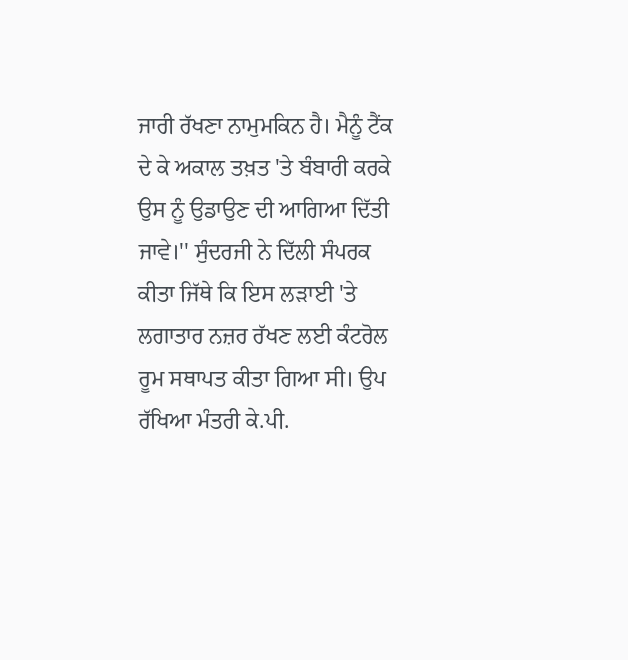ਜਾਰੀ ਰੱਖਣਾ ਨਾਮੁਮਕਿਨ ਹੈ। ਮੈਨੂੰ ਟੈਂਕ ਦੇ ਕੇ ਅਕਾਲ ਤਖ਼ਤ 'ਤੇ ਬੰਬਾਰੀ ਕਰਕੇ ਉਸ ਨੂੰ ਉਡਾਉਣ ਦੀ ਆਗਿਆ ਦਿੱਤੀ ਜਾਵੇ।'' ਸੁੰਦਰਜੀ ਨੇ ਦਿੱਲੀ ਸੰਪਰਕ ਕੀਤਾ ਜਿੱਥੇ ਕਿ ਇਸ ਲੜਾਈ 'ਤੇ ਲਗਾਤਾਰ ਨਜ਼ਰ ਰੱਖਣ ਲਈ ਕੰਟਰੋਲ ਰੂਮ ਸਥਾਪਤ ਕੀਤਾ ਗਿਆ ਸੀ। ਉਪ ਰੱਖਿਆ ਮੰਤਰੀ ਕੇ.ਪੀ.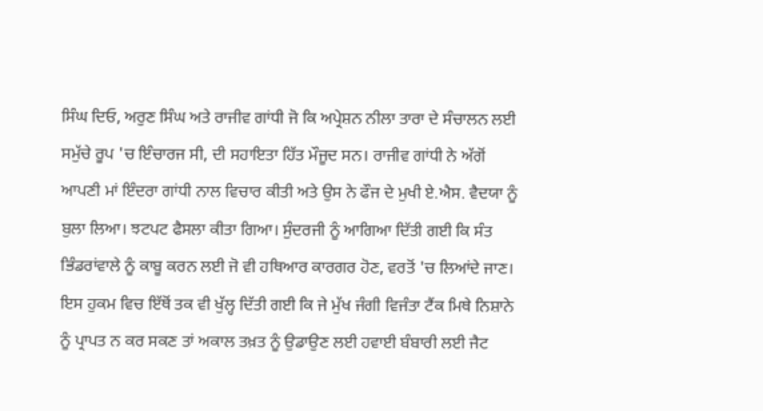ਸਿੰਘ ਦਿਓ, ਅਰੁਣ ਸਿੰਘ ਅਤੇ ਰਾਜੀਵ ਗਾਂਧੀ ਜੋ ਕਿ ਅਪ੍ਰੇਸ਼ਨ ਨੀਲਾ ਤਾਰਾ ਦੇ ਸੰਚਾਲਨ ਲਈ ਸਮੁੱਚੇ ਰੂਪ 'ਚ ਇੰਚਾਰਜ ਸੀ, ਦੀ ਸਹਾਇਤਾ ਹਿੱਤ ਮੌਜੂਦ ਸਨ। ਰਾਜੀਵ ਗਾਂਧੀ ਨੇ ਅੱਗੋਂ ਆਪਣੀ ਮਾਂ ਇੰਦਰਾ ਗਾਂਧੀ ਨਾਲ ਵਿਚਾਰ ਕੀਤੀ ਅਤੇ ਉਸ ਨੇ ਫੌਜ ਦੇ ਮੁਖੀ ਏ.ਐਸ. ਵੈਦਯਾ ਨੂੰ ਬੁਲਾ ਲਿਆ। ਝਟਪਟ ਫੈਸਲਾ ਕੀਤਾ ਗਿਆ। ਸੁੰਦਰਜੀ ਨੂੰ ਆਗਿਆ ਦਿੱਤੀ ਗਈ ਕਿ ਸੰਤ ਭਿੰਡਰਾਂਵਾਲੇ ਨੂੰ ਕਾਬੂ ਕਰਨ ਲਈ ਜੋ ਵੀ ਹਥਿਆਰ ਕਾਰਗਰ ਹੋਣ, ਵਰਤੋਂ 'ਚ ਲਿਆਂਦੇ ਜਾਣ। ਇਸ ਹੁਕਮ ਵਿਚ ਇੱਥੋਂ ਤਕ ਵੀ ਖੁੱਲ੍ਹ ਦਿੱਤੀ ਗਈ ਕਿ ਜੇ ਮੁੱਖ ਜੰਗੀ ਵਿਜੰਤਾ ਟੈਂਕ ਮਿਥੇ ਨਿਸ਼ਾਨੇ ਨੂੰ ਪ੍ਰਾਪਤ ਨ ਕਰ ਸਕਣ ਤਾਂ ਅਕਾਲ ਤਖ਼ਤ ਨੂੰ ਉਡਾਉਣ ਲਈ ਹਵਾਈ ਬੰਬਾਰੀ ਲਈ ਜੈਟ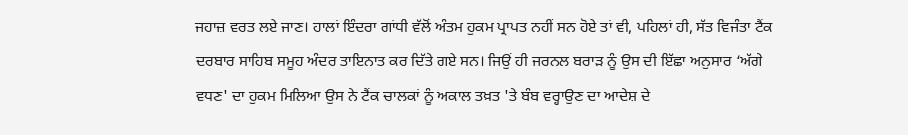ਜਹਾਜ਼ ਵਰਤ ਲਏ ਜਾਣ। ਹਾਲਾਂ ਇੰਦਰਾ ਗਾਂਧੀ ਵੱਲੋਂ ਅੰਤਮ ਹੁਕਮ ਪ੍ਰਾਪਤ ਨਹੀਂ ਸਨ ਹੋਏ ਤਾਂ ਵੀ, ਪਹਿਲਾਂ ਹੀ, ਸੱਤ ਵਿਜੰਤਾ ਟੈਂਕ ਦਰਬਾਰ ਸਾਹਿਬ ਸਮੂਹ ਅੰਦਰ ਤਾਇਨਾਤ ਕਰ ਦਿੱਤੇ ਗਏ ਸਨ। ਜਿਉਂ ਹੀ ਜਰਨਲ ਬਰਾੜ ਨੂੰ ਉਸ ਦੀ ਇੱਛਾ ਅਨੁਸਾਰ ‘ਅੱਗੇ ਵਧਣ' ਦਾ ਹੁਕਮ ਮਿਲਿਆ ਉਸ ਨੇ ਟੈਂਕ ਚਾਲਕਾਂ ਨੂੰ ਅਕਾਲ ਤਖ਼ਤ 'ਤੇ ਬੰਬ ਵਰ੍ਹਾਉਣ ਦਾ ਆਦੇਸ਼ ਦੇ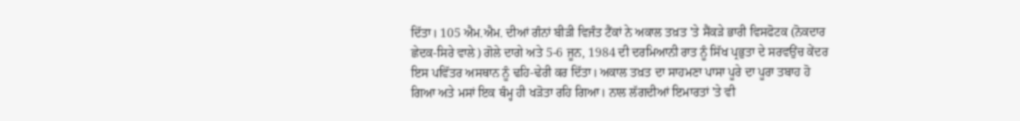ਦਿੱਤਾ। 105 ਐਮ.ਐਮ. ਦੀਆਂ ਗੰਨਾਂ ਬੀੜੀ ਵਿਜੰਤ ਟੈਂਕਾਂ ਨੇ ਅਕਾਲ ਤਖ਼ਤ 'ਤੇ ਸੈਂਕੜੇ ਭਾਰੀ ਵਿਸਫੋਟਕ (ਨੋਕਦਾਰ ਛੇਦਕ-ਸਿਰੇ ਵਾਲੇ) ਗੋਲੇ ਦਾਗੇ ਅਤੇ 5-6 ਜੂਨ, 1984 ਦੀ ਦਰਮਿਆਨੀ ਰਾਤ ਨੂੰ ਸਿੱਖ ਪ੍ਰਭੁਤਾ ਦੇ ਸਰਵਉਂਚ ਕੇਂਦਰ ਇਸ ਪਵਿੱਤਰ ਅਸਥਾਨ ਨੂੰ ਢਹਿ-ਢੇਰੀ ਕਰ ਦਿੱਤਾ। ਅਕਾਲ ਤਖ਼ਤ ਦਾ ਸਾਹਮਣਾ ਪਾਸਾ ਪੂਰੇ ਦਾ ਪੂਰਾ ਤਬਾਹ ਹੋ ਗਿਆ ਅਤੇ ਮਸਾਂ ਇਕ ਥੰਮ੍ਹ ਹੀ ਖੜੋਤਾ ਰਹਿ ਗਿਆ। ਨਾਲ ਲੱਗਦੀਆਂ ਇਮਾਰਤਾਂ 'ਤੇ ਵੀ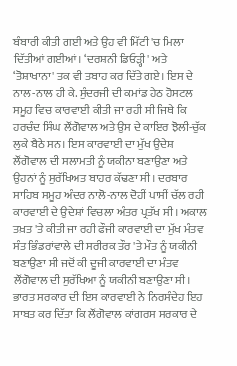ਬੰਬਾਰੀ ਕੀਤੀ ਗਈ ਅਤੇ ਉਹ ਵੀ ਮਿੱਟੀ 'ਚ ਮਿਲਾ ਦਿੱਤੀਆਂ ਗਈਆਂ। ‘ਦਰਸ਼ਨੀ ਡਿਓੜ੍ਹੀ' ਅਤੇ ‘ਤੋਸ਼ਾਖਾਨਾ' ਤਕ ਵੀ ਤਬਾਹ ਕਰ ਦਿੱਤੇ ਗਏ। ਇਸ ਦੇ ਨਾਲ-ਨਾਲ ਹੀ ਕੇ. ਸੁੰਦਰਜੀ ਦੀ ਕਮਾਂਡ ਹੇਠ ਹੋਸਟਲ ਸਮੂਹ ਵਿਚ ਕਾਰਵਾਈ ਕੀਤੀ ਜਾ ਰਹੀ ਸੀ ਜਿਥੇ ਕਿ ਹਰਚੰਦ ਸਿੰਘ ਲੌਂਗੋਵਾਲ ਅਤੇ ਉਸ ਦੇ ਕਾਇਰ ਝੋਲੀ-ਚੁੱਕ ਲੁਕੇ ਬੈਠੇ ਸਨ। ਇਸ ਕਾਰਵਾਈ ਦਾ ਮੁੱਖ ਉਦੇਸ਼ ਲੌਂਗੋਵਾਲ ਦੀ ਸਲਾਮਤੀ ਨੂੰ ਯਕੀਨਾ ਬਣਾਉਣਾ ਅਤੇ ਉਹਨਾਂ ਨੂੰ ਸੁਰੱਖਿਅਤ ਬਾਹਰ ਕੱਢਣਾ ਸੀ। ਦਰਬਾਰ ਸਾਹਿਬ ਸਮੂਹ ਅੰਦਰ ਨਾਲੋ-ਨਾਲ ਦੋਹੀਂ ਪਾਸੀਂ ਚੱਲ ਰਹੀ ਕਾਰਵਾਈ ਦੇ ਉਦੇਸ਼ਾਂ ਵਿਚਲਾ ਅੰਤਰ ਪ੍ਰਤੱਖ ਸੀ। ਅਕਾਲ ਤਖ਼ਤ 'ਤੇ ਕੀਤੀ ਜਾ ਰਹੀ ਫੌਜੀ ਕਾਰਵਾਈ ਦਾ ਮੁੱਖ ਮੰਤਵ ਸੰਤ ਭਿੰਡਰਾਂਵਾਲੇ ਦੀ ਸਰੀਰਕ ਤੌਰ 'ਤੇ ਮੌਤ ਨੂੰ ਯਕੀਨੀ ਬਣਾਉਣਾ ਸੀ ਜਦੋਂ ਕੀ ਦੂਜੀ ਕਾਰਵਾਈ ਦਾ ਮੰਤਵ ਲੌਂਗੋਵਾਲ ਦੀ ਸੁਰੱਖਿਆ ਨੂੰ ਯਕੀਨੀ ਬਣਾਉਣਾ ਸੀ। ਭਾਰਤ ਸਰਕਾਰ ਦੀ ਇਸ ਕਾਰਵਾਈ ਨੇ ਨਿਰਸੰਦੇਹ ਇਹ ਸਾਬਤ ਕਰ ਦਿੱਤਾ ਕਿ ਲੌਂਗੋਵਾਲ ਕਾਂਗਰਸ ਸਰਕਾਰ ਦੇ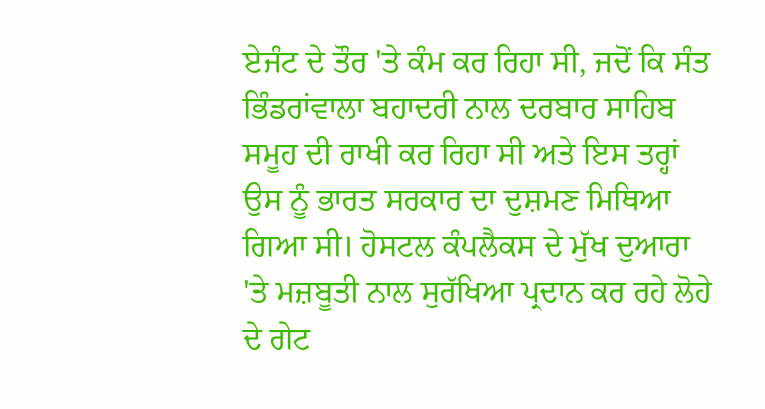ਏਜੰਟ ਦੇ ਤੌਰ 'ਤੇ ਕੰਮ ਕਰ ਰਿਹਾ ਸੀ, ਜਦੋਂ ਕਿ ਸੰਤ ਭਿੰਡਰਾਂਵਾਲਾ ਬਹਾਦਰੀ ਨਾਲ ਦਰਬਾਰ ਸਾਹਿਬ ਸਮੂਹ ਦੀ ਰਾਖੀ ਕਰ ਰਿਹਾ ਸੀ ਅਤੇ ਇਸ ਤਰ੍ਹਾਂ ਉਸ ਨੂੰ ਭਾਰਤ ਸਰਕਾਰ ਦਾ ਦੁਸ਼ਮਣ ਮਿਥਿਆ ਗਿਆ ਸੀ। ਹੋਸਟਲ ਕੰਪਲੈਕਸ ਦੇ ਮੁੱਖ ਦੁਆਰਾ 'ਤੇ ਮਜ਼ਬੂਤੀ ਨਾਲ ਸੁਰੱਖਿਆ ਪ੍ਰਦਾਨ ਕਰ ਰਹੇ ਲੋਹੇ ਦੇ ਗੇਟ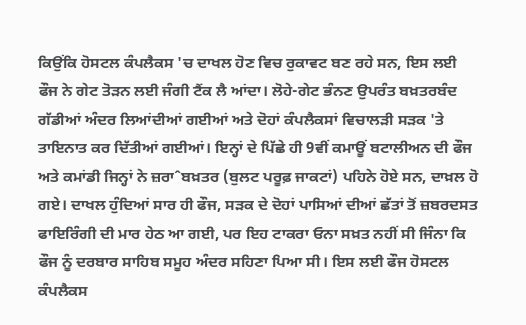ਕਿਉਂਕਿ ਹੋਸਟਲ ਕੰਪਲੈਕਸ 'ਚ ਦਾਖਲ ਹੋਣ ਵਿਚ ਰੁਕਾਵਟ ਬਣ ਰਹੇ ਸਨ, ਇਸ ਲਈ ਫੌਜ ਨੇ ਗੇਟ ਤੋੜਨ ਲਈ ਜੰਗੀ ਟੈਂਕ ਲੈ ਆਂਦਾ। ਲੋਹੇ-ਗੇਟ ਭੰਨਣ ਉਪਰੰਤ ਬਖ਼ਤਰਬੰਦ ਗੱਡੀਆਂ ਅੰਦਰ ਲਿਆਂਦੀਆਂ ਗਈਆਂ ਅਤੇ ਦੋਹਾਂ ਕੰਪਲੈਕਸਾਂ ਵਿਚਾਲੜੀ ਸੜਕ 'ਤੇ ਤਾਇਨਾਤ ਕਰ ਦਿੱਤੀਆਂ ਗਈਆਂ। ਇਨ੍ਹਾਂ ਦੇ ਪਿੱਛੇ ਹੀ 9ਵੀਂ ਕਮਾਊਂ ਬਟਾਲੀਅਨ ਦੀ ਫੌਜ ਅਤੇ ਕਮਾਂਡੀ ਜਿਨ੍ਹਾਂ ਨੇ ਜ਼ਰਾˆਬਖ਼ਤਰ (ਬੁਲਟ ਪਰੂਫ਼ ਜਾਕਟਾਂ) ਪਹਿਨੇ ਹੋਏ ਸਨ, ਦਾਖ਼ਲ ਹੋ ਗਏ। ਦਾਖਲ ਹੁੰਦਿਆਂ ਸਾਰ ਹੀ ਫੌਜ, ਸੜਕ ਦੇ ਦੋਹਾਂ ਪਾਸਿਆਂ ਦੀਆਂ ਛੱਤਾਂ ਤੋਂ ਜ਼ਬਰਦਸਤ ਫਾਇਰਿੰਗੀ ਦੀ ਮਾਰ ਹੇਠ ਆ ਗਈ, ਪਰ ਇਹ ਟਾਕਰਾ ਓਨਾ ਸਖ਼ਤ ਨਹੀਂ ਸੀ ਜਿੰਨਾ ਕਿ ਫੌਜ ਨੂੰ ਦਰਬਾਰ ਸਾਹਿਬ ਸਮੂਹ ਅੰਦਰ ਸਹਿਣਾ ਪਿਆ ਸੀ। ਇਸ ਲਈ ਫੌਜ ਹੋਸਟਲ ਕੰਪਲੈਕਸ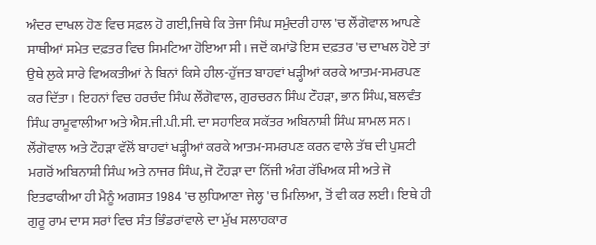ਅੰਦਰ ਦਾਖਲ ਹੋਣ ਵਿਚ ਸਫ਼ਲ ਹੋ ਗਈ,ਜਿਥੇ ਕਿ ਤੇਜਾ ਸਿੰਘ ਸਮੁੰਦਰੀ ਹਾਲ 'ਚ ਲੌਂਗੋਵਾਲ ਆਪਣੇ ਸਾਥੀਆਂ ਸਮੇਤ ਦਫ਼ਤਰ ਵਿਚ ਸਿਮਟਿਆ ਹੋਇਆ ਸੀ। ਜਦੋਂ ਕਮਾਂਡੋ ਇਸ ਦਫ਼ਤਰ 'ਚ ਦਾਖਲ ਹੋਏ ਤਾਂ ਉਥੇ ਲੁਕੇ ਸਾਰੇ ਵਿਅਕਤੀਆਂ ਨੇ ਬਿਨਾਂ ਕਿਸੇ ਹੀਲ-ਹੁੱਜਤ ਬਾਹਵਾਂ ਖੜ੍ਹੀਆਂ ਕਰਕੇ ਆਤਮ-ਸਮਰਪਣ ਕਰ ਦਿੱਤਾ। ਇਹਨਾਂ ਵਿਚ ਹਰਚੰਦ ਸਿੰਘ ਲੌਂਗੋਵਾਲ, ਗੁਰਚਰਨ ਸਿੰਘ ਟੌਹੜਾ, ਭਾਨ ਸਿੰਘ, ਬਲਵੰਤ ਸਿੰਘ ਰਾਮੂਵਾਲੀਆ ਅਤੇ ਐਸ.ਜੀ.ਪੀ.ਸੀ. ਦਾ ਸਹਾਇਕ ਸਕੱਤਰ ਅਬਿਨਾਸ਼ੀ ਸਿੰਘ ਸ਼ਾਮਲ ਸਨ। ਲੌਂਗੋਵਾਲ ਅਤੇ ਟੌਹੜਾ ਵੱਲੋਂ ਬਾਹਵਾਂ ਖੜ੍ਹੀਆਂ ਕਰਕੇ ਆਤਮ-ਸਮਰਪਣ ਕਰਨ ਵਾਲੇ ਤੱਥ ਦੀ ਪੁਸ਼ਟੀ ਮਗਰੋਂ ਅਬਿਨਾਸ਼ੀ ਸਿੰਘ ਅਤੇ ਨਾਜਰ ਸਿੰਘ, ਜੋ ਟੌਹੜਾ ਦਾ ਨਿੱਜੀ ਅੰਗ ਰੱਖਿਅਕ ਸੀ ਅਤੇ ਜੋ ਇਤਫਾਕੀਆ ਹੀ ਮੈਨੂੰ ਅਗਸਤ 1984 'ਚ ਲੁਧਿਆਣਾ ਜੇਲ੍ਹ 'ਚ ਮਿਲਿਆ, ਤੋਂ ਵੀ ਕਰ ਲਈ। ਇਥੇ ਹੀ ਗੁਰੂ ਰਾਮ ਦਾਸ ਸਰਾਂ ਵਿਚ ਸੰਤ ਭਿੰਡਰਾਂਵਾਲੇ ਦਾ ਮੁੱਖ ਸਲਾਹਕਾਰ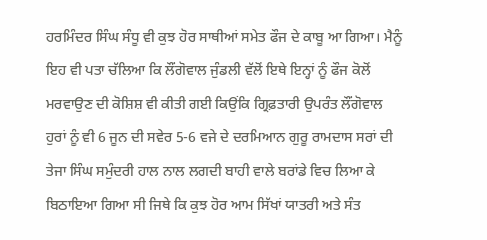ਹਰਮਿੰਦਰ ਸਿੰਘ ਸੰਧੂ ਵੀ ਕੁਝ ਹੋਰ ਸਾਥੀਆਂ ਸਮੇਤ ਫੌਜ ਦੇ ਕਾਬੂ ਆ ਗਿਆ। ਮੈਨੂੰ ਇਹ ਵੀ ਪਤਾ ਚੱਲਿਆ ਕਿ ਲੌਂਗੋਵਾਲ ਜੁੰਡਲੀ ਵੱਲੋਂ ਇਥੇ ਇਨ੍ਹਾਂ ਨੂੰ ਫੌਜ ਕੋਲੋਂ ਮਰਵਾਉਣ ਦੀ ਕੋਸ਼ਿਸ਼ ਵੀ ਕੀਤੀ ਗਈ ਕਿਉਂਕਿ ਗ੍ਰਿਫ਼ਤਾਰੀ ਉਪਰੰਤ ਲੌਂਗੋਵਾਲ ਹੁਰਾਂ ਨੂੰ ਵੀ 6 ਜੂਨ ਦੀ ਸਵੇਰ 5-6 ਵਜੇ ਦੇ ਦਰਮਿਆਨ ਗੁਰੂ ਰਾਮਦਾਸ ਸਰਾਂ ਦੀ ਤੇਜਾ ਸਿੰਘ ਸਮੁੰਦਰੀ ਹਾਲ ਨਾਲ ਲਗਦੀ ਬਾਹੀ ਵਾਲੇ ਬਰਾਂਡੇ ਵਿਚ ਲਿਆ ਕੇ ਬਿਠਾਇਆ ਗਿਆ ਸੀ ਜਿਥੇ ਕਿ ਕੁਝ ਹੋਰ ਆਮ ਸਿੱਖਾਂ ਯਾਤਰੀ ਅਤੇ ਸੰਤ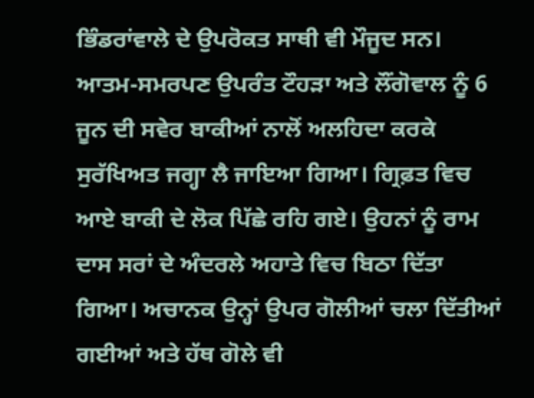ਭਿੰਡਰਾਂਵਾਲੇ ਦੇ ਉਪਰੋਕਤ ਸਾਥੀ ਵੀ ਮੌਜੂਦ ਸਨ। ਆਤਮ-ਸਮਰਪਣ ਉਪਰੰਤ ਟੌਹੜਾ ਅਤੇ ਲੌਂਗੋਵਾਲ ਨੂੰ 6 ਜੂਨ ਦੀ ਸਵੇਰ ਬਾਕੀਆਂ ਨਾਲੋਂ ਅਲਹਿਦਾ ਕਰਕੇ ਸੁਰੱਖਿਅਤ ਜਗ੍ਹਾ ਲੈ ਜਾਇਆ ਗਿਆ। ਗ੍ਰਿਫ਼ਤ ਵਿਚ ਆਏ ਬਾਕੀ ਦੇ ਲੋਕ ਪਿੱਛੇ ਰਹਿ ਗਏ। ਉਹਨਾਂ ਨੂੰ ਰਾਮ ਦਾਸ ਸਰਾਂ ਦੇ ਅੰਦਰਲੇ ਅਹਾਤੇ ਵਿਚ ਬਿਠਾ ਦਿੱਤਾ ਗਿਆ। ਅਚਾਨਕ ਉਨ੍ਹਾਂ ਉਪਰ ਗੋਲੀਆਂ ਚਲਾ ਦਿੱਤੀਆਂ ਗਈਆਂ ਅਤੇ ਹੱਥ ਗੋਲੇ ਵੀ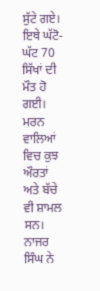ਸੁੱਟੇ ਗਏ। ਇਥੇ ਘੱਟੋ-ਘੱਟ 70 ਸਿੱਖਾਂ ਦੀ ਮੌਤ ਹੋ ਗਈ। ਮਰਨ ਵਾਲਿਆਂ ਵਿਚ ਕੁਝ ਔਰਤਾਂ ਅਤੇ ਬੱਚੇ ਵੀ ਸ਼ਾਮਲ ਸਨ। ਨਾਜਰ ਸਿੰਘ ਨੇ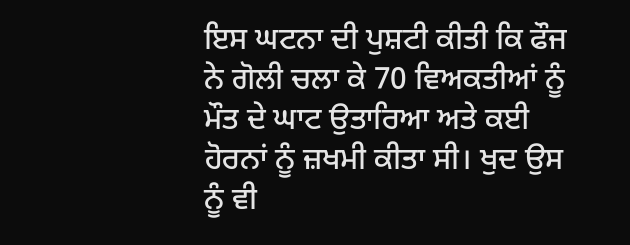ਇਸ ਘਟਨਾ ਦੀ ਪੁਸ਼ਟੀ ਕੀਤੀ ਕਿ ਫੌਜ ਨੇ ਗੋਲੀ ਚਲਾ ਕੇ 70 ਵਿਅਕਤੀਆਂ ਨੂੰ ਮੌਤ ਦੇ ਘਾਟ ਉਤਾਰਿਆ ਅਤੇ ਕਈ ਹੋਰਨਾਂ ਨੂੰ ਜ਼ਖਮੀ ਕੀਤਾ ਸੀ। ਖੁਦ ਉਸ ਨੂੰ ਵੀ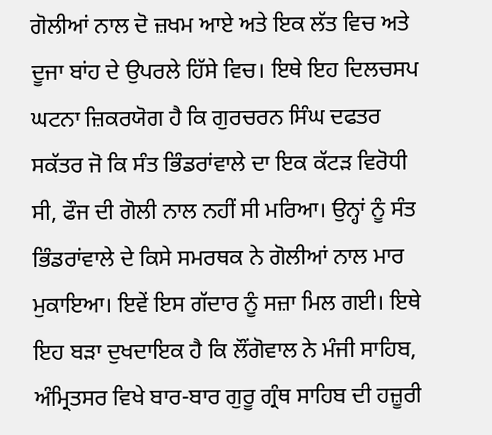ਗੋਲੀਆਂ ਨਾਲ ਦੋ ਜ਼ਖਮ ਆਏ ਅਤੇ ਇਕ ਲੱਤ ਵਿਚ ਅਤੇ ਦੂਜਾ ਬਾਂਹ ਦੇ ਉਪਰਲੇ ਹਿੱਸੇ ਵਿਚ। ਇਥੇ ਇਹ ਦਿਲਚਸਪ ਘਟਨਾ ਜ਼ਿਕਰਯੋਗ ਹੈ ਕਿ ਗੁਰਚਰਨ ਸਿੰਘ ਦਫਤਰ ਸਕੱਤਰ ਜੋ ਕਿ ਸੰਤ ਭਿੰਡਰਾਂਵਾਲੇ ਦਾ ਇਕ ਕੱਟੜ ਵਿਰੋਧੀ ਸੀ, ਫੌਜ ਦੀ ਗੋਲੀ ਨਾਲ ਨਹੀਂ ਸੀ ਮਰਿਆ। ਉਨ੍ਹਾਂ ਨੂੰ ਸੰਤ ਭਿੰਡਰਾਂਵਾਲੇ ਦੇ ਕਿਸੇ ਸਮਰਥਕ ਨੇ ਗੋਲੀਆਂ ਨਾਲ ਮਾਰ ਮੁਕਾਇਆ। ਇਵੇਂ ਇਸ ਗੱਦਾਰ ਨੂੰ ਸਜ਼ਾ ਮਿਲ ਗਈ। ਇਥੇ ਇਹ ਬੜਾ ਦੁਖਦਾਇਕ ਹੈ ਕਿ ਲੌਂਗੋਵਾਲ ਨੇ ਮੰਜੀ ਸਾਹਿਬ, ਅੰਮ੍ਰਿਤਸਰ ਵਿਖੇ ਬਾਰ-ਬਾਰ ਗੁਰੂ ਗ੍ਰੰਥ ਸਾਹਿਬ ਦੀ ਹਜ਼ੂਰੀ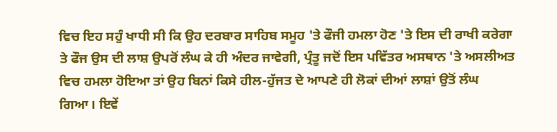ਵਿਚ ਇਹ ਸਹੁੰ ਖਾਧੀ ਸੀ ਕਿ ਉਹ ਦਰਬਾਰ ਸਾਹਿਬ ਸਮੂਹ 'ਤੇ ਫੌਜੀ ਹਮਲਾ ਹੋਣ 'ਤੇ ਇਸ ਦੀ ਰਾਖੀ ਕਰੇਗਾ ਤੇ ਫੌਜ ਉਸ ਦੀ ਲਾਸ਼ ਉਪਰੋਂ ਲੰਘ ਕੇ ਹੀ ਅੰਦਰ ਜਾਵੇਗੀ, ਪ੍ਰੰਤੂ ਜਦੋਂ ਇਸ ਪਵਿੱਤਰ ਅਸਥਾਨ 'ਤੇ ਅਸਲੀਅਤ ਵਿਚ ਹਮਲਾ ਹੋਇਆ ਤਾਂ ਉਹ ਬਿਨਾਂ ਕਿਸੇ ਹੀਲ-ਹੁੱਜਤ ਦੇ ਆਪਣੇ ਹੀ ਲੋਕਾਂ ਦੀਆਂ ਲਾਸ਼ਾਂ ਉਤੋਂ ਲੰਘ ਗਿਆ। ਇਵੇਂ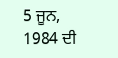5 ਜੂਨ, 1984 ਦੀ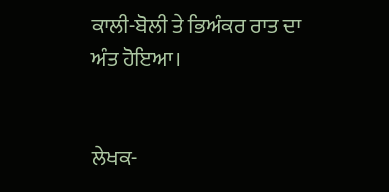ਕਾਲੀ-ਬੋਲੀ ਤੇ ਭਿਅੰਕਰ ਰਾਤ ਦਾ ਅੰਤ ਹੋਇਆ।


ਲੇਖਕ-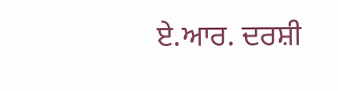ਏ.ਆਰ. ਦਰਸ਼ੀ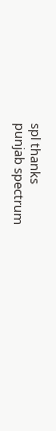spl thanks
punjab spectrum